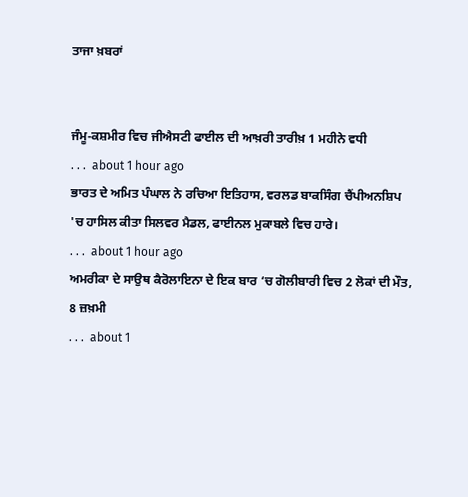ਤਾਜਾ ਖ਼ਬਰਾਂ


ਜੰਮੂ-ਕਸ਼ਮੀਰ ਵਿਚ ਜੀਐਸਟੀ ਫਾਈਲ ਦੀ ਆਖ਼ਰੀ ਤਾਰੀਖ਼ 1 ਮਹੀਨੇ ਵਧੀ
. . .  about 1 hour ago
ਭਾਰਤ ਦੇ ਅਮਿਤ ਪੰਘਾਲ ਨੇ ਰਚਿਆ ਇਤਿਹਾਸ, ਵਰਲਡ ਬਾਕਸਿੰਗ ਚੈਂਪੀਅਨਸ਼ਿਪ 'ਚ ਹਾਸਿਲ ਕੀਤਾ ਸਿਲਵਰ ਮੈਡਲ, ਫਾਈਨਲ ਮੁਕਾਬਲੇ ਵਿਚ ਹਾਰੇ।
. . .  about 1 hour ago
ਅਮਰੀਕਾ ਦੇ ਸਾਉਥ ਕੈਰੋਲਾਇਨਾ ਦੇ ਇਕ ਬਾਰ ‘ਚ ਗੋਲੀਬਾਰੀ ਵਿਚ 2 ਲੋਕਾਂ ਦੀ ਮੌਤ, 8 ਜ਼ਖ਼ਮੀ
. . .  about 1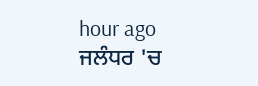hour ago
ਜਲੰਧਰ 'ਚ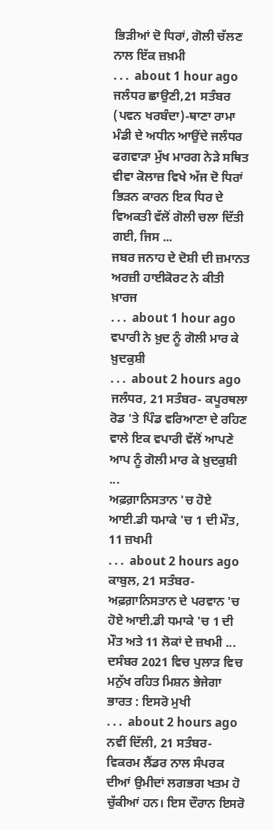ਭਿੜੀਆਂ ਦੋ ਧਿਰਾਂ, ਗੋਲੀ ਚੱਲਣ ਨਾਲ ਇੱਕ ਜ਼ਖ਼ਮੀ
. . .  about 1 hour ago
ਜਲੰਧਰ ਛਾਉਣੀ,21 ਸਤੰਬਰ (ਪਵਨ ਖਰਬੰਦਾ)-ਥਾਣਾ ਰਾਮਾ ਮੰਡੀ ਦੇ ਅਧੀਨ ਆਉਂਦੇ ਜਲੰਧਰ ਫਗਵਾੜਾ ਮੁੱਖ ਮਾਰਗ ਨੇੜੇ ਸਥਿਤ ਵੀਵਾ ਕੋਲਾਜ਼ ਵਿਖੇ ਅੱਜ ਦੋ ਧਿਰਾਂ ਭਿੜਨ ਕਾਰਨ ਇਕ ਧਿਰ ਦੇ ਵਿਅਕਤੀ ਵੱਲੋਂ ਗੋਲੀ ਚਲਾ ਦਿੱਤੀ ਗਈ, ਜਿਸ ...
ਜਬਰ ਜਨਾਹ ਦੇ ਦੋਸ਼ੀ ਦੀ ਜ਼ਮਾਨਤ ਅਰਜ਼ੀ ਹਾਈਕੋਰਟ ਨੇ ਕੀਤੀ ਖ਼ਾਰਜ
. . .  about 1 hour ago
ਵਪਾਰੀ ਨੇ ਖ਼ੁਦ ਨੂੰ ਗੋਲੀ ਮਾਰ ਕੇ ਖ਼ੁਦਕੁਸ਼ੀ
. . .  about 2 hours ago
ਜਲੰਧਰ, 21 ਸਤੰਬਰ- ਕਪੂਰਥਲਾ ਰੋਡ 'ਤੇ ਪਿੰਡ ਵਰਿਆਣਾ ਦੇ ਰਹਿਣ ਵਾਲੇ ਇਕ ਵਪਾਰੀ ਵੱਲੋਂ ਆਪਣੇ ਆਪ ਨੂੰ ਗੋਲੀ ਮਾਰ ਕੇ ਖ਼ੁਦਕੁਸ਼ੀ ...
ਅਫ਼ਗ਼ਾਨਿਸਤਾਨ 'ਚ ਹੋਏ ਆਈ.ਡੀ ਧਮਾਕੇ 'ਚ 1 ਦੀ ਮੌਤ, 11 ਜ਼ਖਮੀ
. . .  about 2 hours ago
ਕਾਬੁਲ, 21 ਸਤੰਬਰ- ਅਫ਼ਗ਼ਾਨਿਸਤਾਨ ਦੇ ਪਰਵਾਨ 'ਚ ਹੋਏ ਆਈ.ਡੀ ਧਮਾਕੇ 'ਚ 1 ਦੀ ਮੌਤ ਅਤੇ 11 ਲੋਕਾਂ ਦੇ ਜ਼ਖਮੀ ...
ਦਸੰਬਰ 2021 ਵਿਚ ਪੁਲਾੜ ਵਿਚ ਮਨੁੱਖ ਰਹਿਤ ਮਿਸ਼ਨ ਭੇਜੇਗਾ ਭਾਰਤ : ਇਸਰੋ ਮੁਖੀ
. . .  about 2 hours ago
ਨਵੀਂ ਦਿੱਲੀ, 21 ਸਤੰਬਰ- ਵਿਕਰਮ ਲੈਂਡਰ ਨਾਲ ਸੰਪਰਕ ਦੀਆਂ ਉਮੀਦਾਂ ਲਗਭਗ ਖਤਮ ਹੋ ਚੁੱਕੀਆਂ ਹਨ। ਇਸ ਦੌਰਾਨ ਇਸਰੋ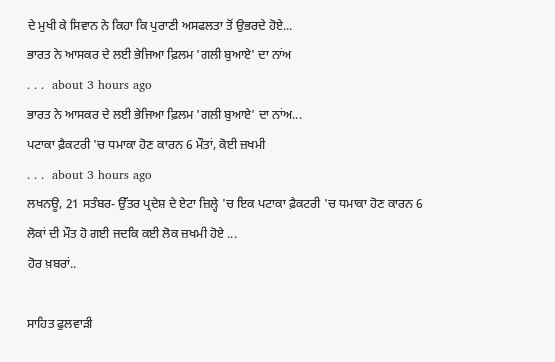ਦੇ ਮੁਖੀ ਕੇ ਸਿਵਾਨ ਨੇ ਕਿਹਾ ਕਿ ਪੁਰਾਣੀ ਅਸਫਲਤਾ ਤੋਂ ਉਭਰਦੇ ਹੋਏ...
ਭਾਰਤ ਨੇ ਆਸਕਰ ਦੇ ਲਈ ਭੇਜਿਆ ਫ਼ਿਲਮ 'ਗਲੀ ਬੁਆਏ' ਦਾ ਨਾਂਅ
. . .  about 3 hours ago
ਭਾਰਤ ਨੇ ਆਸਕਰ ਦੇ ਲਈ ਭੇਜਿਆ ਫ਼ਿਲਮ 'ਗਲੀ ਬੁਆਏ' ਦਾ ਨਾਂਅ...
ਪਟਾਕਾ ਫ਼ੈਕਟਰੀ 'ਚ ਧਮਾਕਾ ਹੋਣ ਕਾਰਨ 6 ਮੌਤਾਂ, ਕੋਈ ਜ਼ਖਮੀ
. . .  about 3 hours ago
ਲਖਨਊ, 21 ਸਤੰਬਰ- ਉੱਤਰ ਪ੍ਰਦੇਸ਼ ਦੇ ਏਟਾ ਜ਼ਿਲ੍ਹੇ 'ਚ ਇਕ ਪਟਾਕਾ ਫ਼ੈਕਟਰੀ 'ਚ ਧਮਾਕਾ ਹੋਣ ਕਾਰਨ 6 ਲੋਕਾਂ ਦੀ ਮੌਤ ਹੋ ਗਈ ਜਦਕਿ ਕਈ ਲੋਕ ਜ਼ਖਮੀ ਹੋਏ ...
ਹੋਰ ਖ਼ਬਰਾਂ..

ਸਾਹਿਤ ਫੁਲਵਾੜੀ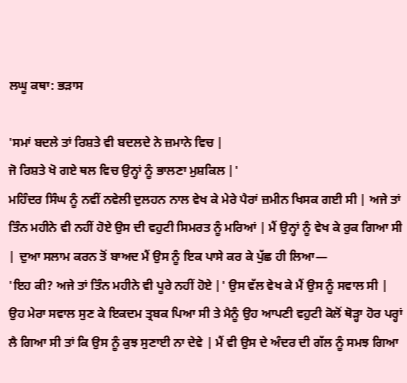ਲਘੂ ਕਥਾ: ਭੜਾਸ

'ਸਮਾਂ ਬਦਲੇ ਤਾਂ ਰਿਸ਼ਤੇ ਵੀ ਬਦਲਦੇ ਨੇ ਜ਼ਮਾਨੇ ਵਿਚ |
ਜੋ ਰਿਸ਼ਤੇ ਖੋ ਗਏ ਥਲ ਵਿਚ ਉਨ੍ਹਾਂ ਨੂੰ ਭਾਲਣਾ ਮੁਸ਼ਕਿਲ |'
ਮਹਿੰਦਰ ਸਿੰਘ ਨੂੰ ਨਵੀਂ ਨਵੇਲੀ ਦੁਲਹਨ ਨਾਲ ਵੇਖ ਕੇ ਮੇਰੇ ਪੈਰਾਂ ਜ਼ਮੀਨ ਖਿਸਕ ਗਈ ਸੀ | ਅਜੇ ਤਾਂ ਤਿੰਨ ਮਹੀਨੇ ਵੀ ਨਹੀਂ ਹੋਏ ਉਸ ਦੀ ਵਹੁਟੀ ਸਿਮਰਤ ਨੂੰ ਮਰਿਆਂ | ਮੈਂ ਉਨ੍ਹਾਂ ਨੂੰ ਵੇਖ ਕੇ ਰੁਕ ਗਿਆ ਸੀ | ਦੁਆ ਸਲਾਮ ਕਰਨ ਤੋਂ ਬਾਅਦ ਮੈਂ ਉਸ ਨੂੰ ਇਕ ਪਾਸੇ ਕਰ ਕੇ ਪੁੱਛ ਹੀ ਲਿਆ—
'ਇਹ ਕੀ? ਅਜੇ ਤਾਂ ਤਿੰਨ ਮਹੀਨੇ ਵੀ ਪੂਰੇ ਨਹੀਂ ਹੋਏ |' ਉਸ ਵੱਲ ਵੇਖ ਕੇ ਮੈਂ ਉਸ ਨੂੰ ਸਵਾਲ ਸੀ | ਉਹ ਮੇਰਾ ਸਵਾਲ ਸੁਣ ਕੇ ਇਕਦਮ ਤ੍ਰਬਕ ਪਿਆ ਸੀ ਤੇ ਮੈਨੂੰ ਉਹ ਆਪਣੀ ਵਹੁਟੀ ਕੋਲੋਂ ਥੋੜ੍ਹਾ ਹੋਰ ਪਰ੍ਹਾਂ ਲੈ ਗਿਆ ਸੀ ਤਾਂ ਕਿ ਉਸ ਨੂੰ ਕੁਝ ਸੁਣਾਈ ਨਾ ਦੇਵੇ | ਮੈਂ ਵੀ ਉਸ ਦੇ ਅੰਦਰ ਦੀ ਗੱਲ ਨੂੰ ਸਮਝ ਗਿਆ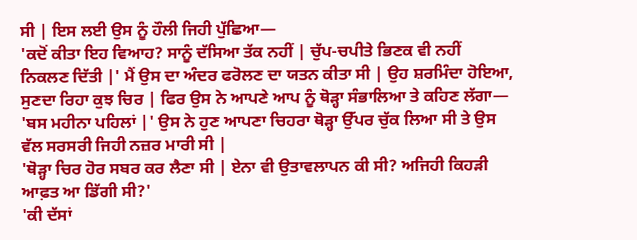ਸੀ | ਇਸ ਲਈ ਉਸ ਨੂੰ ਹੌਲੀ ਜਿਹੀ ਪੁੱਛਿਆ—
'ਕਦੋਂ ਕੀਤਾ ਇਹ ਵਿਆਹ? ਸਾਨੂੰ ਦੱਸਿਆ ਤੱਕ ਨਹੀਂ | ਚੁੱਪ-ਚਪੀਤੇ ਭਿਣਕ ਵੀ ਨਹੀਂ ਨਿਕਲਣ ਦਿੱਤੀ |' ਮੈਂ ਉਸ ਦਾ ਅੰਦਰ ਫਰੋਲਣ ਦਾ ਯਤਨ ਕੀਤਾ ਸੀ | ਉਹ ਸ਼ਰਮਿੰਦਾ ਹੋਇਆ, ਸੁਣਦਾ ਰਿਹਾ ਕੁਝ ਚਿਰ | ਫਿਰ ਉਸ ਨੇ ਆਪਣੇ ਆਪ ਨੂੰ ਥੋੜ੍ਹਾ ਸੰਭਾਲਿਆ ਤੇ ਕਹਿਣ ਲੱਗਾ—
'ਬਸ ਮਹੀਨਾ ਪਹਿਲਾਂ |' ਉਸ ਨੇ ਹੁਣ ਆਪਣਾ ਚਿਹਰਾ ਥੋੜ੍ਹਾ ਉੱਪਰ ਚੁੱਕ ਲਿਆ ਸੀ ਤੇ ਉਸ ਵੱਲ ਸਰਸਰੀ ਜਿਹੀ ਨਜ਼ਰ ਮਾਰੀ ਸੀ |
'ਥੋੜ੍ਹਾ ਚਿਰ ਹੋਰ ਸਬਰ ਕਰ ਲੈਣਾ ਸੀ | ਏਨਾ ਵੀ ਉਤਾਵਲਾਪਨ ਕੀ ਸੀ? ਅਜਿਹੀ ਕਿਹੜੀ ਆਫ਼ਤ ਆ ਡਿੱਗੀ ਸੀ?'
'ਕੀ ਦੱਸਾਂ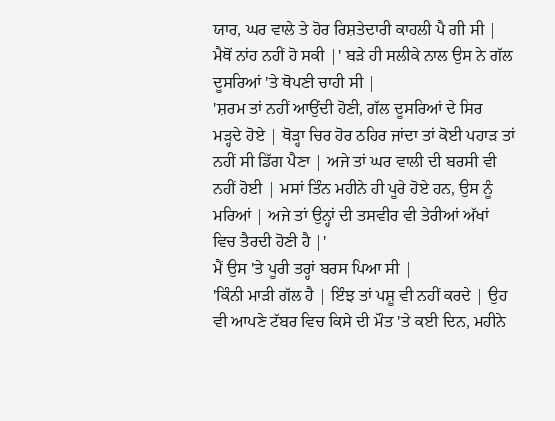ਯਾਰ, ਘਰ ਵਾਲੇ ਤੇ ਹੋਰ ਰਿਸ਼ਤੇਦਾਰੀ ਕਾਹਲੀ ਪੈ ਗੀ ਸੀ | ਮੈਥੋਂ ਨਾਂਹ ਨਹੀਂ ਹੋ ਸਕੀ |' ਬੜੇ ਹੀ ਸਲੀਕੇ ਨਾਲ ਉਸ ਨੇ ਗੱਲ ਦੂਸਰਿਆਂ 'ਤੇ ਥੋਪਣੀ ਚਾਹੀ ਸੀ |
'ਸ਼ਰਮ ਤਾਂ ਨਹੀਂ ਆਉਂਦੀ ਹੋਣੀ, ਗੱਲ ਦੂਸਰਿਆਂ ਦੇ ਸਿਰ ਮੜ੍ਹਦੇ ਹੋਏ | ਥੋੜ੍ਹਾ ਚਿਰ ਹੋਰ ਠਹਿਰ ਜਾਂਦਾ ਤਾਂ ਕੋਈ ਪਹਾੜ ਤਾਂ ਨਹੀਂ ਸੀ ਡਿੱਗ ਪੈਣਾ | ਅਜੇ ਤਾਂ ਘਰ ਵਾਲੀ ਦੀ ਬਰਸੀ ਵੀ ਨਹੀਂ ਹੋਈ | ਮਸਾਂ ਤਿੰਨ ਮਹੀਨੇ ਹੀ ਪੂਰੇ ਹੋਏ ਹਨ, ਉਸ ਨੂੰ ਮਰਿਆਂ | ਅਜੇ ਤਾਂ ਉਨ੍ਹਾਂ ਦੀ ਤਸਵੀਰ ਵੀ ਤੇਰੀਆਂ ਅੱਖਾਂ ਵਿਚ ਤੈਰਦੀ ਹੋਣੀ ਹੈ |'
ਮੈਂ ਉਸ 'ਤੇ ਪੂਰੀ ਤਰ੍ਹਾਂ ਬਰਸ ਪਿਆ ਸੀ |
'ਕਿੰਨੀ ਮਾੜੀ ਗੱਲ ਹੈ | ਇੰਝ ਤਾਂ ਪਸ਼ੂ ਵੀ ਨਹੀਂ ਕਰਦੇ | ਉਹ ਵੀ ਆਪਣੇ ਟੱਬਰ ਵਿਚ ਕਿਸੇ ਦੀ ਮੌਤ 'ਤੇ ਕਈ ਦਿਨ, ਮਹੀਨੇ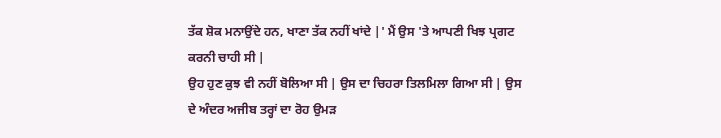ਤੱਕ ਸ਼ੋਕ ਮਨਾਉਂਦੇ ਹਨ, ਖਾਣਾ ਤੱਕ ਨਹੀਂ ਖਾਂਦੇ |' ਮੈਂ ਉਸ 'ਤੇ ਆਪਣੀ ਖਿਝ ਪ੍ਰਗਟ ਕਰਨੀ ਚਾਹੀ ਸੀ |
ਉਹ ਹੁਣ ਕੁਝ ਵੀ ਨਹੀਂ ਬੋਲਿਆ ਸੀ | ਉਸ ਦਾ ਚਿਹਰਾ ਤਿਲਮਿਲਾ ਗਿਆ ਸੀ | ਉਸ ਦੇ ਅੰਦਰ ਅਜੀਬ ਤਰ੍ਹਾਂ ਦਾ ਰੋਹ ਉਮੜ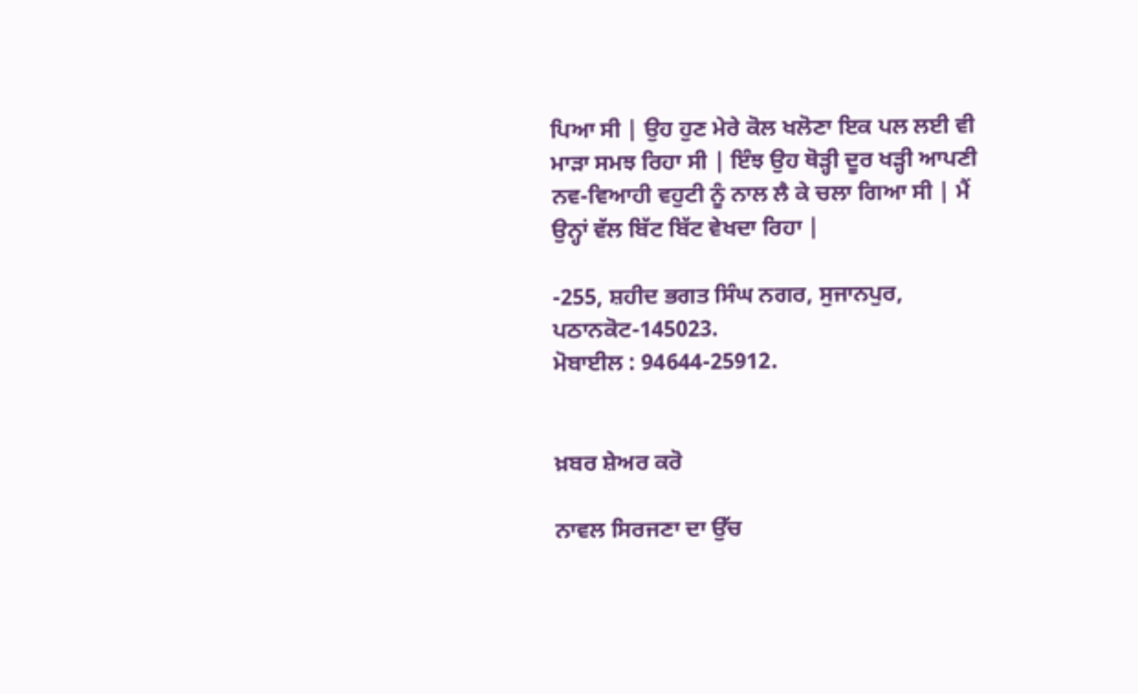ਪਿਆ ਸੀ | ਉਹ ਹੁਣ ਮੇਰੇ ਕੋਲ ਖਲੋਣਾ ਇਕ ਪਲ ਲਈ ਵੀ ਮਾੜਾ ਸਮਝ ਰਿਹਾ ਸੀ | ਇੰਝ ਉਹ ਥੋੜ੍ਹੀ ਦੂਰ ਖੜ੍ਹੀ ਆਪਣੀ ਨਵ-ਵਿਆਹੀ ਵਹੁਟੀ ਨੂੰ ਨਾਲ ਲੈ ਕੇ ਚਲਾ ਗਿਆ ਸੀ | ਮੈਂ ਉਨ੍ਹਾਂ ਵੱਲ ਬਿੱਟ ਬਿੱਟ ਵੇਖਦਾ ਰਿਹਾ |

-255, ਸ਼ਹੀਦ ਭਗਤ ਸਿੰਘ ਨਗਰ, ਸੁਜਾਨਪੁਰ, ਪਠਾਨਕੋਟ-145023.
ਮੋਬਾਈਲ : 94644-25912.


ਖ਼ਬਰ ਸ਼ੇਅਰ ਕਰੋ

ਨਾਵਲ ਸਿਰਜਣਾ ਦਾ ਉੱਚ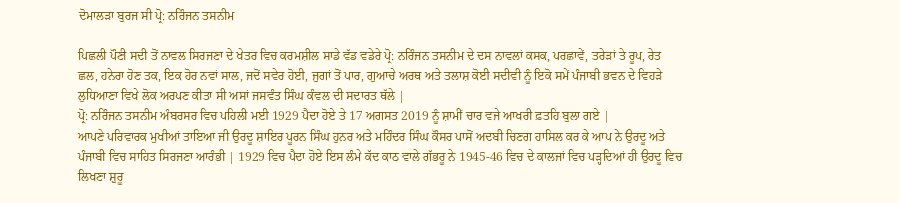ਦੋਮਾਲੜਾ ਬੁਰਜ ਸੀ ਪ੍ਰੋ: ਨਰਿੰਜਨ ਤਸਨੀਮ

ਪਿਛਲੀ ਪੌਣੀ ਸਦੀ ਤੋਂ ਨਾਵਲ ਸਿਰਜਣਾ ਦੇ ਖੇਤਰ ਵਿਚ ਕਰਮਸ਼ੀਲ ਸਾਡੇ ਵੱਡ ਵਡੇਰੇ ਪ੍ਰੋ: ਨਰਿੰਜਨ ਤਸਨੀਮ ਦੇ ਦਸ ਨਾਵਲਾਂ ਕਸਕ, ਪਰਛਾਵੇਂ, ਤਰੇੜਾਂ ਤੇ ਰੂਪ, ਰੇਤ ਛਲ, ਹਨੇਰਾ ਹੋਣ ਤਕ, ਇਕ ਹੋਰ ਨਵਾਂ ਸਾਲ, ਜਦੋਂ ਸਵੇਰ ਹੋਈ, ਜੁਗਾਂ ਤੋਂ ਪਾਰ, ਗੁਆਚੇ ਅਰਥ ਅਤੇ ਤਲਾਸ਼ ਕੋਈ ਸਦੀਵੀ ਨੂੰ ਇਕੋ ਸਮੇਂ ਪੰਜਾਬੀ ਭਵਨ ਦੇ ਵਿਹੜੇ ਲੁਧਿਆਣਾ ਵਿਖੇ ਲੋਕ ਅਰਪਣ ਕੀਤਾ ਸੀ ਅਸਾਂ ਜਸਵੰਤ ਸਿੰਘ ਕੰਵਲ ਦੀ ਸਦਾਰਤ ਥੱਲੇ |
ਪ੍ਰੋ: ਨਰਿੰਜਨ ਤਸਨੀਮ ਅੰਬਰਸਰ ਵਿਚ ਪਹਿਲੀ ਮਈ 1929 ਪੈਦਾ ਹੋਏ ਤੇ 17 ਅਗਸਤ 2019 ਨੂੰ ਸ਼ਾਮੀਂ ਚਾਰ ਵਜੇ ਆਖਰੀ ਫ਼ਤਹਿ ਬੁਲਾ ਗਏ |
ਆਪਣੇ ਪਰਿਵਾਰਕ ਮੁਖੀਆਂ ਤਾਇਆ ਜੀ ਉਰਦੂ ਸ਼ਾਇਰ ਪੂਰਨ ਸਿੰਘ ਹੁਨਰ ਅਤੇ ਮਹਿੰਦਰ ਸਿੰਘ ਕੌਸਰ ਪਾਸੋਂ ਅਦਬੀ ਚਿਣਗ ਹਾਸਿਲ ਕਰ ਕੇ ਆਪ ਨੇ ਉਰਦੂ ਅਤੇ ਪੰਜਾਬੀ ਵਿਚ ਸਾਹਿਤ ਸਿਰਜਣਾ ਆਰੰਭੀ | 1929 ਵਿਚ ਪੈਦਾ ਹੋਏ ਇਸ ਲੰਮੇ ਕੱਦ ਕਾਠ ਵਾਲੇ ਗੱਭਰੂ ਨੇ 1945-46 ਵਿਚ ਦੇ ਕਾਲਜਾਂ ਵਿਚ ਪੜ੍ਹਦਿਆਂ ਹੀ ਉਰਦੂ ਵਿਚ ਲਿਖਣਾ ਸ਼ੁਰੂ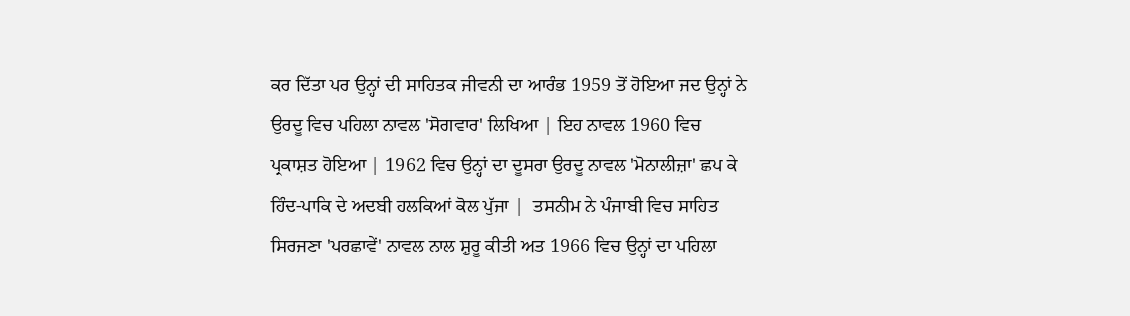ਕਰ ਦਿੱਤਾ ਪਰ ਉਨ੍ਹਾਂ ਦੀ ਸਾਹਿਤਕ ਜੀਵਨੀ ਦਾ ਆਰੰਭ 1959 ਤੋਂ ਹੋਇਆ ਜਦ ਉਨ੍ਹਾਂ ਨੇ ਉਰਦੂ ਵਿਚ ਪਹਿਲਾ ਨਾਵਲ 'ਸੋਗਵਾਰ' ਲਿਖਿਆ | ਇਹ ਨਾਵਲ 1960 ਵਿਚ ਪ੍ਰਕਾਸ਼ਤ ਹੋਇਆ | 1962 ਵਿਚ ਉਨ੍ਹਾਂ ਦਾ ਦੂਸਰਾ ਉਰਦੂ ਨਾਵਲ 'ਮੋਨਾਲੀਜ਼ਾ' ਛਪ ਕੇ ਹਿੰਦ-ਪਾਕਿ ਦੇ ਅਦਬੀ ਹਲਕਿਆਂ ਕੋਲ ਪੁੱਜਾ |  ਤਸਨੀਮ ਨੇ ਪੰਜਾਬੀ ਵਿਚ ਸਾਹਿਤ ਸਿਰਜਣਾ 'ਪਰਛਾਵੇਂ' ਨਾਵਲ ਨਾਲ ਸ਼ੁਰੂ ਕੀਤੀ ਅਤ 1966 ਵਿਚ ਉਨ੍ਹਾਂ ਦਾ ਪਹਿਲਾ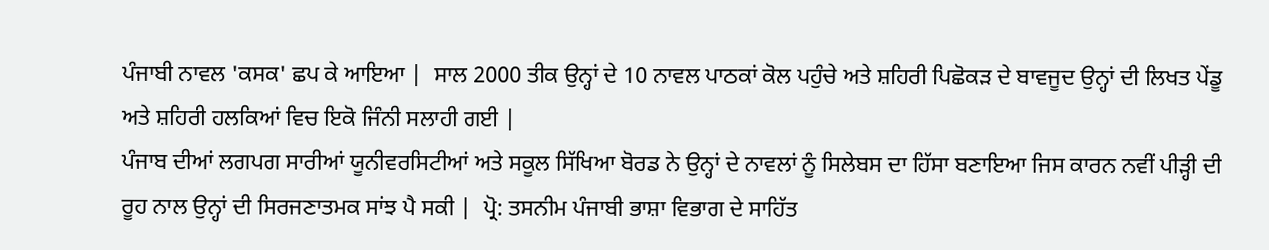ਪੰਜਾਬੀ ਨਾਵਲ 'ਕਸਕ' ਛਪ ਕੇ ਆਇਆ |  ਸਾਲ 2000 ਤੀਕ ਉਨ੍ਹਾਂ ਦੇ 10 ਨਾਵਲ ਪਾਠਕਾਂ ਕੋਲ ਪਹੁੰਚੇ ਅਤੇ ਸ਼ਹਿਰੀ ਪਿਛੋਕੜ ਦੇ ਬਾਵਜੂਦ ਉਨ੍ਹਾਂ ਦੀ ਲਿਖਤ ਪੇਂਡੂ ਅਤੇ ਸ਼ਹਿਰੀ ਹਲਕਿਆਂ ਵਿਚ ਇਕੋ ਜਿੰਨੀ ਸਲਾਹੀ ਗਈ |
ਪੰਜਾਬ ਦੀਆਂ ਲਗਪਗ ਸਾਰੀਆਂ ਯੂਨੀਵਰਸਿਟੀਆਂ ਅਤੇ ਸਕੂਲ ਸਿੱਖਿਆ ਬੋਰਡ ਨੇ ਉਨ੍ਹਾਂ ਦੇ ਨਾਵਲਾਂ ਨੂੰ ਸਿਲੇਬਸ ਦਾ ਹਿੱਸਾ ਬਣਾਇਆ ਜਿਸ ਕਾਰਨ ਨਵੀਂ ਪੀੜ੍ਹੀ ਦੀ ਰੂਹ ਨਾਲ ਉਨ੍ਹਾਂ ਦੀ ਸਿਰਜਣਾਤਮਕ ਸਾਂਝ ਪੈ ਸਕੀ |  ਪ੍ਰੋ: ਤਸਨੀਮ ਪੰਜਾਬੀ ਭਾਸ਼ਾ ਵਿਭਾਗ ਦੇ ਸਾਹਿੱਤ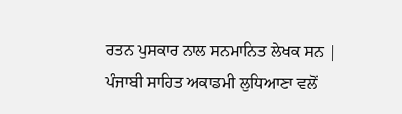ਰਤਨ ਪੁਸਕਾਰ ਨਾਲ ਸਨਮਾਨਿਤ ਲੇਖਕ ਸਨ | ਪੰਜਾਬੀ ਸਾਹਿਤ ਅਕਾਡਮੀ ਲੁਧਿਆਣਾ ਵਲੋਂ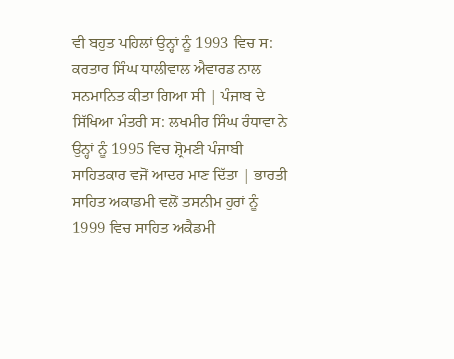ਵੀ ਬਹੁਤ ਪਹਿਲਾਂ ਉਨ੍ਹਾਂ ਨੂੰ 1993 ਵਿਚ ਸ: ਕਰਤਾਰ ਸਿੰਘ ਧਾਲੀਵਾਲ ਐਵਾਰਡ ਨਾਲ ਸਨਮਾਨਿਤ ਕੀਤਾ ਗਿਆ ਸੀ | ਪੰਜਾਬ ਦੇ ਸਿੱਖਿਆ ਮੰਤਰੀ ਸ: ਲਖਮੀਰ ਸਿੰਘ ਰੰਧਾਵਾ ਨੇ ਉਨ੍ਹਾਂ ਨੂੰ 1995 ਵਿਚ ਸ਼੍ਰੋਮਣੀ ਪੰਜਾਬੀ ਸਾਹਿਤਕਾਰ ਵਜੋਂ ਆਦਰ ਮਾਣ ਦਿੱਤਾ | ਭਾਰਤੀ ਸਾਹਿਤ ਅਕਾਡਮੀ ਵਲੋਂ ਤਸਨੀਮ ਹੁਰਾਂ ਨੂੰ 1999 ਵਿਚ ਸਾਹਿਤ ਅਕੈਡਮੀ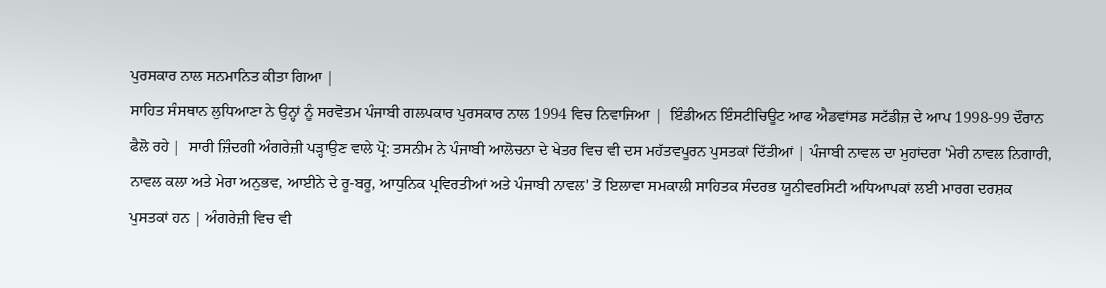ਪੁਰਸਕਾਰ ਨਾਲ ਸਨਮਾਨਿਤ ਕੀਤਾ ਗਿਆ |
ਸਾਹਿਤ ਸੰਸਥਾਨ ਲੁਧਿਆਣਾ ਨੇ ਉਨ੍ਹਾਂ ਨੂੰ ਸਰਵੋਤਮ ਪੰਜਾਬੀ ਗਲਪਕਾਰ ਪੁਰਸਕਾਰ ਨਾਲ 1994 ਵਿਚ ਨਿਵਾਜਿਆ |  ਇੰਡੀਅਨ ਇੰਸਟੀਚਿਊਟ ਆਫ ਐਡਵਾਂਸਡ ਸਟੱਡੀਜ਼ ਦੇ ਆਪ 1998-99 ਦੌਰਾਨ ਫੈਲੋ ਰਹੇ |  ਸਾਰੀ ਜ਼ਿੰਦਗੀ ਅੰਗਰੇਜ਼ੀ ਪੜ੍ਹਾਉਣ ਵਾਲੇ ਪ੍ਰੋ: ਤਸਨੀਮ ਨੇ ਪੰਜਾਬੀ ਆਲੋਚਨਾ ਦੇ ਖੇਤਰ ਵਿਚ ਵੀ ਦਸ ਮਹੱਤਵਪੂਰਨ ਪੁਸਤਕਾਂ ਦਿੱਤੀਆਂ | ਪੰਜਾਬੀ ਨਾਵਲ ਦਾ ਮੁਹਾਂਦਰਾ 'ਮੇਰੀ ਨਾਵਲ ਨਿਗਾਰੀ, ਨਾਵਲ ਕਲਾ ਅਤੇ ਮੇਰਾ ਅਨੁਭਵ, ਆਈਨੇ ਦੇ ਰੂ-ਬਰੂ, ਆਧੁਨਿਕ ਪ੍ਰਵਿਰਤੀਆਂ ਅਤੇ ਪੰਜਾਬੀ ਨਾਵਲ' ਤੋਂ ਇਲਾਵਾ ਸਮਕਾਲੀ ਸਾਹਿਤਕ ਸੰਦਰਭ ਯੂਨੀਵਰਸਿਟੀ ਅਧਿਆਪਕਾਂ ਲਈ ਮਾਰਗ ਦਰਸ਼ਕ ਪੁਸਤਕਾਂ ਹਨ | ਅੰਗਰੇਜ਼ੀ ਵਿਚ ਵੀ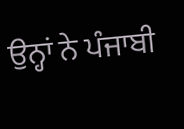ਉਨ੍ਹਾਂ ਨੇ ਪੰਜਾਬੀ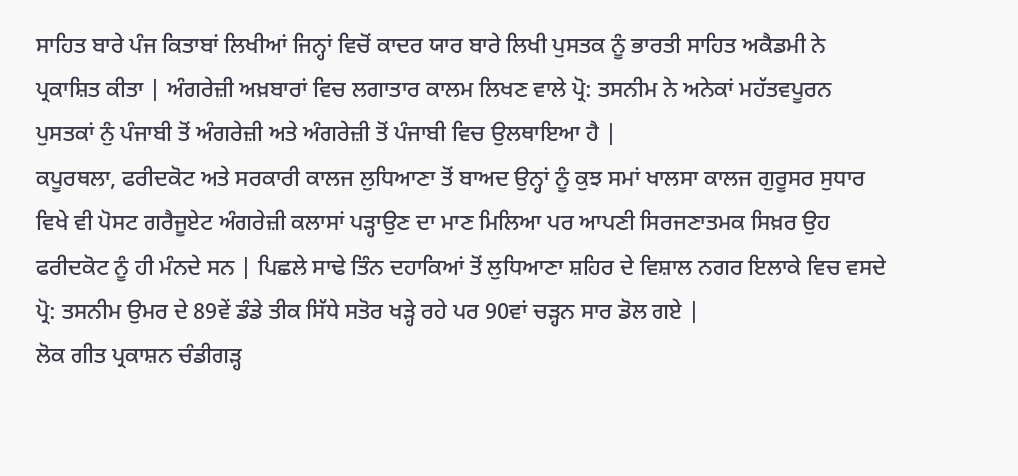ਸਾਹਿਤ ਬਾਰੇ ਪੰਜ ਕਿਤਾਬਾਂ ਲਿਖੀਆਂ ਜਿਨ੍ਹਾਂ ਵਿਚੋਂ ਕਾਦਰ ਯਾਰ ਬਾਰੇ ਲਿਖੀ ਪੁਸਤਕ ਨੂੰ ਭਾਰਤੀ ਸਾਹਿਤ ਅਕੈਡਮੀ ਨੇ ਪ੍ਰਕਾਸ਼ਿਤ ਕੀਤਾ | ਅੰਗਰੇਜ਼ੀ ਅਖ਼ਬਾਰਾਂ ਵਿਚ ਲਗਾਤਾਰ ਕਾਲਮ ਲਿਖਣ ਵਾਲੇ ਪ੍ਰੋ: ਤਸਨੀਮ ਨੇ ਅਨੇਕਾਂ ਮਹੱਤਵਪੂਰਨ ਪੁਸਤਕਾਂ ਨੁੰ ਪੰਜਾਬੀ ਤੋਂ ਅੰਗਰੇਜ਼ੀ ਅਤੇ ਅੰਗਰੇਜ਼ੀ ਤੋਂ ਪੰਜਾਬੀ ਵਿਚ ਉਲਥਾਇਆ ਹੈ |
ਕਪੂਰਥਲਾ, ਫਰੀਦਕੋਟ ਅਤੇ ਸਰਕਾਰੀ ਕਾਲਜ ਲੁਧਿਆਣਾ ਤੋਂ ਬਾਅਦ ਉਨ੍ਹਾਂ ਨੂੰ ਕੁਝ ਸਮਾਂ ਖਾਲਸਾ ਕਾਲਜ ਗੁਰੂਸਰ ਸੁਧਾਰ ਵਿਖੇ ਵੀ ਪੋਸਟ ਗਰੈਜੂਏਟ ਅੰਗਰੇਜ਼ੀ ਕਲਾਸਾਂ ਪੜ੍ਹਾਉਣ ਦਾ ਮਾਣ ਮਿਲਿਆ ਪਰ ਆਪਣੀ ਸਿਰਜਣਾਤਮਕ ਸਿਖ਼ਰ ਉਹ ਫਰੀਦਕੋਟ ਨੂੰ ਹੀ ਮੰਨਦੇ ਸਨ | ਪਿਛਲੇ ਸਾਢੇ ਤਿੰਨ ਦਹਾਕਿਆਂ ਤੋਂ ਲੁਧਿਆਣਾ ਸ਼ਹਿਰ ਦੇ ਵਿਸ਼ਾਲ ਨਗਰ ਇਲਾਕੇ ਵਿਚ ਵਸਦੇ ਪ੍ਰੋ: ਤਸਨੀਮ ਉਮਰ ਦੇ 89ਵੇਂ ਡੰਡੇ ਤੀਕ ਸਿੱਧੇ ਸਤੋਰ ਖੜ੍ਹੇ ਰਹੇ ਪਰ 90ਵਾਂ ਚੜ੍ਹਨ ਸਾਰ ਡੋਲ ਗਏ |
ਲੋਕ ਗੀਤ ਪ੍ਰਕਾਸ਼ਨ ਚੰਡੀਗੜ੍ਹ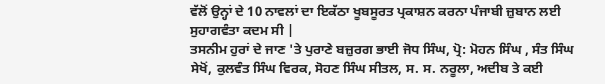ਵੱਲੋਂ ਉਨ੍ਹਾਂ ਦੇ 10 ਨਾਵਲਾਂ ਦਾ ਇਕੱਠਾ ਖੂਬਸੂਰਤ ਪ੍ਰਕਾਸ਼ਨ ਕਰਨਾ ਪੰਜਾਬੀ ਜ਼ੁਬਾਨ ਲਈ ਸੁਹਾਗਵੰਤਾ ਕਦਮ ਸੀ |
ਤਸਨੀਮ ਹੁਰਾਂ ਦੇ ਜਾਣ 'ਤੇ ਪੁਰਾਣੇ ਬਜ਼ੁਰਗ ਭਾਈ ਜੋਧ ਸਿੰਘ, ਪ੍ਰੋ: ਮੋਹਨ ਸਿੰਘ , ਸੰਤ ਸਿੰਘ ਸੇਖੋਂ, ਕੁਲਵੰਤ ਸਿੰਘ ਵਿਰਕ, ਸੋਹਣ ਸਿੰਘ ਸੀਤਲ, ਸ. ਸ. ਨਰੂਲਾ, ਅਦੀਬ ਤੇ ਕਈ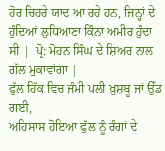ਹੋਰ ਚਿਹਰੇ ਯਾਦ ਆ ਰਹੇ ਹਨ, ਜਿਨ੍ਹਾਂ ਦੇ ਹੁੰਦਿਆਂ ਲੁਧਿਆਣਾ ਕਿੰਨਾ ਅਮੀਰ ਹੁੰਦਾ ਸੀ |  ਪ੍ਰੋ: ਮੋਹਨ ਸਿੰਘ ਦੇ ਸ਼ਿਅਰ ਨਾਲ ਗੱਲ ਮੁਕਾਵਾਂਗਾ |
ਫੁੱਲ ਹਿੱਕ ਵਿਚ ਜੰਮੀ ਪਲੀ ਖ਼ੁਸ਼ਬੂ ਜਾਂ ਉੱਡ ਗਈ,
ਅਹਿਸਾਸ ਹੋਇਆ ਫੁੱਲ ਨੂੰ ਰੰਗਾਂ ਦੇ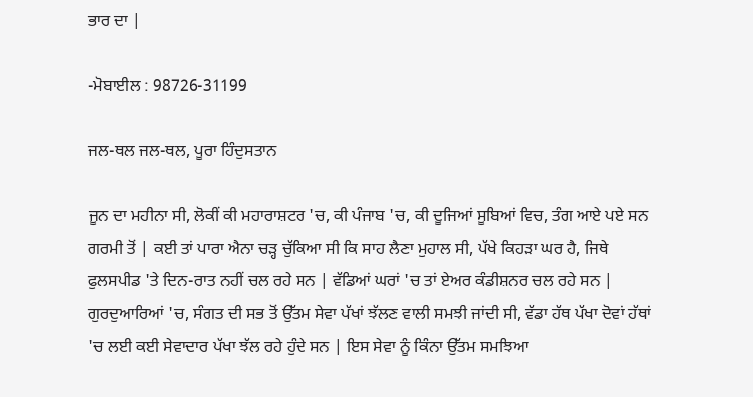ਭਾਰ ਦਾ |

-ਮੋਬਾਈਲ : 98726-31199

ਜਲ-ਥਲ ਜਲ-ਥਲ, ਪੂਰਾ ਹਿੰਦੁਸਤਾਨ

ਜੂਨ ਦਾ ਮਹੀਨਾ ਸੀ, ਲੋਕੀਂ ਕੀ ਮਹਾਰਾਸ਼ਟਰ 'ਚ, ਕੀ ਪੰਜਾਬ 'ਚ, ਕੀ ਦੂਜਿਆਂ ਸੂਬਿਆਂ ਵਿਚ, ਤੰਗ ਆਏ ਪਏ ਸਨ ਗਰਮੀ ਤੋਂ | ਕਈ ਤਾਂ ਪਾਰਾ ਐਨਾ ਚੜ੍ਹ ਚੁੱਕਿਆ ਸੀ ਕਿ ਸਾਹ ਲੈਣਾ ਮੁਹਾਲ ਸੀ, ਪੱਖੇ ਕਿਹੜਾ ਘਰ ਹੈ, ਜਿਥੇ ਫੁਲਸਪੀਡ 'ਤੇ ਦਿਨ-ਰਾਤ ਨਹੀਂ ਚਲ ਰਹੇ ਸਨ | ਵੱਡਿਆਂ ਘਰਾਂ 'ਚ ਤਾਂ ਏਅਰ ਕੰਡੀਸ਼ਨਰ ਚਲ ਰਹੇ ਸਨ |
ਗੁਰਦੁਆਰਿਆਂ 'ਚ, ਸੰਗਤ ਦੀ ਸਭ ਤੋਂ ਉੱਤਮ ਸੇਵਾ ਪੱਖਾਂ ਝੱਲਣ ਵਾਲੀ ਸਮਝੀ ਜਾਂਦੀ ਸੀ, ਵੱਡਾ ਹੱਥ ਪੱਖਾ ਦੋਵਾਂ ਹੱਥਾਂ 'ਚ ਲਈ ਕਈ ਸੇਵਾਦਾਰ ਪੱਖਾ ਝੱਲ ਰਹੇ ਹੁੰਦੇ ਸਨ | ਇਸ ਸੇਵਾ ਨੂੰ ਕਿੰਨਾ ਉੱਤਮ ਸਮਝਿਆ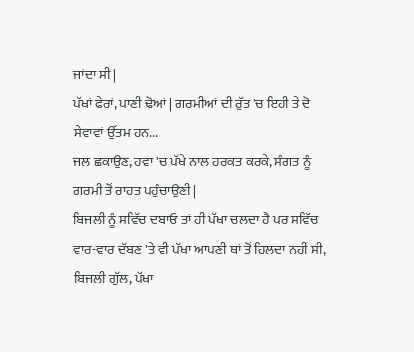ਜਾਂਦਾ ਸੀ |
ਪੱਖਾਂ ਫੇਰਾਂ, ਪਾਣੀ ਢੋਆਂ | ਗਰਮੀਆਂ ਦੀ ਰੁੱਤ 'ਚ ਇਹੀ ਤੇ ਦੋ ਸੇਵਾਵਾਂ ਉੱਤਮ ਹਨ...
ਜਲ ਛਕਾਉਣ, ਹਵਾ 'ਚ ਪੱਖੇ ਨਾਲ ਹਰਕਤ ਕਰਕੇ, ਸੰਗਤ ਨੂੰ ਗਰਮੀ ਤੋਂ ਰਾਹਤ ਪਹੁੰਚਾਉਣੀ |
ਬਿਜਲੀ ਨੂੰ ਸਵਿੱਚ ਦਬਾਓ ਤਾਂ ਹੀ ਪੱਖਾ ਚਲਦਾ ਹੈ ਪਰ ਸਵਿੱਚ ਵਾਰ-ਵਾਰ ਦੱਬਣ 'ਤੇ ਵੀ ਪੱਖਾ ਆਪਣੀ ਥਾਂ ਤੋਂ ਹਿਲਦਾ ਨਹੀਂ ਸੀ, ਬਿਜਲੀ ਗੁੱਲ, ਪੱਖਾ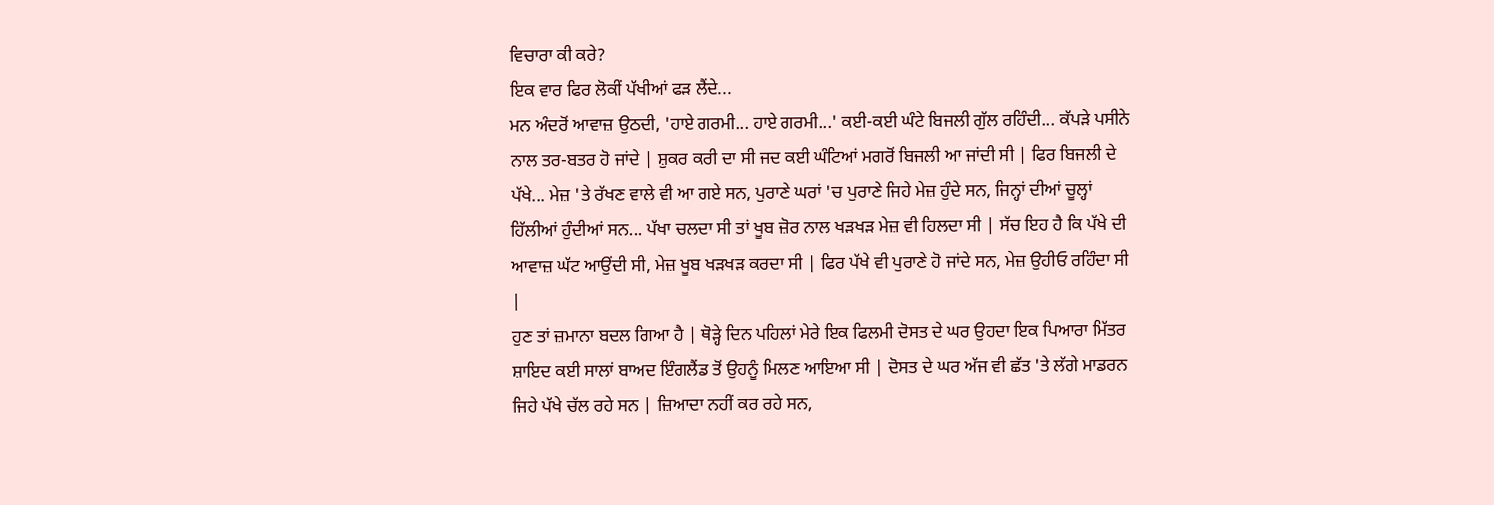ਵਿਚਾਰਾ ਕੀ ਕਰੇ?
ਇਕ ਵਾਰ ਫਿਰ ਲੋਕੀਂ ਪੱਖੀਆਂ ਫੜ ਲੈਂਦੇ...
ਮਨ ਅੰਦਰੋਂ ਆਵਾਜ਼ ਉਠਦੀ, 'ਹਾਏ ਗਰਮੀ... ਹਾਏ ਗਰਮੀ...' ਕਈ-ਕਈ ਘੰਟੇ ਬਿਜਲੀ ਗੁੱਲ ਰਹਿੰਦੀ... ਕੱਪੜੇ ਪਸੀਨੇ ਨਾਲ ਤਰ-ਬਤਰ ਹੋ ਜਾਂਦੇ | ਸ਼ੁਕਰ ਕਰੀ ਦਾ ਸੀ ਜਦ ਕਈ ਘੰਟਿਆਂ ਮਗਰੋਂ ਬਿਜਲੀ ਆ ਜਾਂਦੀ ਸੀ | ਫਿਰ ਬਿਜਲੀ ਦੇ ਪੱਖੇ... ਮੇਜ਼ 'ਤੇ ਰੱਖਣ ਵਾਲੇ ਵੀ ਆ ਗਏ ਸਨ, ਪੁਰਾਣੇ ਘਰਾਂ 'ਚ ਪੁਰਾਣੇ ਜਿਹੇ ਮੇਜ਼ ਹੁੰਦੇ ਸਨ, ਜਿਨ੍ਹਾਂ ਦੀਆਂ ਚੂਲ੍ਹਾਂ ਹਿੱਲੀਆਂ ਹੁੰਦੀਆਂ ਸਨ... ਪੱਖਾ ਚਲਦਾ ਸੀ ਤਾਂ ਖੂਬ ਜ਼ੋਰ ਨਾਲ ਖੜਖੜ ਮੇਜ਼ ਵੀ ਹਿਲਦਾ ਸੀ | ਸੱਚ ਇਹ ਹੈ ਕਿ ਪੱਖੇ ਦੀ ਆਵਾਜ਼ ਘੱਟ ਆਉਂਦੀ ਸੀ, ਮੇਜ਼ ਖੂਬ ਖੜਖੜ ਕਰਦਾ ਸੀ | ਫਿਰ ਪੱਖੇ ਵੀ ਪੁਰਾਣੇ ਹੋ ਜਾਂਦੇ ਸਨ, ਮੇਜ਼ ਉਹੀਓ ਰਹਿੰਦਾ ਸੀ |
ਹੁਣ ਤਾਂ ਜ਼ਮਾਨਾ ਬਦਲ ਗਿਆ ਹੈ | ਥੋੜ੍ਹੇ ਦਿਨ ਪਹਿਲਾਂ ਮੇਰੇ ਇਕ ਫਿਲਮੀ ਦੋਸਤ ਦੇ ਘਰ ਉਹਦਾ ਇਕ ਪਿਆਰਾ ਮਿੱਤਰ ਸ਼ਾਇਦ ਕਈ ਸਾਲਾਂ ਬਾਅਦ ਇੰਗਲੈਂਡ ਤੋਂ ਉਹਨੂੰ ਮਿਲਣ ਆਇਆ ਸੀ | ਦੋਸਤ ਦੇ ਘਰ ਅੱਜ ਵੀ ਛੱਤ 'ਤੇ ਲੱਗੇ ਮਾਡਰਨ ਜਿਹੇ ਪੱਖੇ ਚੱਲ ਰਹੇ ਸਨ | ਜ਼ਿਆਦਾ ਨਹੀਂ ਕਰ ਰਹੇ ਸਨ,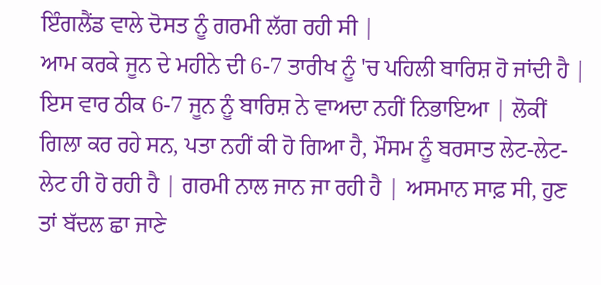ਇੰਗਲੈਂਡ ਵਾਲੇ ਦੋਸਤ ਨੂੰ ਗਰਮੀ ਲੱਗ ਰਹੀ ਸੀ |
ਆਮ ਕਰਕੇ ਜੂਨ ਦੇ ਮਹੀਨੇ ਦੀ 6-7 ਤਾਰੀਖ ਨੂੰ 'ਚ ਪਹਿਲੀ ਬਾਰਿਸ਼ ਹੋ ਜਾਂਦੀ ਹੈ | ਇਸ ਵਾਰ ਠੀਕ 6-7 ਜੂਨ ਨੂੰ ਬਾਰਿਸ਼ ਨੇ ਵਾਅਦਾ ਨਹੀਂ ਨਿਭਾਇਆ | ਲੋਕੀਂ ਗਿਲਾ ਕਰ ਰਹੇ ਸਨ, ਪਤਾ ਨਹੀਂ ਕੀ ਹੋ ਗਿਆ ਹੈ, ਮੌਸਮ ਨੂੰ ਬਰਸਾਤ ਲੇਟ-ਲੇਟ-ਲੇਟ ਹੀ ਹੋ ਰਹੀ ਹੈ | ਗਰਮੀ ਨਾਲ ਜਾਨ ਜਾ ਰਹੀ ਹੈ | ਅਸਮਾਨ ਸਾਫ਼ ਸੀ, ਹੁਣ ਤਾਂ ਬੱਦਲ ਛਾ ਜਾਣੇ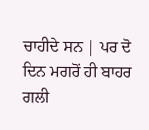ਚਾਹੀਦੇ ਸਨ | ਪਰ ਦੋ ਦਿਨ ਮਗਰੋਂ ਹੀ ਬਾਹਰ ਗਲੀ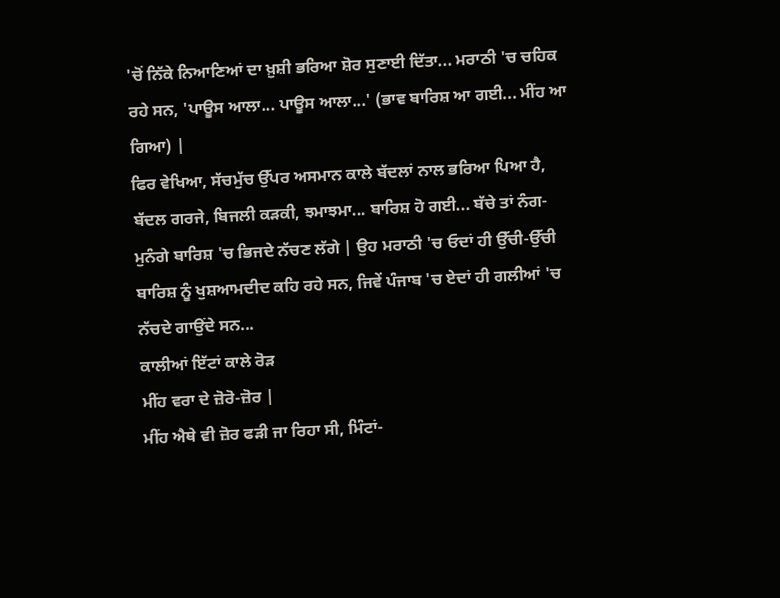'ਚੋਂ ਨਿੱਕੇ ਨਿਆਣਿਆਂ ਦਾ ਖ਼ੁਸ਼ੀ ਭਰਿਆ ਸ਼ੋਰ ਸੁਣਾਈ ਦਿੱਤਾ... ਮਰਾਠੀ 'ਚ ਚਹਿਕ ਰਹੇ ਸਨ, 'ਪਾਊਸ ਆਲਾ... ਪਾਊਸ ਆਲਾ...' (ਭਾਵ ਬਾਰਿਸ਼ ਆ ਗਈ... ਮੀਂਹ ਆ ਗਿਆ) |
ਫਿਰ ਵੇਖਿਆ, ਸੱਚਮੁੱਚ ਉੱਪਰ ਅਸਮਾਨ ਕਾਲੇ ਬੱਦਲਾਂ ਨਾਲ ਭਰਿਆ ਪਿਆ ਹੈ, ਬੱਦਲ ਗਰਜੇ, ਬਿਜਲੀ ਕੜਕੀ, ਝਮਾਝਮਾ... ਬਾਰਿਸ਼ ਹੋ ਗਈ... ਬੱਚੇ ਤਾਂ ਨੰਗ-ਮੁਨੰਗੇ ਬਾਰਿਸ਼ 'ਚ ਭਿਜਦੇ ਨੱਚਣ ਲੱਗੇ | ਉਹ ਮਰਾਠੀ 'ਚ ਓਦਾਂ ਹੀ ਉੱਚੀ-ਉੱਚੀ ਬਾਰਿਸ਼ ਨੂੰ ਖੁਸ਼ਆਮਦੀਦ ਕਹਿ ਰਹੇ ਸਨ, ਜਿਵੇਂ ਪੰਜਾਬ 'ਚ ਏਦਾਂ ਹੀ ਗਲੀਆਂ 'ਚ ਨੱਚਦੇ ਗਾਉਂਦੇ ਸਨ...
ਕਾਲੀਆਂ ਇੱਟਾਂ ਕਾਲੇ ਰੋੜ
ਮੀਂਹ ਵਰਾ ਦੇ ਜ਼ੋਰੋ-ਜ਼ੋਰ |
ਮੀਂਹ ਐਥੇ ਵੀ ਜ਼ੋਰ ਫੜੀ ਜਾ ਰਿਹਾ ਸੀ, ਮਿੰਟਾਂ-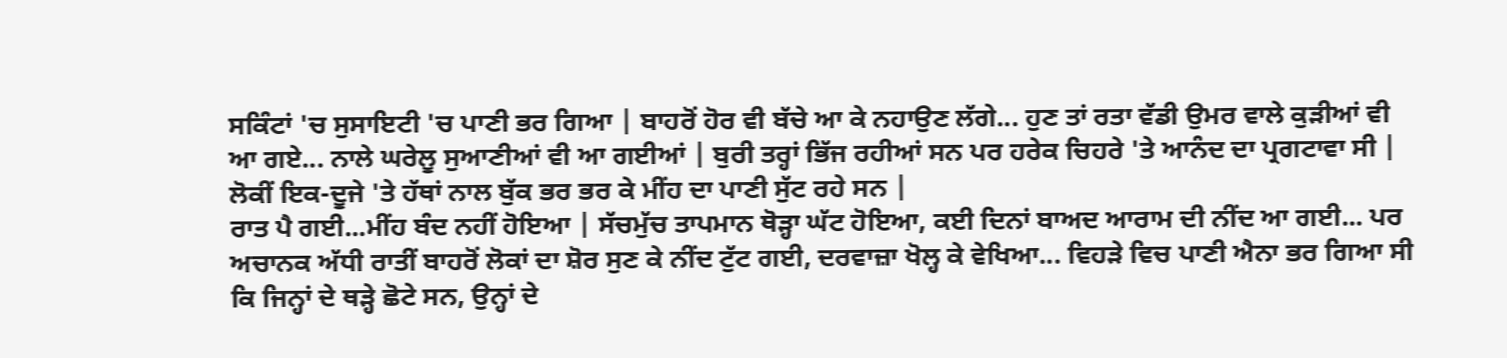ਸਕਿੰਟਾਂ 'ਚ ਸੁਸਾਇਟੀ 'ਚ ਪਾਣੀ ਭਰ ਗਿਆ | ਬਾਹਰੋਂ ਹੋਰ ਵੀ ਬੱਚੇ ਆ ਕੇ ਨਹਾਉਣ ਲੱਗੇ... ਹੁਣ ਤਾਂ ਰਤਾ ਵੱਡੀ ਉਮਰ ਵਾਲੇ ਕੁੜੀਆਂ ਵੀ ਆ ਗਏ... ਨਾਲੇ ਘਰੇਲੂ ਸੁਆਣੀਆਂ ਵੀ ਆ ਗਈਆਂ | ਬੁਰੀ ਤਰ੍ਹਾਂ ਭਿੱਜ ਰਹੀਆਂ ਸਨ ਪਰ ਹਰੇਕ ਚਿਹਰੇ 'ਤੇ ਆਨੰਦ ਦਾ ਪ੍ਰਗਟਾਵਾ ਸੀ | ਲੋਕੀਂ ਇਕ-ਦੂਜੇ 'ਤੇ ਹੱਥਾਂ ਨਾਲ ਬੁੱਕ ਭਰ ਭਰ ਕੇ ਮੀਂਹ ਦਾ ਪਾਣੀ ਸੁੱਟ ਰਹੇ ਸਨ |
ਰਾਤ ਪੈ ਗਈ...ਮੀਂਹ ਬੰਦ ਨਹੀਂ ਹੋਇਆ | ਸੱਚਮੁੱਚ ਤਾਪਮਾਨ ਥੋੜ੍ਹਾ ਘੱਟ ਹੋਇਆ, ਕਈ ਦਿਨਾਂ ਬਾਅਦ ਆਰਾਮ ਦੀ ਨੀਂਦ ਆ ਗਈ... ਪਰ ਅਚਾਨਕ ਅੱਧੀ ਰਾਤੀਂ ਬਾਹਰੋਂ ਲੋਕਾਂ ਦਾ ਸ਼ੋਰ ਸੁਣ ਕੇ ਨੀਂਦ ਟੁੱਟ ਗਈ, ਦਰਵਾਜ਼ਾ ਖੋਲ੍ਹ ਕੇ ਵੇਖਿਆ... ਵਿਹੜੇ ਵਿਚ ਪਾਣੀ ਐਨਾ ਭਰ ਗਿਆ ਸੀ ਕਿ ਜਿਨ੍ਹਾਂ ਦੇ ਥੜ੍ਹੇ ਛੋਟੇ ਸਨ, ਉਨ੍ਹਾਂ ਦੇ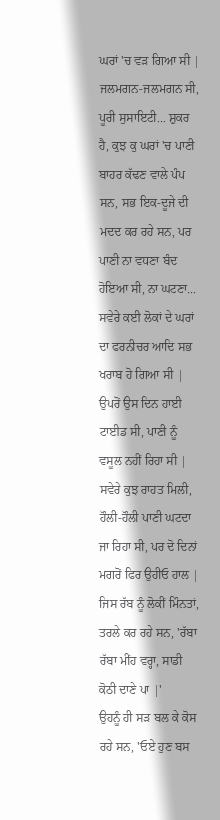ਘਰਾਂ 'ਚ ਵੜ ਗਿਆ ਸੀ | ਜਲਮਗਨ-ਜਲਮਗਨ ਸੀ, ਪੂਰੀ ਸੁਸਾਇਟੀ... ਸ਼ੁਕਰ ਹੈ, ਕੁਝ ਕੁ ਘਰਾਂ 'ਚ ਪਾਣੀ ਬਾਹਰ ਕੱਢਣ ਵਾਲੇ ਪੰਪ ਸਨ, ਸਭ ਇਕ-ਦੂਜੇ ਦੀ ਮਦਦ ਕਰ ਰਹੇ ਸਨ, ਪਰ ਪਾਣੀ ਨਾ ਵਧਣਾ ਬੰਦ ਹੋਇਆ ਸੀ, ਨਾ ਘਟਣਾ... ਸਵੇਰੇ ਕਈ ਲੋਕਾਂ ਦੇ ਘਰਾਂ ਦਾ ਫਰਨੀਚਰ ਆਦਿ ਸਭ ਖਰਾਬ ਹੋ ਗਿਆ ਸੀ | ਉਪਰੋਂ ਉਸ ਦਿਨ ਹਾਈ ਟਾਈਡ ਸੀ, ਪਾਣੀ ਨੂੰ ਵਸੂਲ ਨਹੀਂ ਰਿਹਾ ਸੀ |
ਸਵੇਰੇ ਕੁਝ ਰਾਹਤ ਮਿਲੀ, ਹੌਲੀ-ਹੌਲੀ ਪਾਣੀ ਘਟਦਾ ਜਾ ਰਿਹਾ ਸੀ, ਪਰ ਦੋ ਦਿਨਾਂ ਮਗਰੋਂ ਫਿਰ ਉਹੀਓ ਹਾਲ |
ਜਿਸ ਰੱਬ ਨੂੰ ਲੋਕੀਂ ਮਿੰਨਤਾਂ, ਤਰਲੇ ਕਰ ਰਹੇ ਸਨ, 'ਰੱਬਾ ਰੱਬਾ ਮੀਂਹ ਵਰ੍ਹਾ, ਸਾਡੀ ਕੋਠੀ ਦਾਣੇ ਪਾ |'
ਉਹਨੂੰ ਹੀ ਸੜ ਬਲ ਕੇ ਕੋਸ ਰਹੇ ਸਨ, 'ਓਏ ਹੁਣ ਬਸ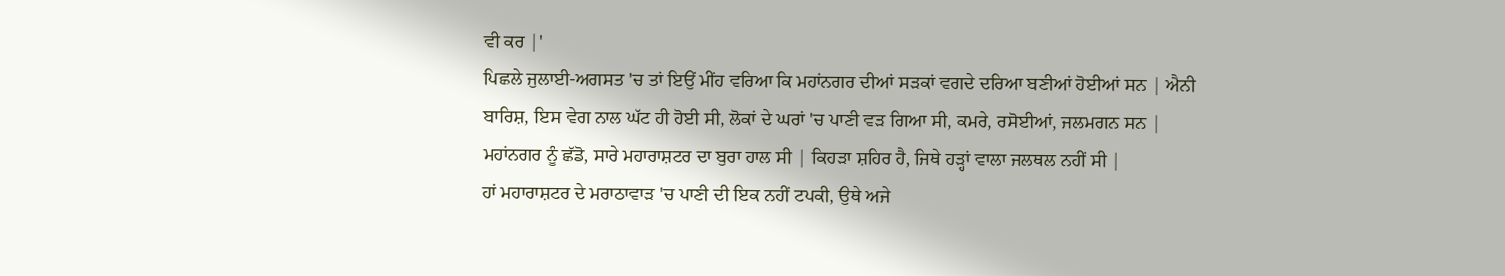ਵੀ ਕਰ |'
ਪਿਛਲੇ ਜੁਲਾਈ-ਅਗਸਤ 'ਚ ਤਾਂ ਇਉਂ ਮੀਂਹ ਵਰਿਆ ਕਿ ਮਹਾਂਨਗਰ ਦੀਆਂ ਸੜਕਾਂ ਵਗਦੇ ਦਰਿਆ ਬਣੀਆਂ ਹੋਈਆਂ ਸਨ | ਐਨੀ ਬਾਰਿਸ਼, ਇਸ ਵੇਗ ਨਾਲ ਘੱਟ ਹੀ ਹੋਈ ਸੀ, ਲੋਕਾਂ ਦੇ ਘਰਾਂ 'ਚ ਪਾਣੀ ਵੜ ਗਿਆ ਸੀ, ਕਮਰੇ, ਰਸੋਈਆਂ, ਜਲਮਗਨ ਸਨ |
ਮਹਾਂਨਗਰ ਨੂੰ ਛੱਡੋ, ਸਾਰੇ ਮਹਾਰਾਸ਼ਟਰ ਦਾ ਬੁਰਾ ਹਾਲ ਸੀ | ਕਿਹੜਾ ਸ਼ਹਿਰ ਹੈ, ਜਿਥੇ ਹੜ੍ਹਾਂ ਵਾਲਾ ਜਲਥਲ ਨਹੀਂ ਸੀ |
ਹਾਂ ਮਹਾਰਾਸ਼ਟਰ ਦੇ ਮਰਾਠਾਵਾੜ 'ਚ ਪਾਣੀ ਦੀ ਇਕ ਨਹੀਂ ਟਪਕੀ, ਉਥੇ ਅਜੇ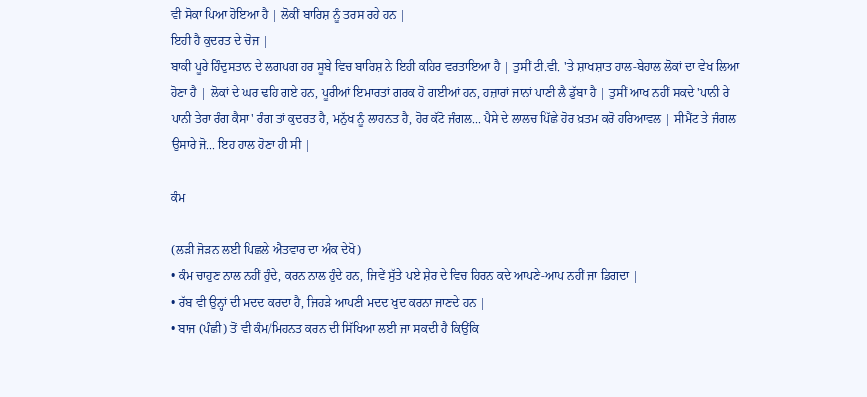ਵੀ ਸੋਕਾ ਪਿਆ ਹੋਇਆ ਹੈ | ਲੋਕੀਂ ਬਾਰਿਸ਼ ਨੂੰ ਤਰਸ ਰਹੇ ਹਨ |
ਇਹੀ ਹੈ ਕੁਦਰਤ ਦੇ ਚੋਜ |
ਬਾਕੀ ਪੂਰੇ ਹਿੰਦੁਸਤਾਨ ਦੇ ਲਗਪਗ ਹਰ ਸੂਬੇ ਵਿਚ ਬਾਰਿਸ਼ ਨੇ ਇਹੀ ਕਹਿਰ ਵਰਤਾਇਆ ਹੈ | ਤੁਸੀਂ ਟੀ.ਵੀ. 'ਤੇ ਸ਼ਾਖਸ਼ਾਤ ਹਾਲ-ਬੇਹਾਲ ਲੋਕਾਂ ਦਾ ਵੇਖ ਲਿਆ ਹੋਣਾ ਹੈ | ਲੋਕਾਂ ਦੇ ਘਰ ਢਹਿ ਗਏ ਹਨ, ਪੂਰੀਆਂ ਇਮਾਰਤਾਂ ਗਰਕ ਹੋ ਗਈਆਂ ਹਨ, ਹਜ਼ਾਰਾਂ ਜਾਨਾਂ ਪਾਣੀ ਲੈ ਡੁੱਬਾ ਹੈ | ਤੁਸੀਂ ਆਖ ਨਹੀਂ ਸਕਦੇ 'ਪਾਨੀ ਰੇ ਪਾਨੀ ਤੇਰਾ ਰੰਗ ਕੈਸਾ' ਰੰਗ ਤਾਂ ਕੁਦਰਤ ਹੈ, ਮਨੁੱਖ ਨੂੰ ਲਾਹਨਤ ਹੈ, ਹੋਰ ਕੱਟੋ ਜੰਗਲ... ਪੈਸੇ ਦੇ ਲਾਲਚ ਪਿੱਛੇ ਹੋਰ ਖ਼ਤਮ ਕਰੋ ਹਰਿਆਵਲ | ਸੀਮੈਂਟ ਤੇ ਜੰਗਲ ਉਸਾਰੇ ਜੋ... ਇਹ ਹਾਲ ਹੋਣਾ ਹੀ ਸੀ |

ਕੰਮ

(ਲੜੀ ਜੋੜਨ ਲਈ ਪਿਛਲੇ ਐਤਵਾਰ ਦਾ ਅੰਕ ਦੇਖੋ)
• ਕੰਮ ਚਾਹੁਣ ਨਾਲ ਨਹੀਂ ਹੁੰਦੇ, ਕਰਨ ਨਾਲ ਹੁੰਦੇ ਹਨ, ਜਿਵੇਂ ਸੁੱਤੇ ਪਏ ਸ਼ੇਰ ਦੇ ਵਿਚ ਹਿਰਨ ਕਦੇ ਆਪਣੇ-ਆਪ ਨਹੀਂ ਜਾ ਡਿਗਦਾ |
• ਰੱਬ ਵੀ ਉਨ੍ਹਾਂ ਦੀ ਮਦਦ ਕਰਦਾ ਹੈ, ਜਿਹੜੇ ਆਪਣੀ ਮਦਦ ਖੁਦ ਕਰਨਾ ਜਾਣਦੇ ਹਨ |
• ਬਾਜ (ਪੰਛੀ) ਤੋਂ ਵੀ ਕੰਮ/ਮਿਹਨਤ ਕਰਨ ਦੀ ਸਿੱਖਿਆ ਲਈ ਜਾ ਸਕਦੀ ਹੈ ਕਿਉਂਕਿ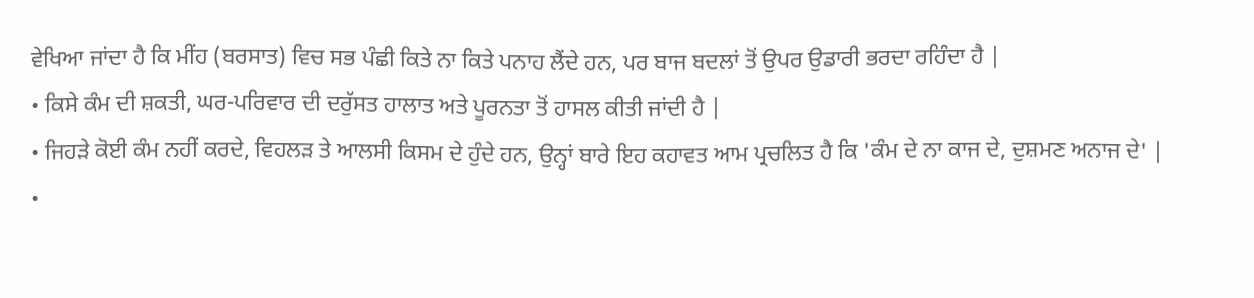ਵੇਖਿਆ ਜਾਂਦਾ ਹੈ ਕਿ ਮੀਂਹ (ਬਰਸਾਤ) ਵਿਚ ਸਭ ਪੰਛੀ ਕਿਤੇ ਨਾ ਕਿਤੇ ਪਨਾਹ ਲੈਂਦੇ ਹਨ, ਪਰ ਬਾਜ ਬਦਲਾਂ ਤੋਂ ਉਪਰ ਉਡਾਰੀ ਭਰਦਾ ਰਹਿੰਦਾ ਹੈ |
• ਕਿਸੇ ਕੰਮ ਦੀ ਸ਼ਕਤੀ, ਘਰ-ਪਰਿਵਾਰ ਦੀ ਦਰੁੱਸਤ ਹਾਲਾਤ ਅਤੇ ਪੂਰਨਤਾ ਤੋਂ ਹਾਸਲ ਕੀਤੀ ਜਾਂਦੀ ਹੈ |
• ਜਿਹੜੇ ਕੋਈ ਕੰਮ ਨਹੀਂ ਕਰਦੇ, ਵਿਹਲੜ ਤੇ ਆਲਸੀ ਕਿਸਮ ਦੇ ਹੁੰਦੇ ਹਨ, ਉਨ੍ਹਾਂ ਬਾਰੇ ਇਹ ਕਹਾਵਤ ਆਮ ਪ੍ਰਚਲਿਤ ਹੈ ਕਿ 'ਕੰਮ ਦੇ ਨਾ ਕਾਜ ਦੇ, ਦੁਸ਼ਮਣ ਅਨਾਜ ਦੇ' |
•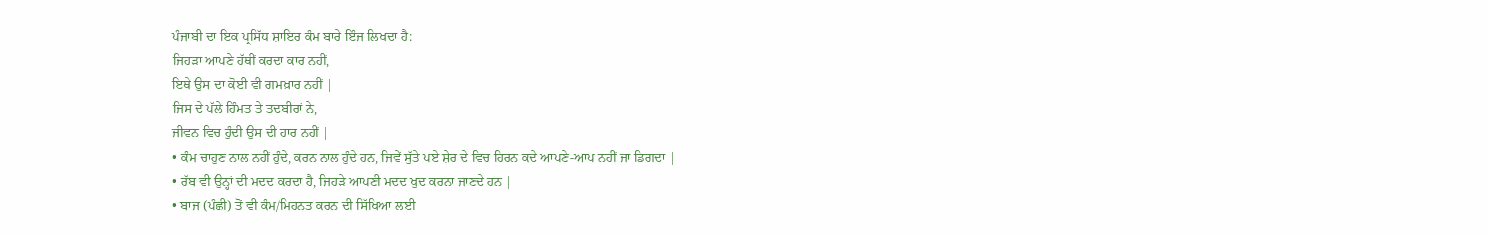ਪੰਜਾਬੀ ਦਾ ਇਕ ਪ੍ਰਸਿੱਧ ਸ਼ਾਇਰ ਕੰਮ ਬਾਰੇ ਇੰਜ ਲਿਖਦਾ ਹੈ:
ਜਿਹੜਾ ਆਪਣੇ ਹੱਥੀਂ ਕਰਦਾ ਕਾਰ ਨਹੀਂ,
ਇਥੇ ਉਸ ਦਾ ਕੋਈ ਵੀ ਗਮਖ਼ਾਰ ਨਹੀਂ |
ਜਿਸ ਦੇ ਪੱਲੇ ਹਿੰਮਤ ਤੇ ਤਦਬੀਰਾਂ ਨੇ,
ਜੀਵਨ ਵਿਚ ਹੁੰਦੀ ਉਸ ਦੀ ਹਾਰ ਨਹੀਂ |
• ਕੰਮ ਚਾਹੁਣ ਨਾਲ ਨਹੀਂ ਹੁੰਦੇ, ਕਰਨ ਨਾਲ ਹੁੰਦੇ ਹਨ, ਜਿਵੇਂ ਸੁੱਤੇ ਪਏ ਸ਼ੇਰ ਦੇ ਵਿਚ ਹਿਰਨ ਕਦੇ ਆਪਣੇ-ਆਪ ਨਹੀਂ ਜਾ ਡਿਗਦਾ |
• ਰੱਬ ਵੀ ਉਨ੍ਹਾਂ ਦੀ ਮਦਦ ਕਰਦਾ ਹੈ, ਜਿਹੜੇ ਆਪਣੀ ਮਦਦ ਖੁਦ ਕਰਨਾ ਜਾਣਦੇ ਹਨ |
• ਬਾਜ (ਪੰਛੀ) ਤੋਂ ਵੀ ਕੰਮ/ਮਿਹਨਤ ਕਰਨ ਦੀ ਸਿੱਖਿਆ ਲਈ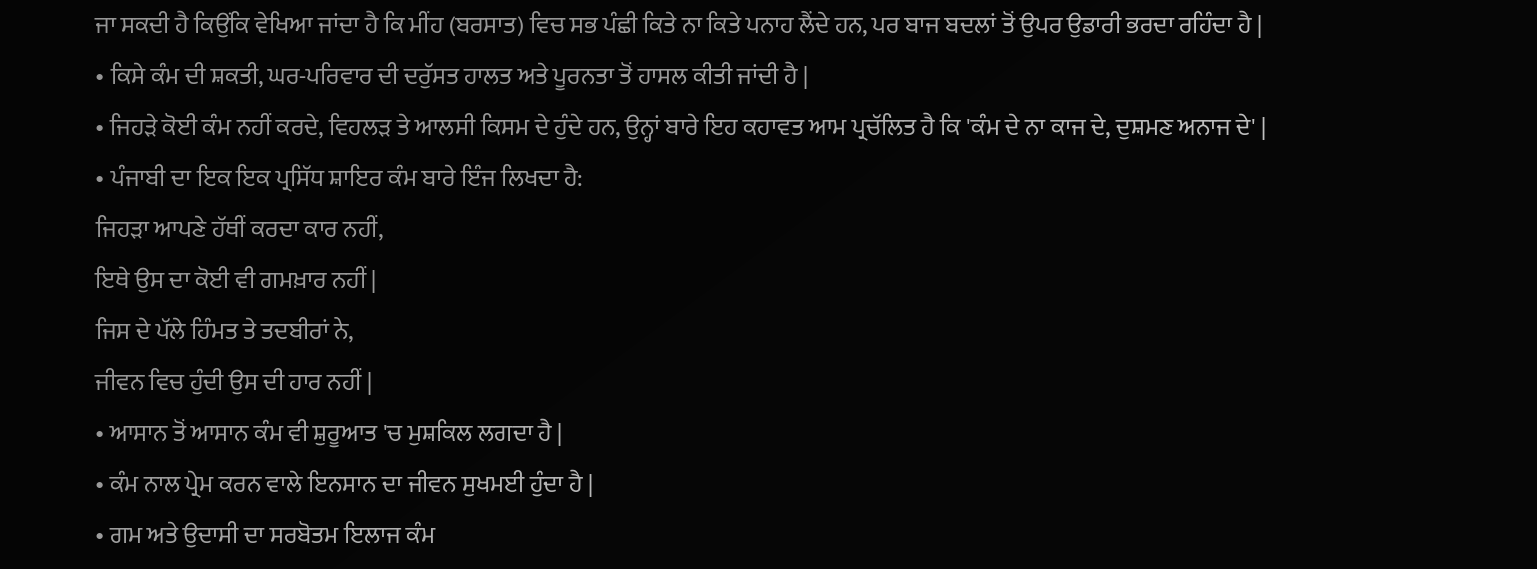ਜਾ ਸਕਦੀ ਹੈ ਕਿਉਂਕਿ ਵੇਖਿਆ ਜਾਂਦਾ ਹੈ ਕਿ ਮੀਂਹ (ਬਰਸਾਤ) ਵਿਚ ਸਭ ਪੰਛੀ ਕਿਤੇ ਨਾ ਕਿਤੇ ਪਨਾਹ ਲੈਂਦੇ ਹਨ, ਪਰ ਬਾਜ ਬਦਲਾਂ ਤੋਂ ਉਪਰ ਉਡਾਰੀ ਭਰਦਾ ਰਹਿੰਦਾ ਹੈ |
• ਕਿਸੇ ਕੰਮ ਦੀ ਸ਼ਕਤੀ, ਘਰ-ਪਰਿਵਾਰ ਦੀ ਦਰੁੱਸਤ ਹਾਲਤ ਅਤੇ ਪੂਰਨਤਾ ਤੋਂ ਹਾਸਲ ਕੀਤੀ ਜਾਂਦੀ ਹੈ |
• ਜਿਹੜੇ ਕੋਈ ਕੰਮ ਨਹੀਂ ਕਰਦੇ, ਵਿਹਲੜ ਤੇ ਆਲਸੀ ਕਿਸਮ ਦੇ ਹੁੰਦੇ ਹਨ, ਉਨ੍ਹਾਂ ਬਾਰੇ ਇਹ ਕਹਾਵਤ ਆਮ ਪ੍ਰਚੱਲਿਤ ਹੈ ਕਿ 'ਕੰਮ ਦੇ ਨਾ ਕਾਜ ਦੇ, ਦੁਸ਼ਮਣ ਅਨਾਜ ਦੇ' |
• ਪੰਜਾਬੀ ਦਾ ਇਕ ਇਕ ਪ੍ਰਸਿੱਧ ਸ਼ਾਇਰ ਕੰਮ ਬਾਰੇ ਇੰਜ ਲਿਖਦਾ ਹੈ:
ਜਿਹੜਾ ਆਪਣੇ ਹੱਥੀਂ ਕਰਦਾ ਕਾਰ ਨਹੀਂ,
ਇਥੇ ਉਸ ਦਾ ਕੋਈ ਵੀ ਗਮਖ਼ਾਰ ਨਹੀਂ |
ਜਿਸ ਦੇ ਪੱਲੇ ਹਿੰਮਤ ਤੇ ਤਦਬੀਰਾਂ ਨੇ,
ਜੀਵਨ ਵਿਚ ਹੁੰਦੀ ਉਸ ਦੀ ਹਾਰ ਨਹੀਂ |
• ਆਸਾਨ ਤੋਂ ਆਸਾਨ ਕੰਮ ਵੀ ਸ਼ੁਰੂਆਤ 'ਚ ਮੁਸ਼ਕਿਲ ਲਗਦਾ ਹੈ |
• ਕੰਮ ਨਾਲ ਪ੍ਰੇਮ ਕਰਨ ਵਾਲੇ ਇਨਸਾਨ ਦਾ ਜੀਵਨ ਸੁਖਮਈ ਹੁੰਦਾ ਹੈ |
• ਗਮ ਅਤੇ ਉਦਾਸੀ ਦਾ ਸਰਬੋਤਮ ਇਲਾਜ ਕੰਮ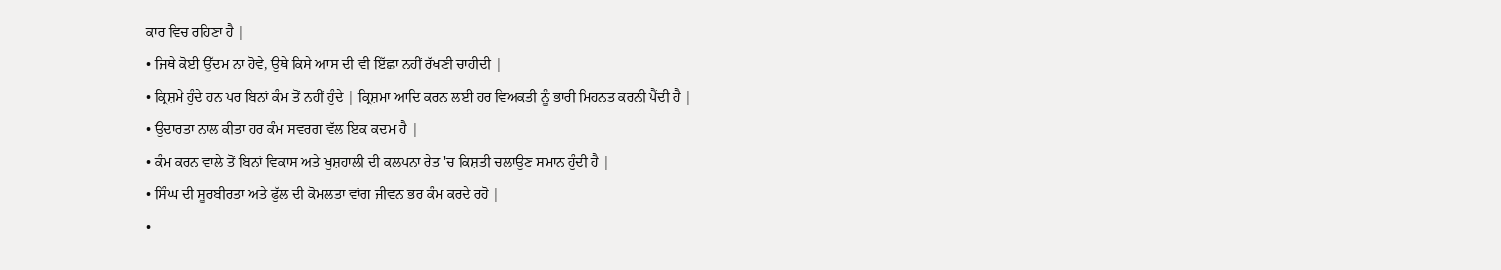ਕਾਰ ਵਿਚ ਰਹਿਣਾ ਹੈ |
• ਜਿਥੇ ਕੋਈ ਉੱਦਮ ਨਾ ਹੋਵੇ, ਉਥੇ ਕਿਸੇ ਆਸ ਦੀ ਵੀ ਇੱਛਾ ਨਹੀਂ ਰੱਖਣੀ ਚਾਹੀਦੀ |
• ਕ੍ਰਿਸ਼ਮੇ ਹੁੰਦੇ ਹਨ ਪਰ ਬਿਨਾਂ ਕੰਮ ਤੋਂ ਨਹੀਂ ਹੁੰਦੇ | ਕ੍ਰਿਸ਼ਮਾ ਆਦਿ ਕਰਨ ਲਈ ਹਰ ਵਿਅਕਤੀ ਨੂੰ ਭਾਰੀ ਮਿਹਨਤ ਕਰਨੀ ਪੈਂਦੀ ਹੈ |
• ਉਦਾਰਤਾ ਨਾਲ ਕੀਤਾ ਹਰ ਕੰਮ ਸਵਰਗ ਵੱਲ ਇਕ ਕਦਮ ਹੈ |
• ਕੰਮ ਕਰਨ ਵਾਲੇ ਤੋਂ ਬਿਨਾਂ ਵਿਕਾਸ ਅਤੇ ਖੁਸ਼ਹਾਲੀ ਦੀ ਕਲਪਨਾ ਰੇਤ 'ਚ ਕਿਸ਼ਤੀ ਚਲਾਉਣ ਸਮਾਨ ਹੁੰਦੀ ਹੈ |
• ਸਿੰਘ ਦੀ ਸੂਰਬੀਰਤਾ ਅਤੇ ਫੁੱਲ ਦੀ ਕੋਮਲਤਾ ਵਾਂਗ ਜੀਵਨ ਭਰ ਕੰਮ ਕਰਦੇ ਰਹੋ |
•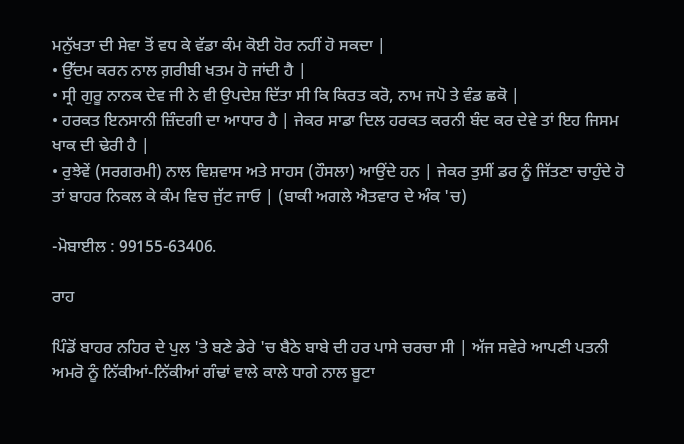ਮਨੁੱਖਤਾ ਦੀ ਸੇਵਾ ਤੋਂ ਵਧ ਕੇ ਵੱਡਾ ਕੰਮ ਕੋਈ ਹੋਰ ਨਹੀਂ ਹੋ ਸਕਦਾ |
• ਉੱਦਮ ਕਰਨ ਨਾਲ ਗ਼ਰੀਬੀ ਖਤਮ ਹੋ ਜਾਂਦੀ ਹੈ |
• ਸ੍ਰੀ ਗੁਰੂ ਨਾਨਕ ਦੇਵ ਜੀ ਨੇ ਵੀ ਉਪਦੇਸ਼ ਦਿੱਤਾ ਸੀ ਕਿ ਕਿਰਤ ਕਰੋ, ਨਾਮ ਜਪੋ ਤੇ ਵੰਡ ਛਕੋ |
• ਹਰਕਤ ਇਨਸਾਨੀ ਜ਼ਿੰਦਗੀ ਦਾ ਆਧਾਰ ਹੈ | ਜੇਕਰ ਸਾਡਾ ਦਿਲ ਹਰਕਤ ਕਰਨੀ ਬੰਦ ਕਰ ਦੇਵੇ ਤਾਂ ਇਹ ਜਿਸਮ ਖਾਕ ਦੀ ਢੇਰੀ ਹੈ |
• ਰੁਝੇਵੇਂ (ਸਰਗਰਮੀ) ਨਾਲ ਵਿਸ਼ਵਾਸ ਅਤੇ ਸਾਹਸ (ਹੌਸਲਾ) ਆਉਂਦੇ ਹਨ | ਜੇਕਰ ਤੁਸੀਂ ਡਰ ਨੂੰ ਜਿੱਤਣਾ ਚਾਹੁੰਦੇ ਹੋ ਤਾਂ ਬਾਹਰ ਨਿਕਲ ਕੇ ਕੰਮ ਵਿਚ ਜੁੱਟ ਜਾਓ | (ਬਾਕੀ ਅਗਲੇ ਐਤਵਾਰ ਦੇ ਅੰਕ 'ਚ)

-ਮੋਬਾਈਲ : 99155-63406.

ਰਾਹ

ਪਿੰਡੋਂ ਬਾਹਰ ਨਹਿਰ ਦੇ ਪੁਲ 'ਤੇ ਬਣੇ ਡੇਰੇ 'ਚ ਬੈਠੇ ਬਾਬੇ ਦੀ ਹਰ ਪਾਸੇ ਚਰਚਾ ਸੀ | ਅੱਜ ਸਵੇਰੇ ਆਪਣੀ ਪਤਨੀ ਅਮਰੋ ਨੂੰ ਨਿੱਕੀਆਂ-ਨਿੱਕੀਆਂ ਗੰਢਾਂ ਵਾਲੇ ਕਾਲੇ ਧਾਗੇ ਨਾਲ ਬੂਟਾ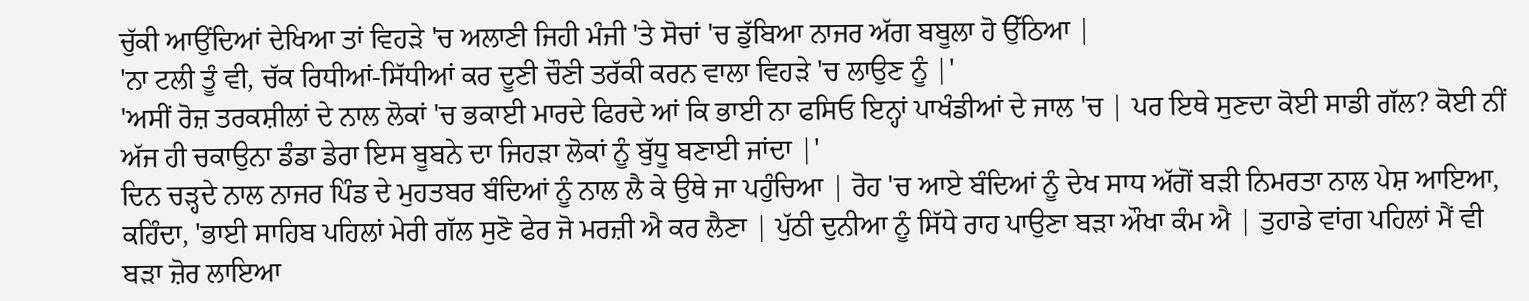ਚੁੱਕੀ ਆਉਂਦਿਆਂ ਦੇਖਿਆ ਤਾਂ ਵਿਹੜੇ 'ਚ ਅਲਾਣੀ ਜਿਹੀ ਮੰਜੀ 'ਤੇ ਸੋਚਾਂ 'ਚ ਡੁੱਬਿਆ ਨਾਜਰ ਅੱਗ ਬਬੂਲਾ ਹੋ ਉੱਠਿਆ |
'ਨਾ ਟਲੀ ਤੂੰ ਵੀ, ਚੱਕ ਰਿਧੀਆਂ-ਸਿੱਧੀਆਂ ਕਰ ਦੂਣੀ ਚੌਣੀ ਤਰੱਕੀ ਕਰਨ ਵਾਲਾ ਵਿਹੜੇ 'ਚ ਲਾਉਣ ਨੂੰ |'
'ਅਸੀਂ ਰੋਜ਼ ਤਰਕਸ਼ੀਲਾਂ ਦੇ ਨਾਲ ਲੋਕਾਂ 'ਚ ਭਕਾਈ ਮਾਰਦੇ ਫਿਰਦੇ ਆਂ ਕਿ ਭਾਈ ਨਾ ਫਸਿਓ ਇਨ੍ਹਾਂ ਪਾਖੰਡੀਆਂ ਦੇ ਜਾਲ 'ਚ | ਪਰ ਇਥੇ ਸੁਣਦਾ ਕੋਈ ਸਾਡੀ ਗੱਲ? ਕੋਈ ਨੀਂ ਅੱਜ ਹੀ ਚਕਾਉਨਾ ਡੰਡਾ ਡੇਰਾ ਇਸ ਬੂਬਨੇ ਦਾ ਜਿਹੜਾ ਲੋਕਾਂ ਨੂੰ ਬੁੱਧੂ ਬਣਾਈ ਜਾਂਦਾ |'
ਦਿਨ ਚੜ੍ਹਦੇ ਨਾਲ ਨਾਜਰ ਪਿੰਡ ਦੇ ਮੁਹਤਬਰ ਬੰਦਿਆਂ ਨੂੰ ਨਾਲ ਲੈ ਕੇ ਉਥੇ ਜਾ ਪਹੁੰਚਿਆ | ਰੋਹ 'ਚ ਆਏ ਬੰਦਿਆਂ ਨੂੰ ਦੇਖ ਸਾਧ ਅੱਗੋਂ ਬੜੀ ਨਿਮਰਤਾ ਨਾਲ ਪੇਸ਼ ਆਇਆ, ਕਹਿੰਦਾ, 'ਭਾਈ ਸਾਹਿਬ ਪਹਿਲਾਂ ਮੇਰੀ ਗੱਲ ਸੁਣੋ ਫੇਰ ਜੋ ਮਰਜ਼ੀ ਐ ਕਰ ਲੈਣਾ | ਪੁੱਠੀ ਦੁਨੀਆ ਨੂੰ ਸਿੱਧੇ ਰਾਹ ਪਾਉਣਾ ਬੜਾ ਔਖਾ ਕੰਮ ਐ | ਤੁਹਾਡੇ ਵਾਂਗ ਪਹਿਲਾਂ ਮੈਂ ਵੀ ਬੜਾ ਜ਼ੋਰ ਲਾਇਆ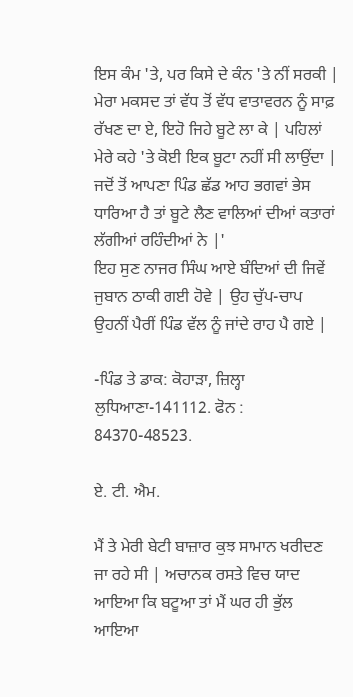ਇਸ ਕੰਮ 'ਤੇ, ਪਰ ਕਿਸੇ ਦੇ ਕੰਨ 'ਤੇ ਨੀਂ ਸਰਕੀ | ਮੇਰਾ ਮਕਸਦ ਤਾਂ ਵੱਧ ਤੋਂ ਵੱਧ ਵਾਤਾਵਰਨ ਨੂੰ ਸਾਫ਼ ਰੱਖਣ ਦਾ ਏ, ਇਹੋ ਜਿਹੇ ਬੂਟੇ ਲਾ ਕੇ | ਪਹਿਲਾਂ ਮੇਰੇ ਕਹੇ 'ਤੇ ਕੋਈ ਇਕ ਬੂਟਾ ਨਹੀਂ ਸੀ ਲਾਉਂਦਾ | ਜਦੋਂ ਤੋਂ ਆਪਣਾ ਪਿੰਡ ਛੱਡ ਆਹ ਭਗਵਾਂ ਭੇਸ ਧਾਰਿਆ ਹੈ ਤਾਂ ਬੂਟੇ ਲੈਣ ਵਾਲਿਆਂ ਦੀਆਂ ਕਤਾਰਾਂ ਲੱਗੀਆਂ ਰਹਿੰਦੀਆਂ ਨੇ |'
ਇਹ ਸੁਣ ਨਾਜਰ ਸਿੰਘ ਆਏ ਬੰਦਿਆਂ ਦੀ ਜਿਵੇਂ ਜੁਬਾਨ ਠਾਕੀ ਗਈ ਹੋਵੇ | ਉਹ ਚੁੱਪ-ਚਾਪ ਉਹਨੀਂ ਪੈਰੀਂ ਪਿੰਡ ਵੱਲ ਨੂੰ ਜਾਂਦੇ ਰਾਹ ਪੈ ਗਏ |

-ਪਿੰਡ ਤੇ ਡਾਕ: ਕੋਹਾੜਾ, ਜ਼ਿਲ੍ਹਾ ਲੁਧਿਆਣਾ-141112. ਫੋਨ : 84370-48523.

ਏ. ਟੀ. ਐਮ.

ਮੈਂ ਤੇ ਮੇਰੀ ਬੇਟੀ ਬਾਜ਼ਾਰ ਕੁਝ ਸਾਮਾਨ ਖਰੀਦਣ ਜਾ ਰਹੇ ਸੀ | ਅਚਾਨਕ ਰਸਤੇ ਵਿਚ ਯਾਦ ਆਇਆ ਕਿ ਬਟੂਆ ਤਾਂ ਮੈਂ ਘਰ ਹੀ ਭੁੱਲ ਆਇਆ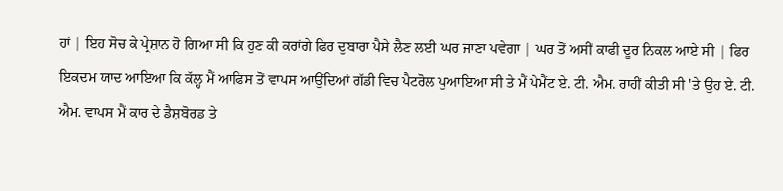ਹਾਂ | ਇਹ ਸੋਚ ਕੇ ਪ੍ਰੇਸ਼ਾਨ ਹੋ ਗਿਆ ਸੀ ਕਿ ਹੁਣ ਕੀ ਕਰਾਂਗੇ ਫਿਰ ਦੁਬਾਰਾ ਪੈਸੇ ਲੈਣ ਲਈ ਘਰ ਜਾਣਾ ਪਵੇਗਾ | ਘਰ ਤੋਂ ਅਸੀਂ ਕਾਫੀ ਦੂਰ ਨਿਕਲ ਆਏ ਸੀ | ਫਿਰ ਇਕਦਮ ਯਾਦ ਆਇਆ ਕਿ ਕੱਲ੍ਹ ਮੈਂ ਆਫਿਸ ਤੋਂ ਵਾਪਸ ਆਉਂਦਿਆਂ ਗੱਡੀ ਵਿਚ ਪੈਟਰੋਲ ਪੁਆਇਆ ਸੀ ਤੇ ਮੈਂ ਪੇਮੈਂਟ ਏ. ਟੀ. ਐਮ. ਰਾਹੀਂ ਕੀਤੀ ਸੀ 'ਤੇ ਉਹ ਏ. ਟੀ. ਐਮ. ਵਾਪਸ ਮੈਂ ਕਾਰ ਦੇ ਡੈਸ਼ਬੋਰਡ ਤੇ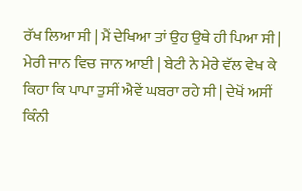ਰੱਖ ਲਿਆ ਸੀ | ਮੈਂ ਦੇਖਿਆ ਤਾਂ ਉਹ ਉਥੇ ਹੀ ਪਿਆ ਸੀ | ਮੇਰੀ ਜਾਨ ਵਿਚ ਜਾਨ ਆਈ | ਬੇਟੀ ਨੇ ਮੇਰੇ ਵੱਲ ਵੇਖ ਕੇ ਕਿਹਾ ਕਿ ਪਾਪਾ ਤੁਸੀਂ ਐਵੇਂ ਘਬਰਾ ਰਹੇ ਸੀ | ਦੇਖੋਂ ਅਸੀਂ ਕਿੰਨੀ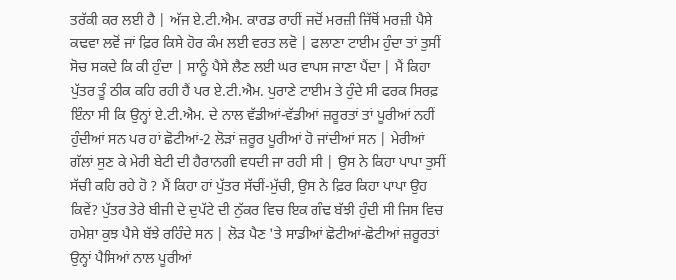ਤਰੱਕੀ ਕਰ ਲਈ ਹੈ | ਅੱਜ ਏ.ਟੀ.ਐਮ. ਕਾਰਡ ਰਾਹੀਂ ਜਦੋਂ ਮਰਜ਼ੀ ਜਿੱਥੋਂ ਮਰਜ਼ੀ ਪੈਸੇ ਕਢਵਾ ਲਵੋਂ ਜਾਂ ਫ਼ਿਰ ਕਿਸੇ ਹੋਰ ਕੰਮ ਲਈ ਵਰਤ ਲਵੋ | ਫਲਾਣਾ ਟਾਈਮ ਹੁੰਦਾ ਤਾਂ ਤੁਸੀਂ ਸੋਚ ਸਕਦੇ ਕਿ ਕੀ ਹੁੰਦਾ | ਸਾਨੂੰ ਪੈਸੇ ਲੈਣ ਲਈ ਘਰ ਵਾਪਸ ਜਾਣਾ ਪੈਂਦਾ | ਮੈਂ ਕਿਹਾ ਪੁੱਤਰ ਤੂੰ ਠੀਕ ਕਹਿ ਰਹੀ ਹੈਂ ਪਰ ਏ.ਟੀ.ਐਮ. ਪੁਰਾਣੇ ਟਾਈਮ ਤੇ ਹੁੰਦੇ ਸੀ ਫਰਕ ਸਿਰਫ਼ ਇੰਨਾ ਸੀ ਕਿ ਉਨ੍ਹਾਂ ਏ.ਟੀ.ਐਮ. ਦੇ ਨਾਲ ਵੱਡੀਆਂ-ਵੱਡੀਆਂ ਜ਼ਰੂਰਤਾਂ ਤਾਂ ਪੂਰੀਆਂ ਨਹੀਂ ਹੁੰਦੀਆਂ ਸਨ ਪਰ ਹਾਂ ਛੋਟੀਆਂ-2 ਲੋੜਾਂ ਜ਼ਰੂਰ ਪੂਰੀਆਂ ਹੋ ਜਾਂਦੀਆਂ ਸਨ | ਮੇਰੀਆਂ ਗੱਲਾਂ ਸੁਣ ਕੇ ਮੇਰੀ ਬੇਟੀ ਦੀ ਹੈਰਾਨਗੀ ਵਧਦੀ ਜਾ ਰਹੀ ਸੀ | ਉਸ ਨੇ ਕਿਹਾ ਪਾਪਾ ਤੁਸੀਂ ਸੱਚੀ ਕਹਿ ਰਹੇ ਹੋ ? ਮੈਂ ਕਿਹਾ ਹਾਂ ਪੁੱਤਰ ਸੱਚੀਂ-ਮੁੱਚੀ, ਉਸ ਨੇ ਫ਼ਿਰ ਕਿਹਾ ਪਾਪਾ ਉਹ ਕਿਵੇਂ? ਪੁੱਤਰ ਤੇਰੇ ਬੀਜੀ ਦੇ ਦੁਪੱਟੇ ਦੀ ਨੁੱਕਰ ਵਿਚ ਇਕ ਗੰਢ ਬੱਝੀ ਹੁੰਦੀ ਸੀ ਜਿਸ ਵਿਚ ਹਮੇਸ਼ਾ ਕੁਝ ਪੈਸੇ ਬੱਝੇ ਰਹਿੰਦੇ ਸਨ | ਲੋੜ ਪੈਣ 'ਤੇ ਸਾਡੀਆਂ ਛੋਟੀਆਂ-ਛੋਟੀਆਂ ਜ਼ਰੂਰਤਾਂ ਉਨ੍ਹਾਂ ਪੈਸਿਆਂ ਨਾਲ ਪੂਰੀਆਂ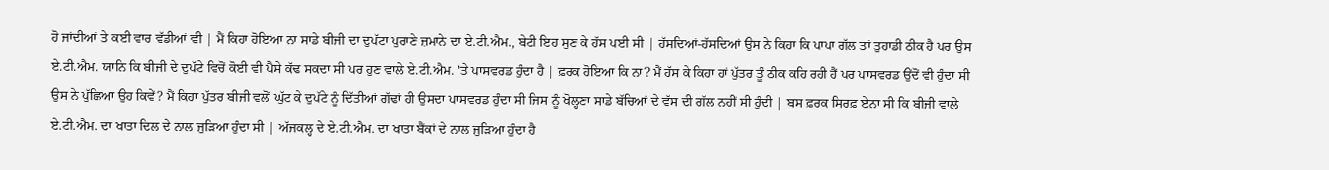ਹੋ ਜਾਂਦੀਆਂ ਤੇ ਕਈ ਵਾਰ ਵੱਡੀਆਂ ਵੀ | ਮੈਂ ਕਿਹਾ ਹੋਇਆ ਨਾ ਸਾਡੇ ਬੀਜੀ ਦਾ ਦੁਪੱਟਾ ਪੁਰਾਣੇ ਜ਼ਮਾਨੇ ਦਾ ਏ.ਟੀ.ਐਮ., ਬੇਟੀ ਇਹ ਸੁਣ ਕੇ ਹੱਸ ਪਈ ਸੀ | ਹੱਸਦਿਆਂ-ਹੱਸਦਿਆਂ ਉਸ ਨੇ ਕਿਹਾ ਕਿ ਪਾਪਾ ਗੱਲ ਤਾਂ ਤੁਹਾਡੀ ਠੀਕ ਹੈ ਪਰ ਉਸ ਏ.ਟੀ.ਐਮ. ਯਾਨਿ ਕਿ ਬੀਜੀ ਦੇ ਦੁਪੱਟੇ ਵਿਚੋਂ ਕੋਈ ਵੀ ਪੈਸੇ ਕੱਢ ਸਕਦਾ ਸੀ ਪਰ ਹੁਣ ਵਾਲੇ ਏ.ਟੀ.ਐਮ. 'ਤੇ ਪਾਸਵਰਡ ਹੁੰਦਾ ਹੈ | ਫ਼ਰਕ ਹੋਇਆ ਕਿ ਨਾ? ਮੈਂ ਹੱਸ ਕੇ ਕਿਹਾ ਹਾਂ ਪੁੱਤਰ ਤੂੰ ਠੀਕ ਕਹਿ ਰਹੀ ਹੈਂ ਪਰ ਪਾਸਵਰਡ ਉਂਦੋਂ ਵੀ ਹੁੰਦਾ ਸੀ ਉਸ ਨੇ ਪੁੱਛਿਆ ਉਹ ਕਿਵੇਂ? ਮੈਂ ਕਿਹਾ ਪੁੱਤਰ ਬੀਜੀ ਵਲੋਂ ਘੁੱਟ ਕੇ ਦੁਪੱਟੇ ਨੂੰ ਦਿੱਤੀਆਂ ਗੱਢਾਂ ਹੀ ਉਸਦਾ ਪਾਸਵਰਡ ਹੁੰਦਾ ਸੀ ਜਿਸ ਨੂੰ ਖੋਲ੍ਹਣਾ ਸਾਡੇ ਬੱਚਿਆਂ ਦੇ ਵੱਸ ਦੀ ਗੱਲ ਨਹੀਂ ਸੀ ਹੁੰਦੀ | ਬਸ ਫ਼ਰਕ ਸਿਰਫ਼ ਏਨਾ ਸੀ ਕਿ ਬੀਜੀ ਵਾਲੇ ਏ.ਟੀ.ਐਮ. ਦਾ ਖਾਤਾ ਦਿਲ ਦੇ ਨਾਲ ਜੁੜਿਆ ਹੁੰਦਾ ਸੀ | ਅੱਜਕਲ੍ਹ ਦੇ ਏ.ਟੀ.ਐਮ. ਦਾ ਖਾਤਾ ਬੈਂਕਾਂ ਦੇ ਨਾਲ ਜੁੜਿਆ ਹੁੰਦਾ ਹੈ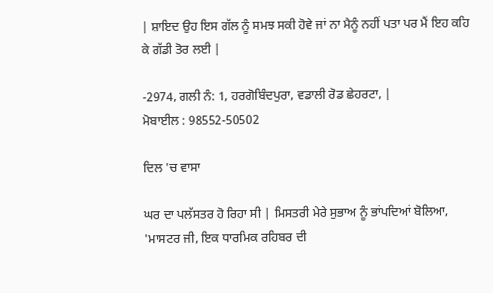| ਸ਼ਾਇਦ ਉਹ ਇਸ ਗੱਲ ਨੂੰ ਸਮਝ ਸਕੀ ਹੋਵੇ ਜਾਂ ਨਾ ਮੈਨੂੰ ਨਹੀਂ ਪਤਾ ਪਰ ਮੈਂ ਇਹ ਕਹਿ ਕੇ ਗੱਡੀ ਤੋਰ ਲਈ |

-2974, ਗਲੀ ਨੰ: 1, ਹਰਗੋਬਿੰਦਪੁਰਾ, ਵਡਾਲੀ ਰੋਡ ਛੇਹਰਟਾ, |
ਮੋਬਾਈਲ : 98552-50502

ਦਿਲ 'ਚ ਵਾਸਾ

ਘਰ ਦਾ ਪਲੱਸਤਰ ਹੋ ਰਿਹਾ ਸੀ | ਮਿਸਤਰੀ ਮੇਰੇ ਸੁਭਾਅ ਨੂੰ ਭਾਂਪਦਿਆਂ ਬੋਲਿਆ, 'ਮਾਸਟਰ ਜੀ, ਇਕ ਧਾਰਮਿਕ ਰਹਿਬਰ ਦੀ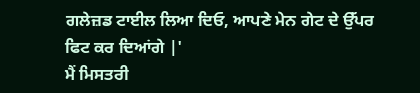ਗਲੇਜ਼ਡ ਟਾਈਲ ਲਿਆ ਦਿਓ, ਆਪਣੇ ਮੇਨ ਗੇਟ ਦੇ ਉੱਪਰ ਫਿਟ ਕਰ ਦਿਆਂਗੇ |'
ਮੈਂ ਮਿਸਤਰੀ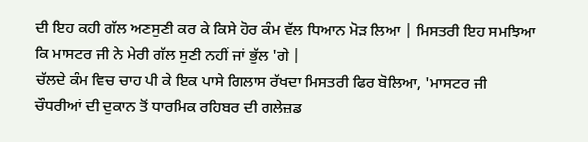ਦੀ ਇਹ ਕਹੀ ਗੱਲ ਅਣਸੁਣੀ ਕਰ ਕੇ ਕਿਸੇ ਹੋਰ ਕੰਮ ਵੱਲ ਧਿਆਨ ਮੋੜ ਲਿਆ | ਮਿਸਤਰੀ ਇਹ ਸਮਝਿਆ ਕਿ ਮਾਸਟਰ ਜੀ ਨੇ ਮੇਰੀ ਗੱਲ ਸੁਣੀ ਨਹੀਂ ਜਾਂ ਭੁੱਲ 'ਗੇ |
ਚੱਲਦੇ ਕੰਮ ਵਿਚ ਚਾਹ ਪੀ ਕੇ ਇਕ ਪਾਸੇ ਗਿਲਾਸ ਰੱਖਦਾ ਮਿਸਤਰੀ ਫਿਰ ਬੋਲਿਆ, 'ਮਾਸਟਰ ਜੀ ਚੌਧਰੀਆਂ ਦੀ ਦੁਕਾਨ ਤੋਂ ਧਾਰਮਿਕ ਰਹਿਬਰ ਦੀ ਗਲੇਜ਼ਡ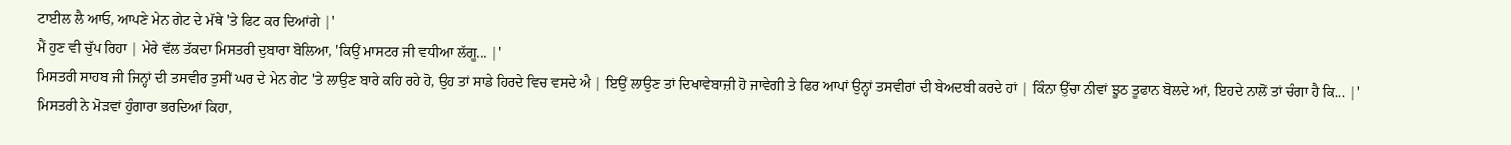ਟਾਈਲ ਲੈ ਆਓ, ਆਪਣੇ ਮੇਨ ਗੇਟ ਦੇ ਮੱਥੇ 'ਤੇ ਫਿਟ ਕਰ ਦਿਆਂਗੇ |'
ਮੈਂ ਹੁਣ ਵੀ ਚੁੱਪ ਰਿਹਾ | ਮੇਰੇ ਵੱਲ ਤੱਕਦਾ ਮਿਸਤਰੀ ਦੁਬਾਰਾ ਬੋਲਿਆ, 'ਕਿਉਂ ਮਾਸਟਰ ਜੀ ਵਧੀਆ ਲੱਗੂ... |'
ਮਿਸਤਰੀ ਸਾਹਬ ਜੀ ਜਿਨ੍ਹਾਂ ਦੀ ਤਸਵੀਰ ਤੁਸੀਂ ਘਰ ਦੇ ਮੇਨ ਗੇਟ 'ਤੇ ਲਾਉਣ ਬਾਰੇ ਕਹਿ ਰਹੇ ਹੋ, ਉਹ ਤਾਂ ਸਾਡੇ ਹਿਰਦੇ ਵਿਚ ਵਸਦੇ ਐ | ਇਉਂ ਲਾਉਣ ਤਾਂ ਦਿਖਾਵੇਬਾਜ਼ੀ ਹੋ ਜਾਵੇਗੀ ਤੇ ਫਿਰ ਆਪਾਂ ਉਨ੍ਹਾਂ ਤਸਵੀਰਾਂ ਦੀ ਬੇਅਦਬੀ ਕਰਦੇ ਹਾਂ | ਕਿੰਨਾ ਉੱਚਾ ਨੀਵਾਂ ਝੂਠ ਤੂਫਾਨ ਬੋਲਦੇ ਆਂ, ਇਹਦੇ ਨਾਲੋਂ ਤਾਂ ਚੰਗਾ ਹੈ ਕਿ... |'
ਮਿਸਤਰੀ ਨੇ ਮੋੜਵਾਂ ਹੁੰਗਾਰਾ ਭਰਦਿਆਂ ਕਿਹਾ,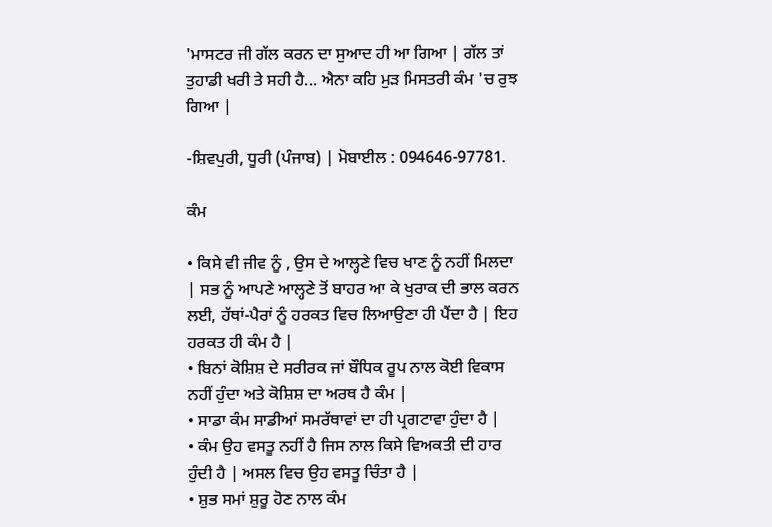'ਮਾਸਟਰ ਜੀ ਗੱਲ ਕਰਨ ਦਾ ਸੁਆਦ ਹੀ ਆ ਗਿਆ | ਗੱਲ ਤਾਂ ਤੁਹਾਡੀ ਖਰੀ ਤੇ ਸਹੀ ਹੈ... ਐਨਾ ਕਹਿ ਮੁੜ ਮਿਸਤਰੀ ਕੰਮ 'ਚ ਰੁਝ ਗਿਆ |

-ਸ਼ਿਵਪੁਰੀ, ਧੂਰੀ (ਪੰਜਾਬ) | ਮੋਬਾਈਲ : 094646-97781.

ਕੰਮ

• ਕਿਸੇ ਵੀ ਜੀਵ ਨੂੰ , ਉਸ ਦੇ ਆਲ੍ਹਣੇ ਵਿਚ ਖਾਣ ਨੂੰ ਨਹੀਂ ਮਿਲਦਾ | ਸਭ ਨੂੰ ਆਪਣੇ ਆਲ੍ਹਣੇ ਤੋਂ ਬਾਹਰ ਆ ਕੇ ਖੁਰਾਕ ਦੀ ਭਾਲ ਕਰਨ ਲਈ, ਹੱਥਾਂ-ਪੈਰਾਂ ਨੂੰ ਹਰਕਤ ਵਿਚ ਲਿਆਉਣਾ ਹੀ ਪੈਂਦਾ ਹੈ | ਇਹ ਹਰਕਤ ਹੀ ਕੰਮ ਹੈ |
• ਬਿਨਾਂ ਕੋਸ਼ਿਸ਼ ਦੇ ਸਰੀਰਕ ਜਾਂ ਬੌਧਿਕ ਰੂਪ ਨਾਲ ਕੋਈ ਵਿਕਾਸ ਨਹੀਂ ਹੁੰਦਾ ਅਤੇ ਕੋਸ਼ਿਸ਼ ਦਾ ਅਰਥ ਹੈ ਕੰਮ |
• ਸਾਡਾ ਕੰਮ ਸਾਡੀਆਂ ਸਮਰੱਥਾਵਾਂ ਦਾ ਹੀ ਪ੍ਰਗਟਾਵਾ ਹੁੰਦਾ ਹੈ |
• ਕੰਮ ਉਹ ਵਸਤੂ ਨਹੀਂ ਹੈ ਜਿਸ ਨਾਲ ਕਿਸੇ ਵਿਅਕਤੀ ਦੀ ਹਾਰ ਹੁੰਦੀ ਹੈ | ਅਸਲ ਵਿਚ ਉਹ ਵਸਤੂ ਚਿੰਤਾ ਹੈ |
• ਸ਼ੁਭ ਸਮਾਂ ਸ਼ੁਰੂ ਹੋਣ ਨਾਲ ਕੰਮ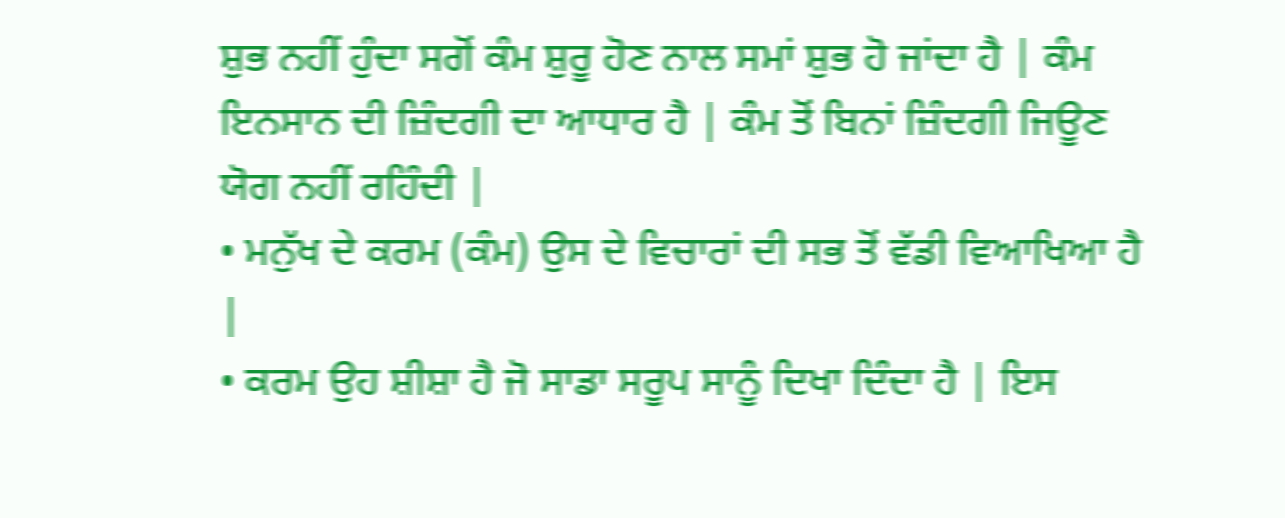ਸ਼ੁਭ ਨਹੀਂ ਹੁੰਦਾ ਸਗੋਂ ਕੰਮ ਸ਼ੁਰੂ ਹੋਣ ਨਾਲ ਸਮਾਂ ਸ਼ੁਭ ਹੋ ਜਾਂਦਾ ਹੈ | ਕੰਮ ਇਨਸਾਨ ਦੀ ਜ਼ਿੰਦਗੀ ਦਾ ਆਧਾਰ ਹੈ | ਕੰਮ ਤੋਂ ਬਿਨਾਂ ਜ਼ਿੰਦਗੀ ਜਿਊਣ ਯੋਗ ਨਹੀਂ ਰਹਿੰਦੀ |
• ਮਨੁੱਖ ਦੇ ਕਰਮ (ਕੰਮ) ਉਸ ਦੇ ਵਿਚਾਰਾਂ ਦੀ ਸਭ ਤੋਂ ਵੱਡੀ ਵਿਆਖਿਆ ਹੈ |
• ਕਰਮ ਉਹ ਸ਼ੀਸ਼ਾ ਹੈ ਜੋ ਸਾਡਾ ਸਰੂਪ ਸਾਨੂੰ ਦਿਖਾ ਦਿੰਦਾ ਹੈ | ਇਸ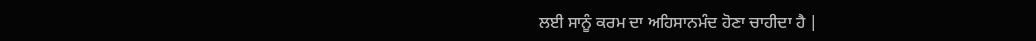ਲਈ ਸਾਨੂੰ ਕਰਮ ਦਾ ਅਹਿਸਾਨਮੰਦ ਹੋਣਾ ਚਾਹੀਦਾ ਹੈ |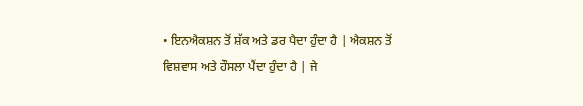• ਇਨਐਕਸ਼ਨ ਤੋਂ ਸ਼ੱਕ ਅਤੇ ਡਰ ਪੈਦਾ ਹੁੰਦਾ ਹੈ | ਐਕਸ਼ਨ ਤੋਂ ਵਿਸ਼ਵਾਸ ਅਤੇ ਹੌਸਲਾ ਪੈਂਦਾ ਹੁੰਦਾ ਹੈ | ਜੇ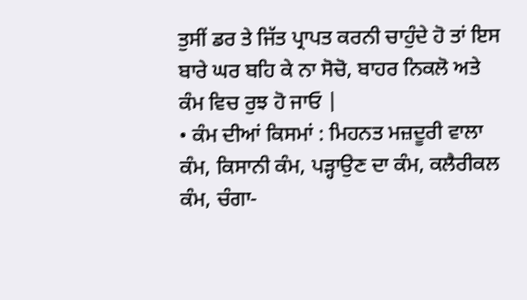ਤੁਸੀਂ ਡਰ ਤੇ ਜਿੱਤ ਪ੍ਰਾਪਤ ਕਰਨੀ ਚਾਹੁੰਦੇ ਹੋ ਤਾਂ ਇਸ ਬਾਰੇ ਘਰ ਬਹਿ ਕੇ ਨਾ ਸੋਚੋ, ਬਾਹਰ ਨਿਕਲੋ ਅਤੇ ਕੰਮ ਵਿਚ ਰੁਝ ਹੋ ਜਾਓ |
• ਕੰਮ ਦੀਆਂ ਕਿਸਮਾਂ : ਮਿਹਨਤ ਮਜ਼ਦੂਰੀ ਵਾਲਾ ਕੰਮ, ਕਿਸਾਨੀ ਕੰਮ, ਪੜ੍ਹਾਉਣ ਦਾ ਕੰਮ, ਕਲੈਰੀਕਲ ਕੰਮ, ਚੰਗਾ-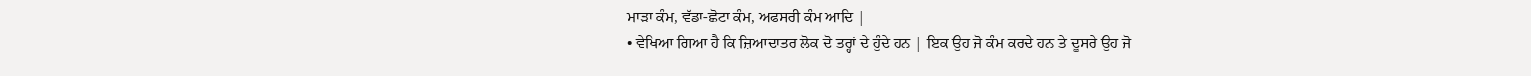ਮਾੜਾ ਕੰਮ, ਵੱਡਾ-ਛੋਟਾ ਕੰਮ, ਅਫਸਰੀ ਕੰਮ ਆਦਿ |
• ਵੇਖਿਆ ਗਿਆ ਹੈ ਕਿ ਜ਼ਿਆਦਾਤਰ ਲੋਕ ਦੋ ਤਰ੍ਹਾਂ ਦੇ ਹੁੰਦੇ ਹਨ | ਇਕ ਉਹ ਜੋ ਕੰਮ ਕਰਦੇ ਹਨ ਤੇ ਦੂਸਰੇ ਉਹ ਜੋ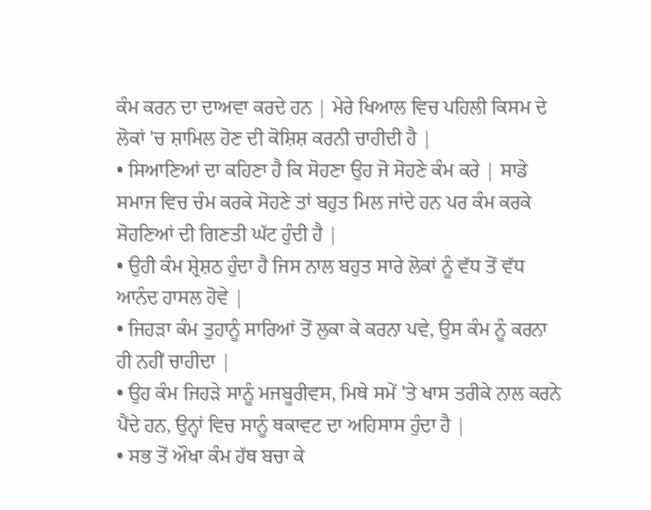ਕੰਮ ਕਰਨ ਦਾ ਦਾਅਵਾ ਕਰਦੇ ਹਨ | ਮੇਰੇ ਖਿਆਲ ਵਿਚ ਪਹਿਲੀ ਕਿਸਮ ਦੇ ਲੋਕਾਂ 'ਚ ਸ਼ਾਮਿਲ ਹੋਣ ਦੀ ਕੋਸ਼ਿਸ਼ ਕਰਨੀ ਚਾਹੀਦੀ ਹੈ |
• ਸਿਆਣਿਆਂ ਦਾ ਕਹਿਣਾ ਹੈ ਕਿ ਸੋਹਣਾ ਉਹ ਜੋ ਸੋਹਣੇ ਕੰਮ ਕਰੇ | ਸਾਡੇ ਸਮਾਜ ਵਿਚ ਚੰਮ ਕਰਕੇ ਸੋਹਣੇ ਤਾਂ ਬਹੁਤ ਮਿਲ ਜਾਂਦੇ ਹਨ ਪਰ ਕੰਮ ਕਰਕੇ ਸੋਹਣਿਆਂ ਦੀ ਗਿਣਤੀ ਘੱਟ ਹੁੰਦੀ ਹੈ |
• ਉਹੀ ਕੰਮ ਸ਼੍ਰੇਸ਼ਠ ਹੁੰਦਾ ਹੈ ਜਿਸ ਨਾਲ ਬਹੁਤ ਸਾਰੇ ਲੋਕਾਂ ਨੂੰ ਵੱਧ ਤੋਂ ਵੱਧ ਆਨੰਦ ਹਾਸਲ ਹੋਵੇ |
• ਜਿਹੜਾ ਕੰਮ ਤੁਹਾਨੂੰ ਸਾਰਿਆਂ ਤੋਂ ਲੁਕਾ ਕੇ ਕਰਨਾ ਪਵੇ, ਉਸ ਕੰਮ ਨੂੰ ਕਰਨਾ ਹੀ ਨਹੀਂ ਚਾਹੀਦਾ |
• ਉਹ ਕੰਮ ਜਿਹੜੇ ਸਾਨੂੰ ਮਜਬੂਰੀਵਸ, ਮਿਥੇ ਸਮੇਂ 'ਤੇ ਖਾਸ ਤਰੀਕੇ ਨਾਲ ਕਰਨੇ ਪੈਂਦੇ ਹਨ, ਉਨ੍ਹਾਂ ਵਿਚ ਸਾਨੂੰ ਥਕਾਵਟ ਦਾ ਅਹਿਸਾਸ ਹੁੰਦਾ ਹੈ |
• ਸਭ ਤੋਂ ਔਖਾ ਕੰਮ ਹੱਥ ਬਚਾ ਕੇ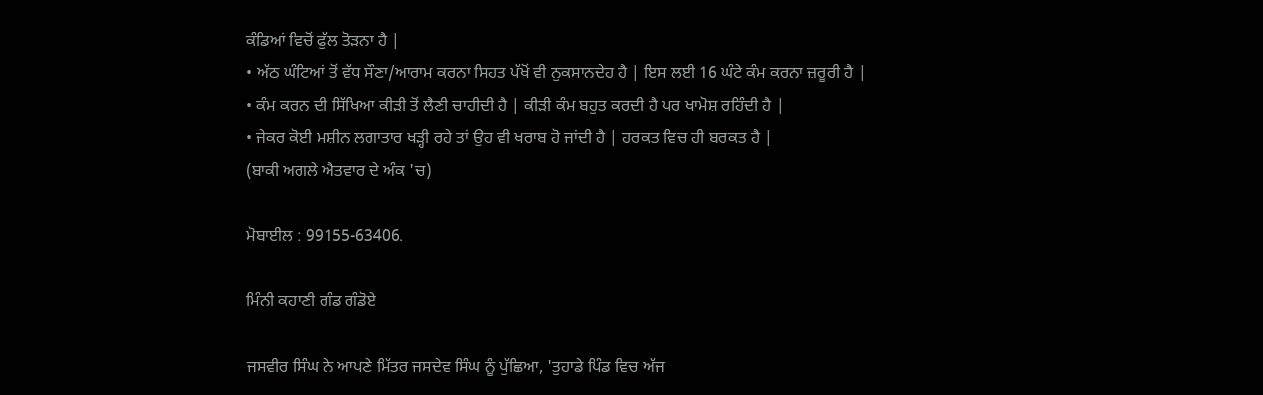ਕੰਡਿਆਂ ਵਿਚੋਂ ਫੁੱਲ ਤੋੜਨਾ ਹੈ |
• ਅੱਠ ਘੰਟਿਆਂ ਤੋਂ ਵੱਧ ਸੌਣਾ/ਆਰਾਮ ਕਰਨਾ ਸਿਹਤ ਪੱਖੋਂ ਵੀ ਨੁਕਸਾਨਦੇਹ ਹੈ | ਇਸ ਲਈ 16 ਘੰਟੇ ਕੰਮ ਕਰਨਾ ਜ਼ਰੂਰੀ ਹੈ |
• ਕੰਮ ਕਰਨ ਦੀ ਸਿੱਖਿਆ ਕੀੜੀ ਤੋਂ ਲੈਣੀ ਚਾਹੀਦੀ ਹੈ | ਕੀੜੀ ਕੰਮ ਬਹੁਤ ਕਰਦੀ ਹੈ ਪਰ ਖਾਮੋਸ਼ ਰਹਿੰਦੀ ਹੈ |
• ਜੇਕਰ ਕੋਈ ਮਸ਼ੀਨ ਲਗਾਤਾਰ ਖੜ੍ਹੀ ਰਹੇ ਤਾਂ ਉਹ ਵੀ ਖਰਾਬ ਹੋ ਜਾਂਦੀ ਹੈ | ਹਰਕਤ ਵਿਚ ਹੀ ਬਰਕਤ ਹੈ |
(ਬਾਕੀ ਅਗਲੇ ਐਤਵਾਰ ਦੇ ਅੰਕ 'ਚ)

ਮੋਬਾਈਲ : 99155-63406.

ਮਿੰਨੀ ਕਹਾਣੀ ਗੰਡ ਗੰਡੋਏ

ਜਸਵੀਰ ਸਿੰਘ ਨੇ ਆਪਣੇ ਮਿੱਤਰ ਜਸਦੇਵ ਸਿੰਘ ਨੂੰ ਪੁੱਛਿਆ, 'ਤੁਹਾਡੇ ਪਿੰਡ ਵਿਚ ਅੱਜ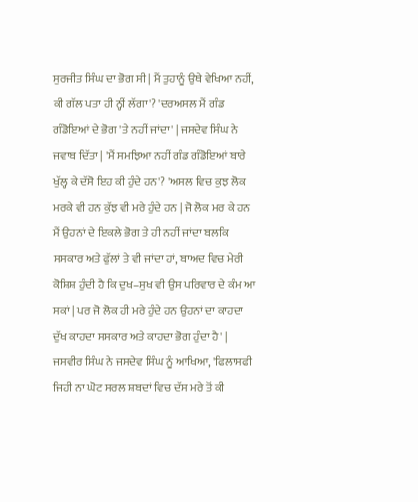ਸੁਰਜੀਤ ਸਿੰਘ ਦਾ ਭੋਗ ਸੀ | ਮੈਂ ਤੁਹਾਨੂੰ ਉਥੇ ਵੇਖਿਆ ਨਹੀਂ, ਕੀ ਗੱਲ ਪਤਾ ਹੀ ਨ੍ਹੀਂ ਲੱਗਾ'? 'ਦਰਅਸਲ ਮੈਂ ਗੰਡ ਗੰਡੋਇਆਂ ਦੇ ਭੋਗ 'ਤੇ ਨਹੀਂ ਜਾਂਦਾ' | ਜਸਦੇਵ ਸਿੰਘ ਨੇ ਜਵਾਬ ਦਿੱਤਾ | 'ਮੈਂ ਸਮਝਿਆ ਨਹੀਂ ਗੰਡ ਗੰਡੋਇਆਂ ਬਾਰੇ ਖੁੱਲ੍ਹ ਕੇ ਦੱਸੋ ਇਹ ਕੀ ਹੁੰਦੇ ਹਨ'? 'ਅਸਲ ਵਿਚ ਕੁਝ ਲੋਕ ਮਰਕੇ ਵੀ ਹਨ ਕੁੱਝ ਵੀ ਮਰੇ ਹੁੰਦੇ ਹਨ | ਜੋ ਲੋਕ ਮਰ ਕੇ ਹਨ ਮੈਂ ਉਹਨਾਂ ਦੇ ਇਕਲੇ ਭੋਗ ਤੇ ਹੀ ਨਹੀਂ ਜਾਂਦਾ ਬਲਕਿ ਸਸਕਾਰ ਅਤੇ ਫੁੱਲਾਂ ਤੇ ਵੀ ਜਾਂਦਾ ਹਾਂ, ਬਾਅਦ ਵਿਚ ਮੇਰੀ ਕੋਸ਼ਿਸ਼ ਹੁੰਦੀ ਹੈ ਕਿ ਦੁਖ–ਸੁਖ ਵੀ ਉਸ ਪਰਿਵਾਰ ਦੇ ਕੰਮ ਆ ਸਕਾਂ | ਪਰ ਜੋ ਲੋਕ ਹੀ ਮਰੇ ਹੁੰਦੇ ਹਨ ਉਹਨਾਂ ਦਾ ਕਾਹਦਾ ਦੁੱਖ ਕਾਹਦਾ ਸਸਕਾਰ ਅਤੇ ਕਾਹਦਾ ਭੋਗ ਹੁੰਦਾ ਹੈ' |
ਜਸਵੀਰ ਸਿੰਘ ਨੇ ਜਸਦੇਵ ਸਿੰਘ ਨੂੰ ਆਖਿਆ, 'ਫਿਲਾਸਫੀ ਜਿਹੀ ਨਾ ਘੋਟ ਸਰਲ ਸ਼ਬਦਾਂ ਵਿਚ ਦੱਸ ਮਰੇ ਤੋਂ ਕੀ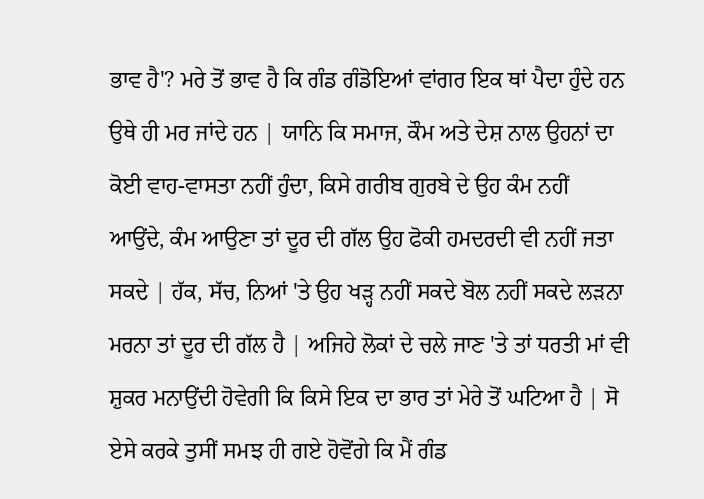ਭਾਵ ਹੈ'? ਮਰੇ ਤੋਂ ਭਾਵ ਹੈ ਕਿ ਗੰਡ ਗੰਡੋਇਆਂ ਵਾਂਗਰ ਇਕ ਥਾਂ ਪੈਦਾ ਹੁੰਦੇ ਹਨ ਉਥੇ ਹੀ ਮਰ ਜਾਂਦੇ ਹਨ | ਯਾਨਿ ਕਿ ਸਮਾਜ, ਕੌਮ ਅਤੇ ਦੇਸ਼ ਨਾਲ ਉਹਨਾਂ ਦਾ ਕੋਈ ਵਾਹ-ਵਾਸਤਾ ਨਹੀਂ ਹੁੰਦਾ, ਕਿਸੇ ਗਰੀਬ ਗੁਰਬੇ ਦੇ ਉਹ ਕੰਮ ਨਹੀਂ ਆਉਂਦੇ, ਕੰਮ ਆਉਣਾ ਤਾਂ ਦੂਰ ਦੀ ਗੱਲ ਉਹ ਫੋਕੀ ਹਮਦਰਦੀ ਵੀ ਨਹੀਂ ਜਤਾ ਸਕਦੇ | ਹੱਕ, ਸੱਚ, ਨਿਆਂ 'ਤੇ ਉਹ ਖੜ੍ਹ ਨਹੀਂ ਸਕਦੇ ਬੋਲ ਨਹੀਂ ਸਕਦੇ ਲੜਨਾ ਮਰਨਾ ਤਾਂ ਦੂਰ ਦੀ ਗੱਲ ਹੈ | ਅਜਿਹੇ ਲੋਕਾਂ ਦੇ ਚਲੇ ਜਾਣ 'ਤੇ ਤਾਂ ਧਰਤੀ ਮਾਂ ਵੀ ਸ਼ੁਕਰ ਮਨਾਉਂਦੀ ਹੋਵੇਗੀ ਕਿ ਕਿਸੇ ਇਕ ਦਾ ਭਾਰ ਤਾਂ ਮੇਰੇ ਤੋਂ ਘਟਿਆ ਹੈ | ਸੋ ਏਸੇ ਕਰਕੇ ਤੁਸੀਂ ਸਮਝ ਹੀ ਗਏ ਹੋਵੋਂਗੇ ਕਿ ਮੈਂ ਗੰਡ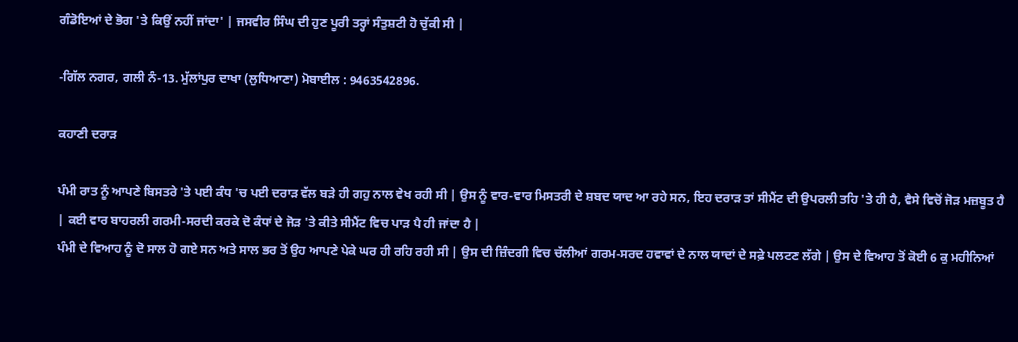ਗੰਡੋਇਆਂ ਦੇ ਭੋਗ 'ਤੇ ਕਿਉਂ ਨਹੀਂ ਜਾਂਦਾ' | ਜਸਵੀਰ ਸਿੰਘ ਦੀ ਹੁਣ ਪੂਰੀ ਤਰ੍ਹਾਂ ਸੰਤੁਸ਼ਟੀ ਹੋ ਚੁੱਕੀ ਸੀ |

-ਗਿੱਲ ਨਗਰ, ਗਲੀ ਨੰ-13. ਮੁੱਲਾਂਪੁਰ ਦਾਖਾ (ਲੁਧਿਆਣਾ) ਮੋਬਾਈਲ : 9463542896.

ਕਹਾਣੀ ਦਰਾੜ

ਪੰਮੀ ਰਾਤ ਨੂੰ ਆਪਣੇ ਬਿਸਤਰੇ 'ਤੇ ਪਈ ਕੰਧ 'ਚ ਪਈ ਦਰਾੜ ਵੱਲ ਬੜੇ ਹੀ ਗਹੁ ਨਾਲ ਵੇਖ ਰਹੀ ਸੀ | ਉਸ ਨੂੰ ਵਾਰ-ਵਾਰ ਮਿਸਤਰੀ ਦੇ ਸ਼ਬਦ ਯਾਦ ਆ ਰਹੇ ਸਨ, ਇਹ ਦਰਾੜ ਤਾਂ ਸੀਮੈਂਟ ਦੀ ਉਪਰਲੀ ਤਹਿ 'ਤੇ ਹੀ ਹੈ, ਵੈਸੇ ਵਿਚੋਂ ਜੋੜ ਮਜ਼ਬੂਤ ਹੈ | ਕਈ ਵਾਰ ਬਾਹਰਲੀ ਗਰਮੀ-ਸਰਦੀ ਕਰਕੇ ਦੋ ਕੰਧਾਂ ਦੇ ਜੋੜ 'ਤੇ ਕੀਤੇ ਸੀਮੈਂਟ ਵਿਚ ਪਾੜ ਪੈ ਹੀ ਜਾਂਦਾ ਹੈ |
ਪੰਮੀ ਦੇ ਵਿਆਹ ਨੂੰ ਦੋ ਸਾਲ ਹੋ ਗਏ ਸਨ ਅਤੇ ਸਾਲ ਭਰ ਤੋਂ ਉਹ ਆਪਣੇ ਪੇਕੇ ਘਰ ਹੀ ਰਹਿ ਰਹੀ ਸੀ | ਉਸ ਦੀ ਜ਼ਿੰਦਗੀ ਵਿਚ ਚੱਲੀਆਂ ਗਰਮ-ਸਰਦ ਹਵਾਵਾਂ ਦੇ ਨਾਲ ਯਾਦਾਂ ਦੇ ਸਫ਼ੇ ਪਲਟਣ ਲੱਗੇ | ਉਸ ਦੇ ਵਿਆਹ ਤੋਂ ਕੋਈ 6 ਕੁ ਮਹੀਨਿਆਂ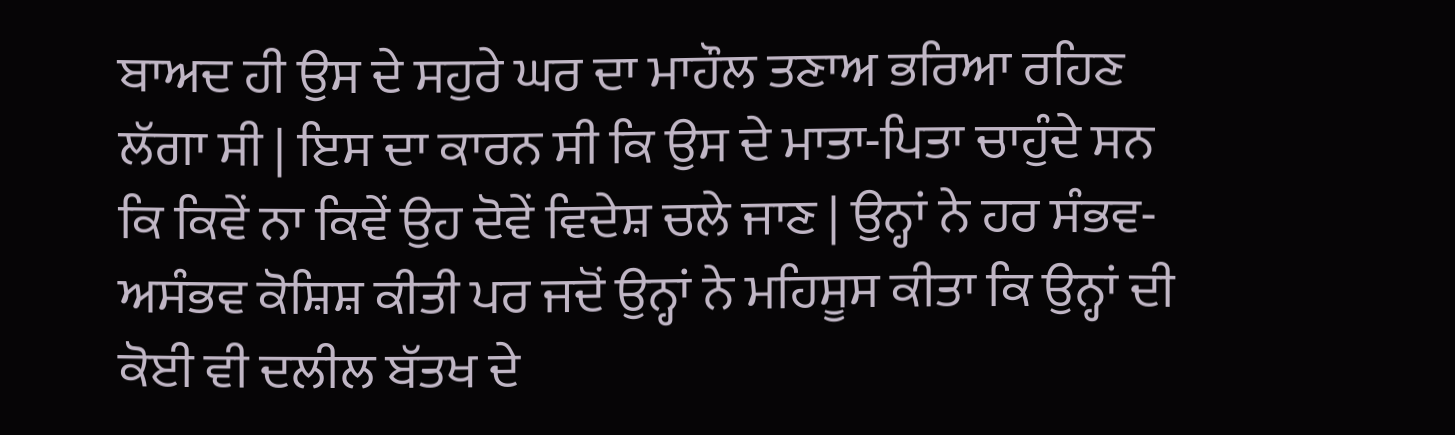ਬਾਅਦ ਹੀ ਉਸ ਦੇ ਸਹੁਰੇ ਘਰ ਦਾ ਮਾਹੌਲ ਤਣਾਅ ਭਰਿਆ ਰਹਿਣ ਲੱਗਾ ਸੀ | ਇਸ ਦਾ ਕਾਰਨ ਸੀ ਕਿ ਉਸ ਦੇ ਮਾਤਾ-ਪਿਤਾ ਚਾਹੁੰਦੇ ਸਨ ਕਿ ਕਿਵੇਂ ਨਾ ਕਿਵੇਂ ਉਹ ਦੋਵੇਂ ਵਿਦੇਸ਼ ਚਲੇ ਜਾਣ | ਉਨ੍ਹਾਂ ਨੇ ਹਰ ਸੰਭਵ-ਅਸੰਭਵ ਕੋਸ਼ਿਸ਼ ਕੀਤੀ ਪਰ ਜਦੋਂ ਉਨ੍ਹਾਂ ਨੇ ਮਹਿਸੂਸ ਕੀਤਾ ਕਿ ਉਨ੍ਹਾਂ ਦੀ ਕੋਈ ਵੀ ਦਲੀਲ ਬੱਤਖ ਦੇ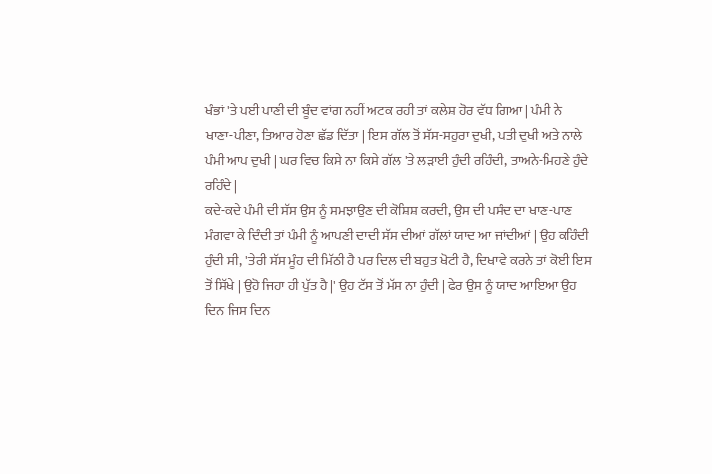ਖੰਭਾਂ 'ਤੇ ਪਈ ਪਾਣੀ ਦੀ ਬੂੰਦ ਵਾਂਗ ਨਹੀਂ ਅਟਕ ਰਹੀ ਤਾਂ ਕਲੇਸ਼ ਹੋਰ ਵੱਧ ਗਿਆ | ਪੰਮੀ ਨੇ ਖਾਣਾ-ਪੀਣਾ, ਤਿਆਰ ਹੋਣਾ ਛੱਡ ਦਿੱਤਾ | ਇਸ ਗੱਲ ਤੋਂ ਸੱਸ-ਸਹੁਰਾ ਦੁਖੀ, ਪਤੀ ਦੁਖੀ ਅਤੇ ਨਾਲੇ ਪੰਮੀ ਆਪ ਦੁਖੀ | ਘਰ ਵਿਚ ਕਿਸੇ ਨਾ ਕਿਸੇ ਗੱਲ 'ਤੇ ਲੜਾਈ ਹੁੰਦੀ ਰਹਿੰਦੀ, ਤਾਅਨੇ-ਮਿਹਣੇ ਹੁੰਦੇ ਰਹਿੰਦੇ |
ਕਦੇ-ਕਦੇ ਪੰਮੀ ਦੀ ਸੱਸ ਉਸ ਨੂੰ ਸਮਝਾਉਣ ਦੀ ਕੋਸ਼ਿਸ਼ ਕਰਦੀ, ਉਸ ਦੀ ਪਸੰਦ ਦਾ ਖਾਣ-ਪਾਣ ਮੰਗਵਾ ਕੇ ਦਿੰਦੀ ਤਾਂ ਪੰਮੀ ਨੂੰ ਆਪਣੀ ਦਾਦੀ ਸੱਸ ਦੀਆਂ ਗੱਲਾਂ ਯਾਦ ਆ ਜਾਂਦੀਆਂ | ਉਹ ਕਹਿੰਦੀ ਹੁੰਦੀ ਸੀ, 'ਤੇਰੀ ਸੱਸ ਮੂੰਹ ਦੀ ਮਿੱਠੀ ਹੈ ਪਰ ਦਿਲ ਦੀ ਬਹੁਤ ਖੋਟੀ ਹੈ, ਦਿਖਾਵੇ ਕਰਨੇ ਤਾਂ ਕੋਈ ਇਸ ਤੋਂ ਸਿੱਖੇ | ਉਹੋ ਜਿਹਾ ਹੀ ਪੁੱਤ ਹੈ |' ਉਹ ਟੱਸ ਤੋਂ ਮੱਸ ਨਾ ਹੁੰਦੀ | ਫੇਰ ਉਸ ਨੂੰ ਯਾਦ ਆਇਆ ਉਹ ਦਿਨ ਜਿਸ ਦਿਨ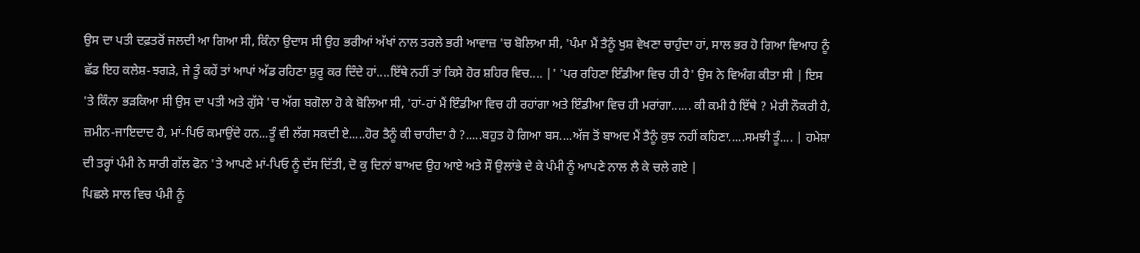ਉਸ ਦਾ ਪਤੀ ਦਫ਼ਤਰੋਂ ਜਲਦੀ ਆ ਗਿਆ ਸੀ, ਕਿੰਨਾ ਉਦਾਸ ਸੀ ਉਹ ਭਰੀਆਂ ਅੱਖਾਂ ਨਾਲ ਤਰਲੇ ਭਰੀ ਆਵਾਜ਼ 'ਚ ਬੋਲਿਆ ਸੀ, 'ਪੰਮਾ ਮੈਂ ਤੈਨੂੰ ਖੁਸ਼ ਵੇਖਣਾ ਚਾਹੁੰਦਾ ਹਾਂ, ਸਾਲ ਭਰ ਹੋ ਗਿਆ ਵਿਆਹ ਨੂੰ ਛੱਡ ਇਹ ਕਲੇਸ਼-ਝਗੜੇ, ਜੇ ਤੂੰ ਕਹੇਂ ਤਾਂ ਆਪਾਂ ਅੱਡ ਰਹਿਣਾ ਸ਼ੁਰੂ ਕਰ ਦਿੰਦੇ ਹਾਂ....ਇੱਥੇ ਨਹੀਂ ਤਾਂ ਕਿਸੇ ਹੋਰ ਸ਼ਹਿਰ ਵਿਚ.... |' 'ਪਰ ਰਹਿਣਾ ਇੰਡੀਆ ਵਿਚ ਹੀ ਹੈ' ਉਸ ਨੇ ਵਿਅੰਗ ਕੀਤਾ ਸੀ | ਇਸ 'ਤੇ ਕਿੰਨਾ ਭੜਕਿਆ ਸੀ ਉਸ ਦਾ ਪਤੀ ਅਤੇ ਗੁੱਸੇ 'ਚ ਅੱਗ ਬਗੋਲਾ ਹੋ ਕੇ ਬੋਲਿਆ ਸੀ, 'ਹਾਂ-ਹਾਂ ਮੈਂ ਇੰਡੀਆ ਵਿਚ ਹੀ ਰਹਾਂਗਾ ਅਤੇ ਇੰਡੀਆ ਵਿਚ ਹੀ ਮਰਾਂਗਾ...... ਕੀ ਕਮੀ ਹੈ ਇੱਥੇ ? ਮੇਰੀ ਨੌਕਰੀ ਹੈ, ਜ਼ਮੀਨ-ਜਾਇਦਾਦ ਹੈ, ਮਾਂ-ਪਿਓ ਕਮਾਉਂਦੇ ਹਨ...ਤੂੰ ਵੀ ਲੱਗ ਸਕਦੀ ਏ.....ਹੋਰ ਤੈਨੂੰ ਕੀ ਚਾਹੀਦਾ ਹੈ ?.....ਬਹੁਤ ਹੋ ਗਿਆ ਬਸ....ਅੱਜ ਤੋਂ ਬਾਅਦ ਮੈਂ ਤੈਨੂੰ ਕੁਝ ਨਹੀਂ ਕਹਿਣਾ.....ਸਮਝੀ ਤੂੰ.... | ਹਮੇਸ਼ਾ ਦੀ ਤਰ੍ਹਾਂ ਪੰਮੀ ਨੇ ਸਾਰੀ ਗੱਲ ਫੋਨ 'ਤੇ ਆਪਣੇ ਮਾਂ-ਪਿਓ ਨੂੰ ਦੱਸ ਦਿੱਤੀ, ਦੋ ਕੁ ਦਿਨਾਂ ਬਾਅਦ ਉਹ ਆਏ ਅਤੇ ਸੌ ਉਲਾਂਭੇ ਦੇ ਕੇ ਪੰਮੀ ਨੂੰ ਆਪਣੇ ਨਾਲ ਲੈ ਕੇ ਚਲੇ ਗਏ |
ਪਿਛਲੇ ਸਾਲ ਵਿਚ ਪੰਮੀ ਨੂੰ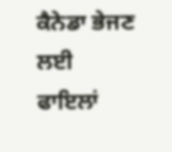ਕੈਨੇਡਾ ਭੇਜਣ ਲਈ ਫਾਇਲਾਂ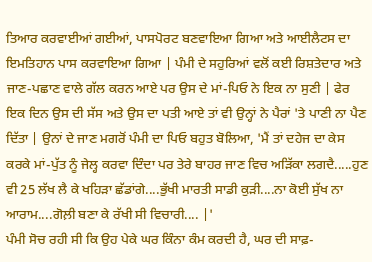ਤਿਆਰ ਕਰਵਾਈਆਂ ਗਈਆਂ, ਪਾਸਪੋਰਟ ਬਣਵਾਇਆ ਗਿਆ ਅਤੇ ਆਈਲੈਟਸ ਦਾ ਇਮਤਿਹਾਨ ਪਾਸ ਕਰਵਾਇਆ ਗਿਆ | ਪੰਮੀ ਦੇ ਸਹੁਰਿਆਂ ਵਲੋਂ ਕਈ ਰਿਸ਼ਤੇਦਾਰ ਅਤੇ ਜਾਣ-ਪਛਾਣ ਵਾਲੇ ਗੱਲ ਕਰਨ ਆਏ ਪਰ ਉਸ ਦੇ ਮਾਂ-ਪਿਓ ਨੇ ਇਕ ਨਾ ਸੁਣੀ | ਫੇਰ ਇਕ ਦਿਨ ਉਸ ਦੀ ਸੱਸ ਅਤੇ ਉਸ ਦਾ ਪਤੀ ਆਏ ਤਾਂ ਵੀ ਉਨ੍ਹਾਂ ਨੇ ਪੈਰਾਂ 'ਤੇ ਪਾਣੀ ਨਾ ਪੈਣ ਦਿੱਤਾ | ਉਨਾਂ ਦੇ ਜਾਣ ਮਗਰੋਂ ਪੰਮੀ ਦਾ ਪਿਓ ਬਹੁਤ ਬੋਲਿਆ, 'ਮੈਂ ਤਾਂ ਦਹੇਜ ਦਾ ਕੇਸ ਕਰਕੇ ਮਾਂ-ਪੁੱਤ ਨੂੰ ਜੇਲ੍ਹ ਕਰਵਾ ਦਿੰਦਾ ਪਰ ਤੇਰੇ ਬਾਹਰ ਜਾਣ ਵਿਚ ਅੜਿੱਕਾ ਲਗਦੈ.....ਹੁਣ ਵੀ 25 ਲੱਖ ਲੈ ਕੇ ਖਹਿੜਾ ਛੱਡਾਂਗੇ....ਭੁੱਖੀ ਮਾਰਤੀ ਸਾਡੀ ਕੁੜੀ....ਨਾ ਕੋਈ ਸੁੱਖ ਨਾ ਆਰਾਮ....ਗੋਲ਼ੀ ਬਣਾ ਕੇ ਰੱਖੀ ਸੀ ਵਿਚਾਰੀ.... |'
ਪੰਮੀ ਸੋਚ ਰਹੀ ਸੀ ਕਿ ਉਹ ਪੇਕੇ ਘਰ ਕਿੰਨਾ ਕੰਮ ਕਰਦੀ ਹੈ, ਘਰ ਦੀ ਸਾਫ਼-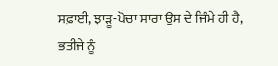ਸਫ਼ਾਈ, ਝਾੜੂ-ਪੋਚਾ ਸਾਰਾ ਉਸ ਦੇ ਜਿੰਮੇ ਹੀ ਹੈ, ਭਤੀਜੇ ਨੂੰ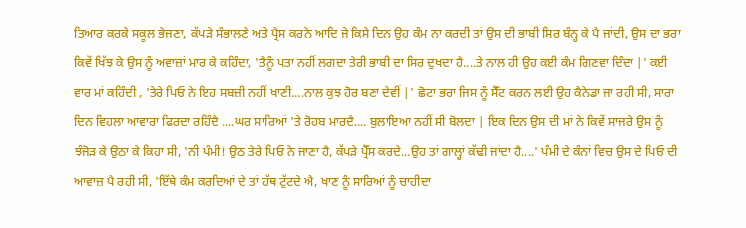ਤਿਆਰ ਕਰਕੇ ਸਕੂਲ ਭੇਜਣਾ, ਕੱਪੜੇ ਸੰਭਾਲਣੇ ਅਤੇ ਪ੍ਰੈਸ ਕਰਨੇ ਆਦਿ ਜੇ ਕਿਸੇ ਦਿਨ ਉਹ ਕੰਮ ਨਾ ਕਰਦੀ ਤਾਂ ਉਸ ਦੀ ਭਾਬੀ ਸਿਰ ਬੰਨ੍ਹ ਕੇ ਪੈ ਜਾਂਦੀ, ਉਸ ਦਾ ਭਰਾ ਕਿਵੇਂ ਖਿੱਝ ਕੇ ਉਸ ਨੂੰ ਅਵਾਜ਼ਾਂ ਮਾਰ ਕੇ ਕਹਿੰਦਾ, 'ਤੈਨੂੰ ਪਤਾ ਨਹੀਂ ਲਗਦਾ ਤੇਰੀ ਭਾਬੀ ਦਾ ਸਿਰ ਦੁਖਦਾ ਹੈ....ਤੇ ਨਾਲ ਹੀ ਉਹ ਕਈ ਕੰਮ ਗਿਣਵਾ ਦਿੰਦਾ |' ਕਈ ਵਾਰ ਮਾਂ ਕਹਿੰਦੀ , 'ਤੇਰੇ ਪਿਓ ਨੇ ਇਹ ਸਬਜ਼ੀ ਨਹੀਂ ਖਾਣੀ....ਨਾਲ ਕੁਝ ਹੋਰ ਬਣਾ ਦੇਵੀਂ |' ਛੋਟਾ ਭਰਾ ਜਿਸ ਨੂੰ ਸੈੱਟ ਕਰਨ ਲਈ ਉਹ ਕੈਨੇਡਾ ਜਾ ਰਹੀ ਸੀ, ਸਾਰਾ ਦਿਨ ਵਿਹਲਾ ਆਵਾਰਾ ਫਿਰਦਾ ਰਹਿੰਦੈ ....ਘਰ ਸਾਰਿਆਂ 'ਤੇ ਰੋਹਬ ਮਾਰਦੈ.... ਬੁਲਾਇਆ ਨਹੀਂ ਸੀ ਬੋਲਦਾ | ਇਕ ਦਿਨ ਉਸ ਦੀ ਮਾਂ ਨੇ ਕਿਵੇਂ ਸਾਜਰੇ ਉਸ ਨੂੰ ਝੰਜੋੜ ਕੇ ਉਠਾ ਕੇ ਕਿਹਾ ਸੀ, 'ਨੀ ਪੰਮੀ! ਉਠ ਤੇਰੇ ਪਿਓ ਨੇ ਜਾਣਾ ਹੈ, ਕੱਪੜੇ ਪ੍ਰੈੱਸ ਕਰਦੇ...ਉਹ ਤਾਂ ਗਾਲ੍ਹਾਂ ਕੱਢੀ ਜਾਂਦਾ ਹੈ....' ਪੰਮੀ ਦੇ ਕੰਨਾਂ ਵਿਚ ਉਸ ਦੇ ਪਿਓ ਦੀ ਆਵਾਜ਼ ਪੈ ਰਹੀ ਸੀ, 'ਇੱਥੇ ਕੰਮ ਕਰਦਿਆਂ ਦੇ ਤਾਂ ਹੱਥ ਟੁੱਟਦੇ ਐ, ਖਾਣ ਨੂੰ ਸਾਰਿਆਂ ਨੂੰ ਚਾਹੀਦਾ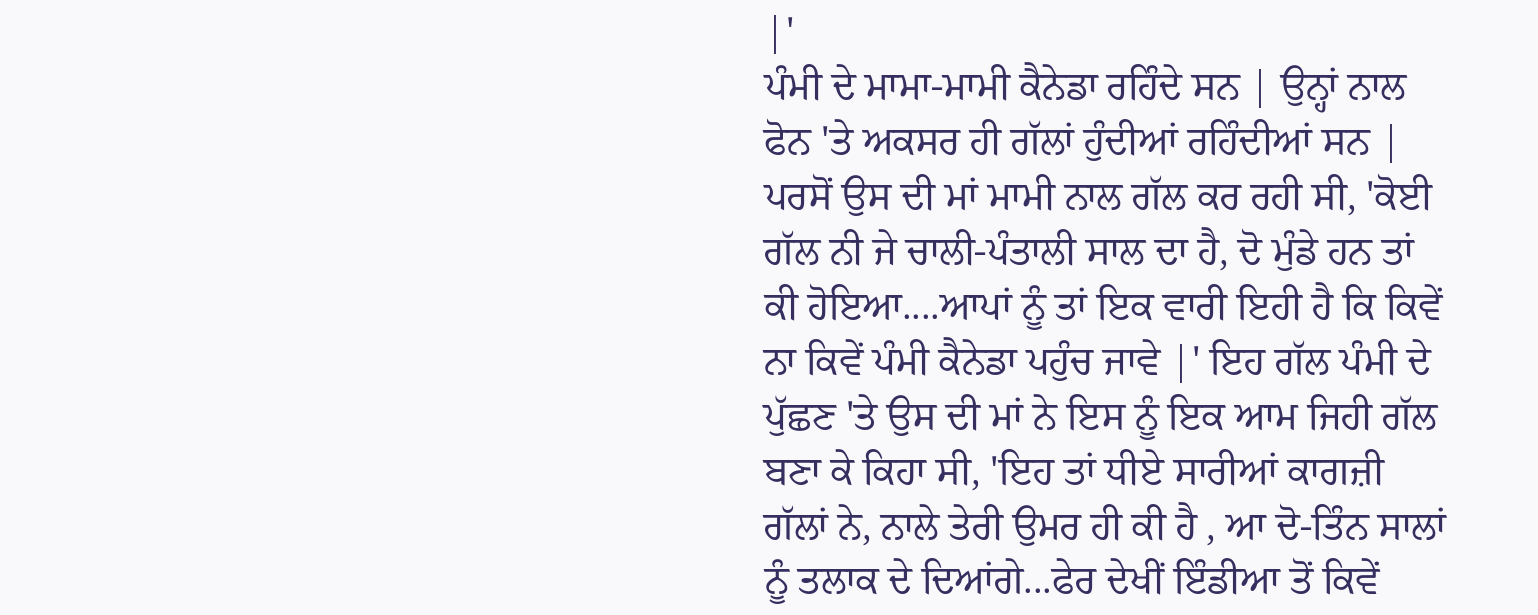|'
ਪੰਮੀ ਦੇ ਮਾਮਾ-ਮਾਮੀ ਕੈਨੇਡਾ ਰਹਿੰਦੇ ਸਨ | ਉਨ੍ਹਾਂ ਨਾਲ ਫੋਨ 'ਤੇ ਅਕਸਰ ਹੀ ਗੱਲਾਂ ਹੁੰਦੀਆਂ ਰਹਿੰਦੀਆਂ ਸਨ | ਪਰਸੋਂ ਉਸ ਦੀ ਮਾਂ ਮਾਮੀ ਨਾਲ ਗੱਲ ਕਰ ਰਹੀ ਸੀ, 'ਕੋਈ ਗੱਲ ਨੀ ਜੇ ਚਾਲੀ-ਪੰਤਾਲੀ ਸਾਲ ਦਾ ਹੈ, ਦੋ ਮੁੰਡੇ ਹਨ ਤਾਂ ਕੀ ਹੋਇਆ....ਆਪਾਂ ਨੂੰ ਤਾਂ ਇਕ ਵਾਰੀ ਇਹੀ ਹੈ ਕਿ ਕਿਵੇਂ ਨਾ ਕਿਵੇਂ ਪੰਮੀ ਕੈਨੇਡਾ ਪਹੁੰਚ ਜਾਵੇ |' ਇਹ ਗੱਲ ਪੰਮੀ ਦੇ ਪੁੱਛਣ 'ਤੇ ਉਸ ਦੀ ਮਾਂ ਨੇ ਇਸ ਨੂੰ ਇਕ ਆਮ ਜਿਹੀ ਗੱਲ ਬਣਾ ਕੇ ਕਿਹਾ ਸੀ, 'ਇਹ ਤਾਂ ਧੀਏ ਸਾਰੀਆਂ ਕਾਗਜ਼ੀ ਗੱਲਾਂ ਨੇ, ਨਾਲੇ ਤੇਰੀ ਉਮਰ ਹੀ ਕੀ ਹੈ , ਆ ਦੋ-ਤਿੰਨ ਸਾਲਾਂ ਨੂੰ ਤਲਾਕ ਦੇ ਦਿਆਂਗੇ...ਫੇਰ ਦੇਖੀਂ ਇੰਡੀਆ ਤੋਂ ਕਿਵੇਂ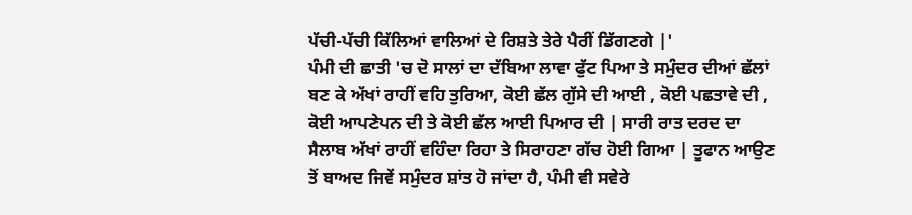ਪੱਚੀ-ਪੱਚੀ ਕਿੱਲਿਆਂ ਵਾਲਿਆਂ ਦੇ ਰਿਸ਼ਤੇ ਤੇਰੇ ਪੈਰੀਂ ਡਿੱਗਣਗੇ |'
ਪੰਮੀ ਦੀ ਛਾਤੀ 'ਚ ਦੋ ਸਾਲਾਂ ਦਾ ਦੱਬਿਆ ਲਾਵਾ ਫੁੱਟ ਪਿਆ ਤੇ ਸਮੁੰਦਰ ਦੀਆਂ ਛੱਲਾਂ ਬਣ ਕੇ ਅੱਖਾਂ ਰਾਹੀਂ ਵਹਿ ਤੁਰਿਆ, ਕੋਈ ਛੱਲ ਗੁੱਸੇ ਦੀ ਆਈ , ਕੋਈ ਪਛਤਾਵੇ ਦੀ , ਕੋਈ ਆਪਣੇਪਨ ਦੀ ਤੇ ਕੋਈ ਛੱਲ ਆਈ ਪਿਆਰ ਦੀ | ਸਾਰੀ ਰਾਤ ਦਰਦ ਦਾ ਸੈਲਾਬ ਅੱਖਾਂ ਰਾਹੀਂ ਵਹਿੰਦਾ ਰਿਹਾ ਤੇ ਸਿਰਾਹਣਾ ਗੱਚ ਹੋਈ ਗਿਆ | ਤੂਫਾਨ ਆਉਣ ਤੋਂ ਬਾਅਦ ਜਿਵੇਂ ਸਮੁੰਦਰ ਸ਼ਾਂਤ ਹੋ ਜਾਂਦਾ ਹੈ, ਪੰਮੀ ਵੀ ਸਵੇਰੇ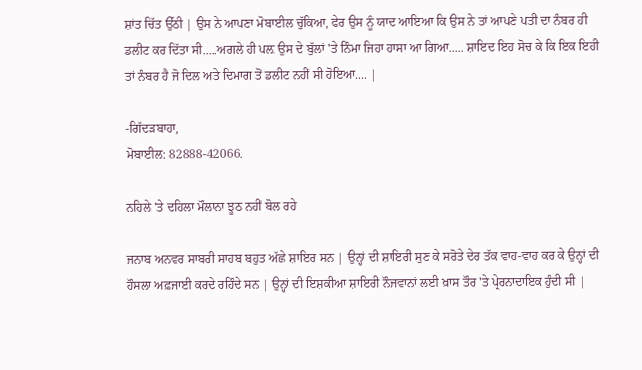ਸ਼ਾਂਤ ਚਿੱਤ ਉੱਠੀ | ਉਸ ਨੇ ਆਪਣਾ ਮੋਬਾਈਲ ਚੁੱਕਿਆ, ਫੇਰ ਉਸ ਨੂੰ ਯਾਦ ਆਇਆ ਕਿ ਉਸ ਨੇ ਤਾਂ ਆਪਣੇ ਪਤੀ ਦਾ ਨੰਬਰ ਹੀ ਡਲੀਟ ਕਰ ਦਿੱਤਾ ਸੀ.....ਅਗਲੇ ਹੀ ਪਲ਼ ਉਸ ਦੇ ਬੁੱਲਾਂ 'ਤੇ ਨਿੰਮਾ ਜਿਹਾ ਹਾਸਾ ਆ ਗਿਆ..... ਸ਼ਾਇਦ ਇਹ ਸੋਚ ਕੇ ਕਿ ਇਕ ਇਹੀ ਤਾਂ ਨੰਬਰ ਹੈ ਜੋ ਦਿਲ ਅਤੇ ਦਿਮਾਗ ਤੋਂ ਡਲੀਟ ਨਹੀਂ ਸੀ ਹੋਇਆ.... |

-ਗਿੱਦੜਬਾਹਾ,
ਮੋਬਾਈਲ: 82888-42066.

ਨਹਿਲੇ 'ਤੇ ਦਹਿਲਾ ਮੌਲਾਨਾ ਝੂਠ ਨਹੀਂ ਬੋਲ ਰਹੇ

ਜਨਾਬ ਅਨਵਰ ਸਾਬਰੀ ਸਾਹਬ ਬਹੁਤ ਅੱਛੇ ਸ਼ਾਇਰ ਸਨ | ਉਨ੍ਹਾਂ ਦੀ ਸ਼ਾਇਰੀ ਸੁਣ ਕੇ ਸਰੋਤੇ ਦੇਰ ਤੱਕ ਵਾਹ-ਵਾਹ ਕਰ ਕੇ ਉਨ੍ਹਾਂ ਦੀ ਹੌਸਲਾ ਅਫ਼ਜਾਈ ਕਰਦੇ ਰਹਿੰਦੇ ਸਨ | ਉਨ੍ਹਾਂ ਦੀ ਇਸ਼ਕੀਆ ਸ਼ਾਇਰੀ ਨੌਜਵਾਨਾਂ ਲਈ ਖ਼ਾਸ ਤੌਰ 'ਤੇ ਪ੍ਰੇਰਨਾਦਾਇਕ ਹੁੰਦੀ ਸੀ |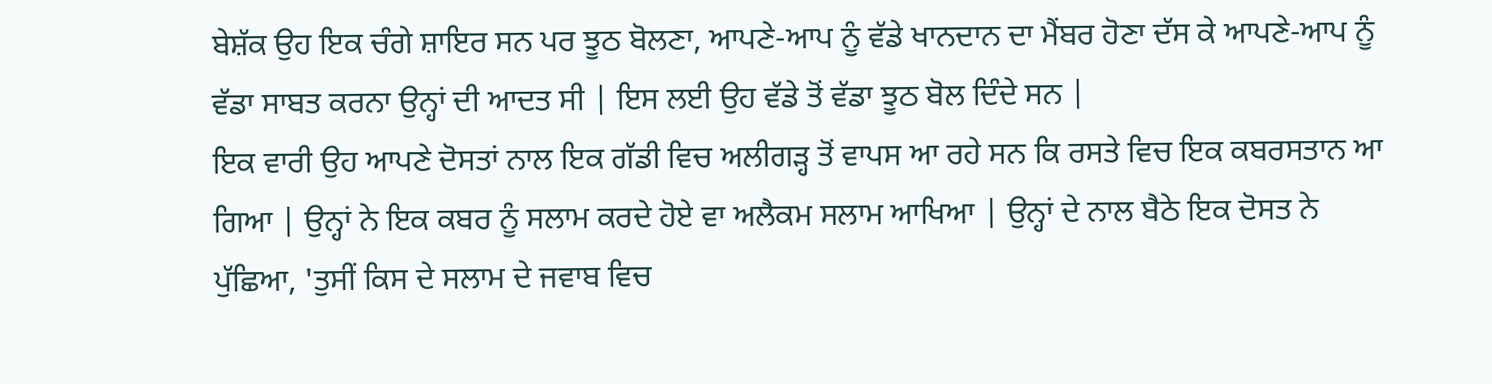ਬੇਸ਼ੱਕ ਉਹ ਇਕ ਚੰਗੇ ਸ਼ਾਇਰ ਸਨ ਪਰ ਝੂਠ ਬੋਲਣਾ, ਆਪਣੇ-ਆਪ ਨੂੰ ਵੱਡੇ ਖਾਨਦਾਨ ਦਾ ਮੈਂਬਰ ਹੋਣਾ ਦੱਸ ਕੇ ਆਪਣੇ-ਆਪ ਨੂੰ ਵੱਡਾ ਸਾਬਤ ਕਰਨਾ ਉਨ੍ਹਾਂ ਦੀ ਆਦਤ ਸੀ | ਇਸ ਲਈ ਉਹ ਵੱਡੇ ਤੋਂ ਵੱਡਾ ਝੂਠ ਬੋਲ ਦਿੰਦੇ ਸਨ |
ਇਕ ਵਾਰੀ ਉਹ ਆਪਣੇ ਦੋਸਤਾਂ ਨਾਲ ਇਕ ਗੱਡੀ ਵਿਚ ਅਲੀਗੜ੍ਹ ਤੋਂ ਵਾਪਸ ਆ ਰਹੇ ਸਨ ਕਿ ਰਸਤੇ ਵਿਚ ਇਕ ਕਬਰਸਤਾਨ ਆ ਗਿਆ | ਉਨ੍ਹਾਂ ਨੇ ਇਕ ਕਬਰ ਨੂੰ ਸਲਾਮ ਕਰਦੇ ਹੋਏ ਵਾ ਅਲੈਕਮ ਸਲਾਮ ਆਖਿਆ | ਉਨ੍ਹਾਂ ਦੇ ਨਾਲ ਬੈਠੇ ਇਕ ਦੋਸਤ ਨੇ ਪੁੱਛਿਆ, 'ਤੁਸੀਂ ਕਿਸ ਦੇ ਸਲਾਮ ਦੇ ਜਵਾਬ ਵਿਚ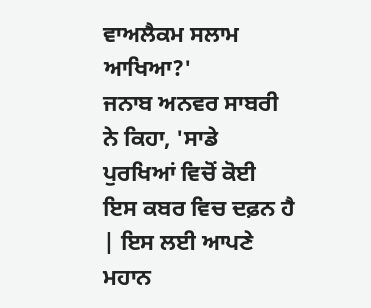ਵਾਅਲੈਕਮ ਸਲਾਮ ਆਖਿਆ?'
ਜਨਾਬ ਅਨਵਰ ਸਾਬਰੀ ਨੇ ਕਿਹਾ, 'ਸਾਡੇ ਪੁਰਖਿਆਂ ਵਿਚੋਂ ਕੋਈ ਇਸ ਕਬਰ ਵਿਚ ਦਫ਼ਨ ਹੈ | ਇਸ ਲਈ ਆਪਣੇ ਮਹਾਨ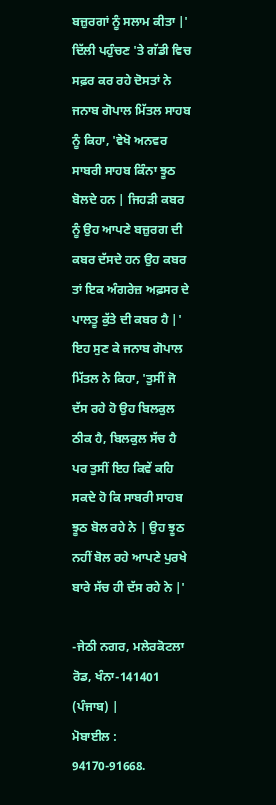ਬਜ਼ੁਰਗਾਂ ਨੂੰ ਸਲਾਮ ਕੀਤਾ |' ਦਿੱਲੀ ਪਹੁੰਚਣ 'ਤੇ ਗੱਡੀ ਵਿਚ ਸਫ਼ਰ ਕਰ ਰਹੇ ਦੋਸਤਾਂ ਨੇ ਜਨਾਬ ਗੋਪਾਲ ਮਿੱਤਲ ਸਾਹਬ ਨੂੰ ਕਿਹਾ, 'ਵੇਖੋ ਅਨਵਰ ਸਾਬਰੀ ਸਾਹਬ ਕਿੰਨਾ ਝੂਠ ਬੋਲਦੇ ਹਨ | ਜਿਹੜੀ ਕਬਰ ਨੂੰ ਉਹ ਆਪਣੇ ਬਜ਼ੁਰਗ ਦੀ ਕਬਰ ਦੱਸਦੇ ਹਨ ਉਹ ਕਬਰ ਤਾਂ ਇਕ ਅੰਗਰੇਜ਼ ਅਫ਼ਸਰ ਦੇ ਪਾਲਤੂ ਕੁੱਤੇ ਦੀ ਕਬਰ ਹੈ |'
ਇਹ ਸੁਣ ਕੇ ਜਨਾਬ ਗੋਪਾਲ ਮਿੱਤਲ ਨੇ ਕਿਹਾ, 'ਤੁਸੀਂ ਜੋ ਦੱਸ ਰਹੇ ਹੋ ਉਹ ਬਿਲਕੁਲ ਠੀਕ ਹੈ, ਬਿਲਕੁਲ ਸੱਚ ਹੈ ਪਰ ਤੁਸੀਂ ਇਹ ਕਿਵੇਂ ਕਹਿ ਸਕਦੇ ਹੋ ਕਿ ਸਾਬਰੀ ਸਾਹਬ ਝੂਠ ਬੋਲ ਰਹੇ ਨੇ | ਉਹ ਝੂਠ ਨਹੀਂ ਬੋਲ ਰਹੇ ਆਪਣੇ ਪੁਰਖੇ ਬਾਰੇ ਸੱਚ ਹੀ ਦੱਸ ਰਹੇ ਨੇ |'

-ਜੇਠੀ ਨਗਰ, ਮਲੇਰਕੋਟਲਾ ਰੋਡ, ਖੰਨਾ-141401 (ਪੰਜਾਬ) |
ਮੋਬਾਈਲ : 94170-91668.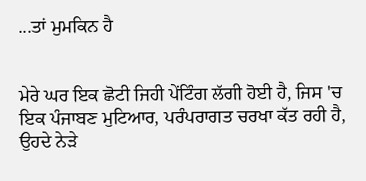...ਤਾਂ ਮੁਮਕਿਨ ਹੈ


ਮੇਰੇ ਘਰ ਇਕ ਛੋਟੀ ਜਿਹੀ ਪੇਂਟਿੰਗ ਲੱਗੀ ਹੋਈ ਹੈ, ਜਿਸ 'ਚ ਇਕ ਪੰਜਾਬਣ ਮੁਟਿਆਰ, ਪਰੰਪਰਾਗਤ ਚਰਖਾ ਕੱਤ ਰਹੀ ਹੈ, ਉਹਦੇ ਨੇੜੇ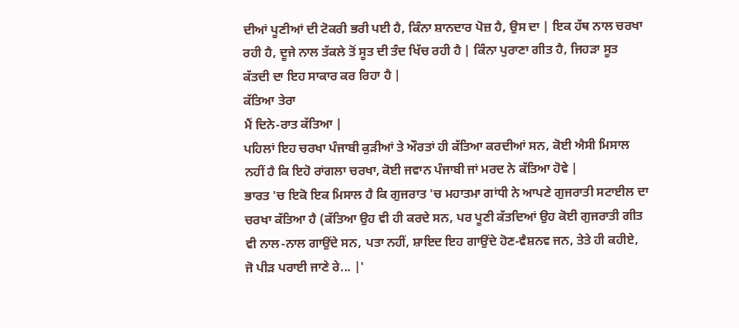ਦੀਆਂ ਪੂਣੀਆਂ ਦੀ ਟੋਕਰੀ ਭਰੀ ਪਈ ਹੈ, ਕਿੰਨਾ ਸ਼ਾਨਦਾਰ ਪੋਜ਼ ਹੈ, ਉਸ ਦਾ | ਇਕ ਹੱਥ ਨਾਲ ਚਰਖਾ ਰਹੀ ਹੈ, ਦੂਜੇ ਨਾਲ ਤੱਕਲੇ ਤੋਂ ਸੂਤ ਦੀ ਤੰਦ ਖਿੱਚ ਰਹੀ ਹੈ | ਕਿੰਨਾ ਪੁਰਾਣਾ ਗੀਤ ਹੈ, ਜਿਹੜਾ ਸੂਤ ਕੱਤਦੀ ਦਾ ਇਹ ਸਾਕਾਰ ਕਰ ਰਿਹਾ ਹੈ |
ਕੱਤਿਆ ਤੇਰਾ
ਮੈਂ ਦਿਨੇ-ਰਾਤ ਕੱਤਿਆ |
ਪਹਿਲਾਂ ਇਹ ਚਰਖਾ ਪੰਜਾਬੀ ਕੁੜੀਆਂ ਤੇ ਔਰਤਾਂ ਹੀ ਕੱਤਿਆ ਕਰਦੀਆਂ ਸਨ, ਕੋਈ ਐਸੀ ਮਿਸਾਲ ਨਹੀਂ ਹੈ ਕਿ ਇਹੋ ਰਾਂਗਲਾ ਚਰਖਾ, ਕੋਈ ਜਵਾਨ ਪੰਜਾਬੀ ਜਾਂ ਮਰਦ ਨੇ ਕੱਤਿਆ ਹੋਵੇ |
ਭਾਰਤ 'ਚ ਇਕੋ ਇਕ ਮਿਸਾਲ ਹੈ ਕਿ ਗੁਜਰਾਤ 'ਚ ਮਹਾਤਮਾ ਗਾਂਧੀ ਨੇ ਆਪਣੇ ਗੁਜਰਾਤੀ ਸਟਾਈਲ ਦਾ ਚਰਖਾ ਕੱਤਿਆ ਹੈ (ਕੱਤਿਆ ਉਹ ਵੀ ਹੀ ਕਰਦੇ ਸਨ, ਪਰ ਪੂਣੀ ਕੱਤਦਿਆਂ ਉਹ ਕੋਈ ਗੁਜਰਾਤੀ ਗੀਤ ਵੀ ਨਾਲ-ਨਾਲ ਗਾਉਂਦੇ ਸਨ, ਪਤਾ ਨਹੀਂ, ਸ਼ਾਇਦ ਇਹ ਗਾਉਂਦੇ ਹੋਣ-ਵੈਸ਼ਨਵ ਜਨ, ਤੇਤੇ ਹੀ ਕਹੀਏ, ਜੋ ਪੀੜ ਪਰਾਈ ਜਾਣੇ ਰੇ... |'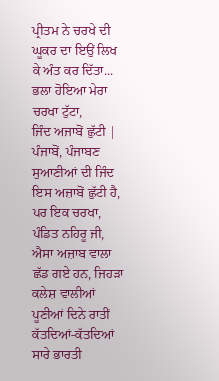ਪ੍ਰੀਤਮ ਨੇ ਚਰਖੇ ਦੀ ਘੂਕਰ ਦਾ ਇਉਂ ਲਿਖ ਕੇ ਅੰਤ ਕਰ ਦਿੱਤਾ...
ਭਲਾ ਹੋਇਆ ਮੇਰਾ ਚਰਖਾ ਟੁੱਟਾ,
ਜਿੰਦ ਅਜਾਬੋਂ ਛੁੱਟੀ |
ਪੰਜਾਬੋਂ, ਪੰਜਾਬਣ ਸੁਆਣੀਆਂ ਦੀ ਜਿੰਦ ਇਸ ਅਜ਼ਾਬੋਂ ਛੁੱਟੀ ਹੈ, ਪਰ ਇਕ ਚਰਖਾ, ਪੰਡਿਤ ਨਹਿਰੂ ਜੀ, ਐਸਾ ਅਜ਼ਾਬ ਵਾਲਾ ਛੱਡ ਗਏ ਹਨ, ਜਿਹੜਾ ਕਲੇਸ਼ ਵਾਲੀਆਂ ਪੂਣੀਆਂ ਦਿਨੇ ਰਾਤੀਂ ਕੱਤਦਿਆਂ-ਕੱਤਦਿਆਂ ਸਾਰੇ ਭਾਰਤੀ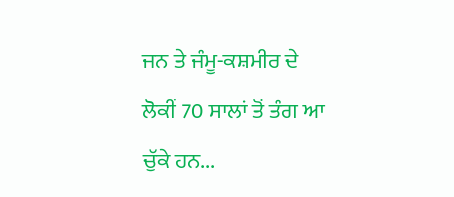ਜਨ ਤੇ ਜੰਮੂ-ਕਸ਼ਮੀਰ ਦੇ ਲੋਕੀਂ 70 ਸਾਲਾਂ ਤੋਂ ਤੰਗ ਆ ਚੁੱਕੇ ਹਨ...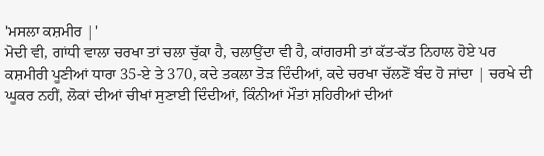'ਮਸਲਾ ਕਸ਼ਮੀਰ |'
ਮੋਦੀ ਵੀ, ਗਾਂਧੀ ਵਾਲਾ ਚਰਖਾ ਤਾਂ ਚਲਾ ਚੁੱਕਾ ਹੈ, ਚਲਾਉਂਦਾ ਵੀ ਹੈ, ਕਾਂਗਰਸੀ ਤਾਂ ਕੱਤ-ਕੱਤ ਨਿਹਾਲ ਹੋਏ ਪਰ ਕਸ਼ਮੀਰੀ ਪੂਣੀਆਂ ਧਾਰਾ 35-ਏ ਤੇ 370, ਕਦੇ ਤਕਲਾ ਤੋੜ ਦਿੰਦੀਆਂ, ਕਦੇ ਚਰਖਾ ਚੱਲਣੋਂ ਬੰਦ ਹੋ ਜਾਂਦਾ | ਚਰਖੇ ਦੀ ਘੂਕਰ ਨਹੀਂ, ਲੋਕਾਂ ਦੀਆਂ ਚੀਖਾਂ ਸੁਣਾਈ ਦਿੰਦੀਆਂ, ਕਿੰਨੀਆਂ ਮੌਤਾਂ ਸ਼ਹਿਰੀਆਂ ਦੀਆਂ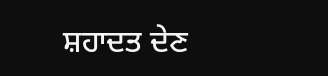ਸ਼ਹਾਦਤ ਦੇਣ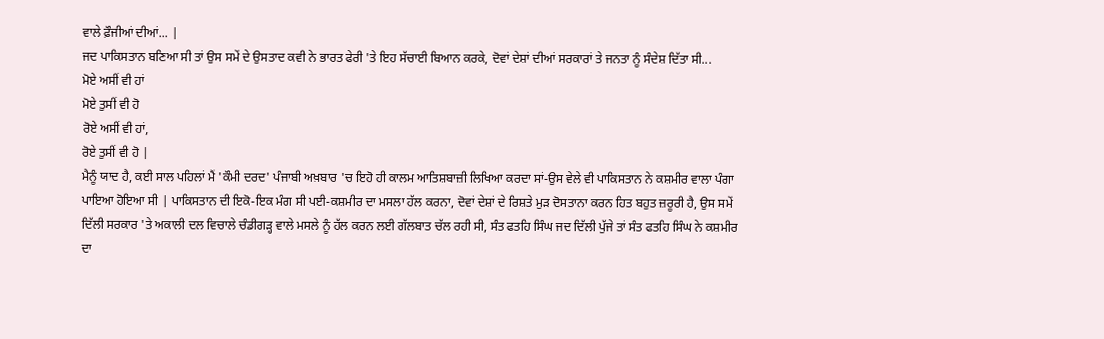ਵਾਲੇ ਫ਼ੌਜੀਆਂ ਦੀਆਂ... |
ਜਦ ਪਾਕਿਸਤਾਨ ਬਣਿਆ ਸੀ ਤਾਂ ਉਸ ਸਮੇਂ ਦੇ ਉਸਤਾਦ ਕਵੀ ਨੇ ਭਾਰਤ ਫੇਰੀ 'ਤੇ ਇਹ ਸੱਚਾਈ ਬਿਆਨ ਕਰਕੇ, ਦੋਵਾਂ ਦੇਸ਼ਾਂ ਦੀਆਂ ਸਰਕਾਰਾਂ ਤੇ ਜਨਤਾ ਨੂੰ ਸੰਦੇਸ਼ ਦਿੱਤਾ ਸੀ...
ਮੋਏ ਅਸੀਂ ਵੀ ਹਾਂ
ਮੋਏ ਤੁਸੀਂ ਵੀ ਹੋ
ਰੋਏ ਅਸੀਂ ਵੀ ਹਾਂ,
ਰੋਏ ਤੁਸੀਂ ਵੀ ਹੋ |
ਮੈਨੂੰ ਯਾਦ ਹੈ, ਕਈ ਸਾਲ ਪਹਿਲਾਂ ਮੈਂ 'ਕੌਮੀ ਦਰਦ' ਪੰਜਾਬੀ ਅਖ਼ਬਾਰ 'ਚ ਇਹੋ ਹੀ ਕਾਲਮ ਆਤਿਸ਼ਬਾਜ਼ੀ ਲਿਖਿਆ ਕਰਦਾ ਸਾਂ-ਉਸ ਵੇਲੇ ਵੀ ਪਾਕਿਸਤਾਨ ਨੇ ਕਸ਼ਮੀਰ ਵਾਲਾ ਪੰਗਾ ਪਾਇਆ ਹੋਇਆ ਸੀ | ਪਾਕਿਸਤਾਨ ਦੀ ਇਕੋ-ਇਕ ਮੰਗ ਸੀ ਪਈ-ਕਸ਼ਮੀਰ ਦਾ ਮਸਲਾ ਹੱਲ ਕਰਨਾ, ਦੋਵਾਂ ਦੇਸ਼ਾਂ ਦੇ ਰਿਸ਼ਤੇ ਮੁੜ ਦੋਸਤਾਨਾ ਕਰਨ ਹਿਤ ਬਹੁਤ ਜ਼ਰੂਰੀ ਹੈ, ਉਸ ਸਮੇਂ ਦਿੱਲੀ ਸਰਕਾਰ 'ਤੇ ਅਕਾਲੀ ਦਲ ਵਿਚਾਲੇ ਚੰਡੀਗੜ੍ਹ ਵਾਲੇ ਮਸਲੇ ਨੂੰ ਹੱਲ ਕਰਨ ਲਈ ਗੱਲਬਾਤ ਚੱਲ ਰਹੀ ਸੀ, ਸੰਤ ਫਤਹਿ ਸਿੰਘ ਜਦ ਦਿੱਲੀ ਪੁੱਜੇ ਤਾਂ ਸੰਤ ਫਤਹਿ ਸਿੰਘ ਨੇ ਕਸ਼ਮੀਰ ਦਾ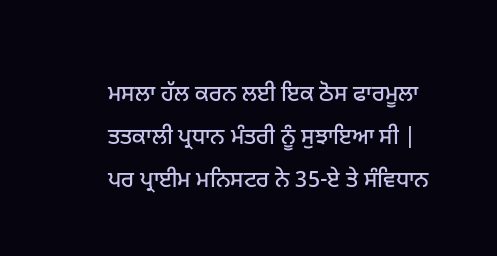ਮਸਲਾ ਹੱਲ ਕਰਨ ਲਈ ਇਕ ਠੋਸ ਫਾਰਮੂਲਾ ਤਤਕਾਲੀ ਪ੍ਰਧਾਨ ਮੰਤਰੀ ਨੂੰ ਸੁਝਾਇਆ ਸੀ |
ਪਰ ਪ੍ਰਾਈਮ ਮਨਿਸਟਰ ਨੇ 35-ਏ ਤੇ ਸੰਵਿਧਾਨ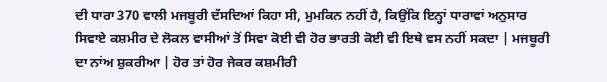ਦੀ ਧਾਰਾ 370 ਵਾਲੀ ਮਜਬੂਰੀ ਦੱਸਦਿਆਂ ਕਿਹਾ ਸੀ, ਮੁਮਕਿਨ ਨਹੀਂ ਹੈ, ਕਿਉਂਕਿ ਇਨ੍ਹਾਂ ਧਾਰਾਵਾਂ ਅਨੁਸਾਰ ਸਿਵਾਏ ਕਸ਼ਮੀਰ ਦੇ ਲੋਕਲ ਵਾਸੀਆਂ ਤੋਂ ਸਿਵਾ ਕੋਈ ਵੀ ਹੋਰ ਭਾਰਤੀ ਕੋਈ ਵੀ ਇਥੇ ਵਸ ਨਹੀਂ ਸਕਦਾ | ਮਜਬੂਰੀ ਦਾ ਨਾਂਅ ਸ਼ੁਕਰੀਆ | ਹੋਰ ਤਾਂ ਹੋਰ ਜੇਕਰ ਕਸ਼ਮੀਰੀ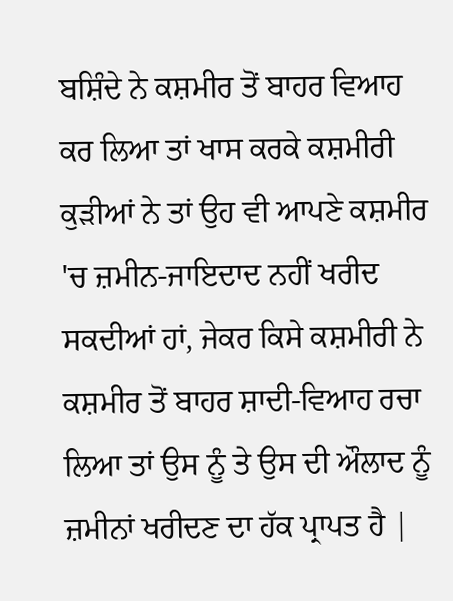ਬਸ਼ਿੰਦੇ ਨੇ ਕਸ਼ਮੀਰ ਤੋਂ ਬਾਹਰ ਵਿਆਹ ਕਰ ਲਿਆ ਤਾਂ ਖਾਸ ਕਰਕੇ ਕਸ਼ਮੀਰੀ ਕੁੜੀਆਂ ਨੇ ਤਾਂ ਉਹ ਵੀ ਆਪਣੇ ਕਸ਼ਮੀਰ 'ਚ ਜ਼ਮੀਨ-ਜਾਇਦਾਦ ਨਹੀਂ ਖਰੀਦ ਸਕਦੀਆਂ ਹਾਂ, ਜੇਕਰ ਕਿਸੇ ਕਸ਼ਮੀਰੀ ਨੇ ਕਸ਼ਮੀਰ ਤੋਂ ਬਾਹਰ ਸ਼ਾਦੀ-ਵਿਆਹ ਰਚਾ ਲਿਆ ਤਾਂ ਉਸ ਨੂੰ ਤੇ ਉਸ ਦੀ ਔਲਾਦ ਨੂੰ ਜ਼ਮੀਨਾਂ ਖਰੀਦਣ ਦਾ ਹੱਕ ਪ੍ਰਾਪਤ ਹੈ |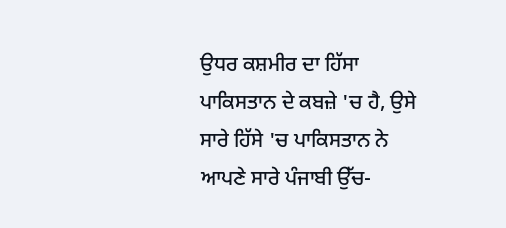ਉਧਰ ਕਸ਼ਮੀਰ ਦਾ ਹਿੱਸਾ ਪਾਕਿਸਤਾਨ ਦੇ ਕਬਜ਼ੇ 'ਚ ਹੈ, ਉਸੇ ਸਾਰੇ ਹਿੱਸੇ 'ਚ ਪਾਕਿਸਤਾਨ ਨੇ ਆਪਣੇ ਸਾਰੇ ਪੰਜਾਬੀ ਉੱਚ-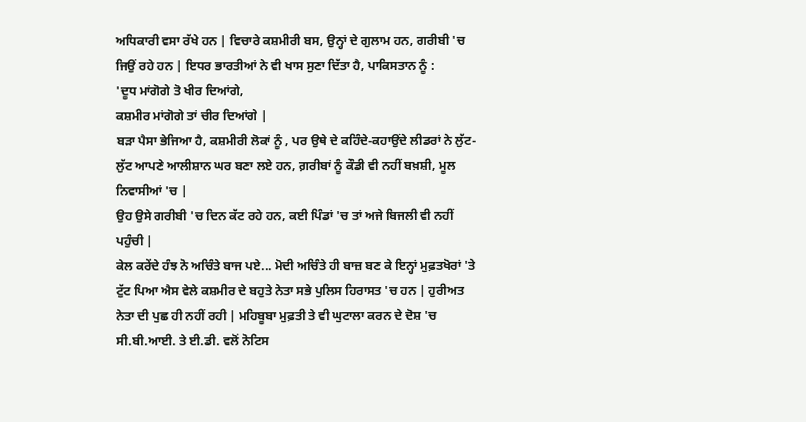ਅਧਿਕਾਰੀ ਵਸਾ ਰੱਖੇ ਹਨ | ਵਿਚਾਰੇ ਕਸ਼ਮੀਰੀ ਬਸ, ਉਨ੍ਹਾਂ ਦੇ ਗੁਲਾਮ ਹਨ, ਗਰੀਬੀ 'ਚ ਜਿਉਂ ਰਹੇ ਹਨ | ਇਧਰ ਭਾਰਤੀਆਂ ਨੇ ਵੀ ਖਾਸ ਸੁਣਾ ਦਿੱਤਾ ਹੈ, ਪਾਕਿਸਤਾਨ ਨੂੰ :
'ਦੂਧ ਮਾਂਗੋਗੇ ਤੋ ਖੀਰ ਦਿਆਂਗੇ,
ਕਸ਼ਮੀਰ ਮਾਂਗੋਗੇ ਤਾਂ ਚੀਰ ਦਿਆਂਗੇ |
ਬੜਾ ਪੈਸਾ ਭੇਜਿਆ ਹੈ, ਕਸ਼ਮੀਰੀ ਲੋਕਾਂ ਨੂੰ , ਪਰ ਉਥੇ ਦੇ ਕਹਿੰਦੇ-ਕਹਾਉਂਦੇ ਲੀਡਰਾਂ ਨੇ ਲੁੱਟ-ਲੁੱਟ ਆਪਣੇ ਆਲੀਸ਼ਾਨ ਘਰ ਬਣਾ ਲਏ ਹਨ, ਗ਼ਰੀਬਾਂ ਨੂੰ ਕੌਡੀ ਵੀ ਨਹੀਂ ਬਖ਼ਸ਼ੀ, ਮੂਲ ਨਿਵਾਸੀਆਂ 'ਚ |
ਉਹ ਉਸੇ ਗਰੀਬੀ 'ਚ ਦਿਨ ਕੱਟ ਰਹੇ ਹਨ, ਕਈ ਪਿੰਡਾਂ 'ਚ ਤਾਂ ਅਜੇ ਬਿਜਲੀ ਵੀ ਨਹੀਂ ਪਹੁੰਚੀ |
ਕੇਲ ਕਰੇਂਦੇ ਹੰਝ ਨੋ ਅਚਿੰਤੇ ਬਾਜ ਪਏ... ਮੋਦੀ ਅਚਿੰਤੇ ਹੀ ਬਾਜ਼ ਬਣ ਕੇ ਇਨ੍ਹਾਂ ਮੁਫ਼ਤਖੋਰਾਂ 'ਤੇ ਟੁੱਟ ਪਿਆ ਐਸ ਵੇਲੇ ਕਸ਼ਮੀਰ ਦੇ ਬਹੁਤੇ ਨੇਤਾ ਸਭੇ ਪੁਲਿਸ ਹਿਰਾਸਤ 'ਚ ਹਨ | ਹੁਰੀਅਤ ਨੇਤਾ ਦੀ ਪੁਛ ਹੀ ਨਹੀਂ ਰਹੀ | ਮਹਿਬੂਬਾ ਮੁਫ਼ਤੀ ਤੇ ਵੀ ਘੁਟਾਲਾ ਕਰਨ ਦੇ ਦੋਸ਼ 'ਚ ਸੀ.ਬੀ.ਆਈ. ਤੇ ਈ.ਡੀ. ਵਲੋਂ ਨੋਟਿਸ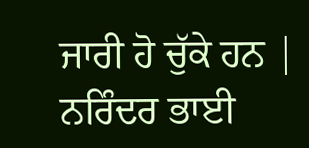ਜਾਰੀ ਹੋ ਚੁੱਕੇ ਹਨ |
ਨਰਿੰਦਰ ਭਾਈ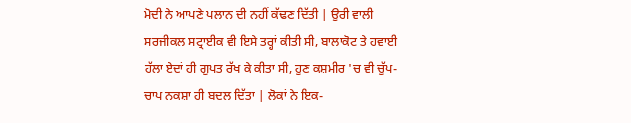ਮੋਦੀ ਨੇ ਆਪਣੇ ਪਲਾਨ ਦੀ ਨਹੀਂ ਕੱਢਣ ਦਿੱਤੀ | ਉਰੀ ਵਾਲੀ ਸਰਜੀਕਲ ਸਟ੍ਰਾਈਕ ਵੀ ਇਸੇ ਤਰ੍ਹਾਂ ਕੀਤੀ ਸੀ, ਬਾਲਾਕੋਟ ਤੇ ਹਵਾਈ ਹੱਲਾ ਏਦਾਂ ਹੀ ਗੁਪਤ ਰੱਖ ਕੇ ਕੀਤਾ ਸੀ, ਹੁਣ ਕਸ਼ਮੀਰ 'ਚ ਵੀ ਚੁੱਪ-ਚਾਪ ਨਕਸ਼ਾ ਹੀ ਬਦਲ ਦਿੱਤਾ | ਲੋਕਾਂ ਨੇ ਇਕ-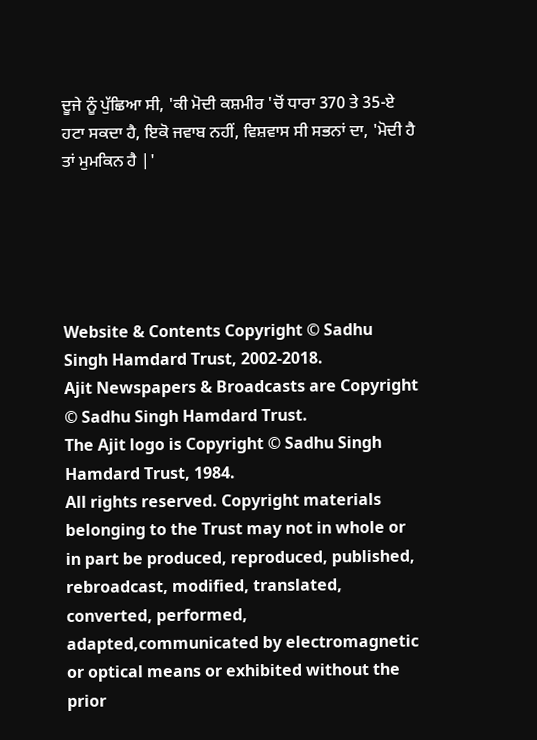ਦੂਜੇ ਨੂੰ ਪੁੱਛਿਆ ਸੀ, 'ਕੀ ਮੋਦੀ ਕਸ਼ਮੀਰ 'ਚੋਂ ਧਾਰਾ 370 ਤੇ 35-ਏ ਹਟਾ ਸਕਦਾ ਹੈ, ਇਕੋ ਜਵਾਬ ਨਹੀਂ, ਵਿਸ਼ਵਾਸ ਸੀ ਸਭਨਾਂ ਦਾ, 'ਮੋਦੀ ਹੈ ਤਾਂ ਮੁਮਕਿਨ ਹੈ |'





Website & Contents Copyright © Sadhu Singh Hamdard Trust, 2002-2018.
Ajit Newspapers & Broadcasts are Copyright © Sadhu Singh Hamdard Trust.
The Ajit logo is Copyright © Sadhu Singh Hamdard Trust, 1984.
All rights reserved. Copyright materials belonging to the Trust may not in whole or in part be produced, reproduced, published, rebroadcast, modified, translated, converted, performed, adapted,communicated by electromagnetic or optical means or exhibited without the prior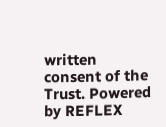written consent of the Trust. Powered by REFLEX